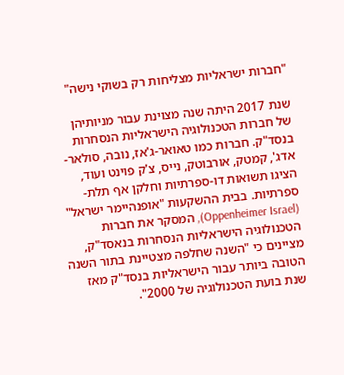"חברות ישראליות מצליחות רק בשוקי נישה"

שנת 2017 היתה שנה מצוינת עבור מניותיהן של חברות הטכנולוגיה הישראליות הנסחרות בנסד"ק. חברות כמו טאואר-ג'אז, נובה, סולאר-אדג', קמטק, אורבוטק, נייס, צ'ק פוינט ועוד, הציגו תשואות דו-ספרתיות וחלקן אף תלת-ספרתיות. בבית ההשקעות "אופנהיימר ישראל" (Oppenheimer Israel), המסקר את חברות הטכנולוגיה הישראליות הנסחרות בנאסד"ק, מציינים כי "השנה שחלפה מצטיינת בתור השנה הטובה ביותר עבור הישראליות בנסד"ק מאז שנת בועת הטכנולוגיה של 2000".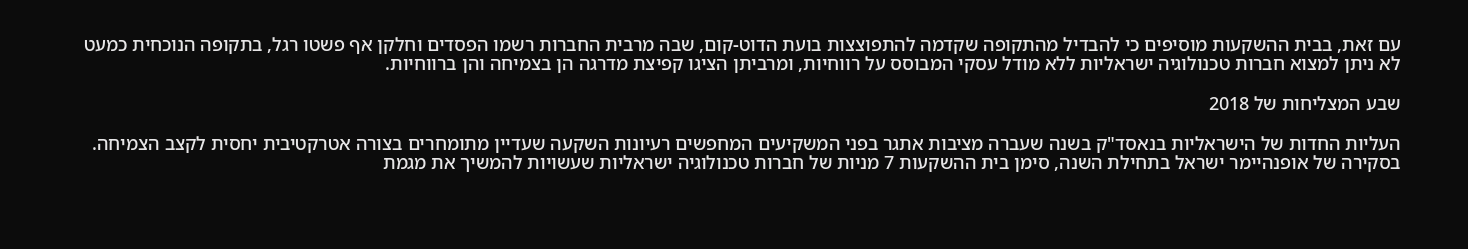עם זאת, בבית ההשקעות מוסיפים כי להבדיל מהתקופה שקדמה להתפוצצות בועת הדוט-קום, שבה מרבית החברות רשמו הפסדים וחלקן אף פשטו רגל, בתקופה הנוכחית כמעט לא ניתן למצוא חברות טכנולוגיה ישראליות ללא מודל עסקי המבוסס על רווחיות, ומרביתן הציגו קפיצת מדרגה הן בצמיחה והן ברווחיות.

שבע המצליחות של 2018

העליות החדות של הישראליות בנאסד"ק בשנה שעברה מציבות אתגר בפני המשקיעים המחפשים רעיונות השקעה שעדיין מתומחרים בצורה אטרקטיבית יחסית לקצב הצמיחה. בסקירה של אופנהיימר ישראל בתחילת השנה, סימן בית ההשקעות 7 מניות של חברות טכנולוגיה ישראליות שעשויות להמשיך את מגמת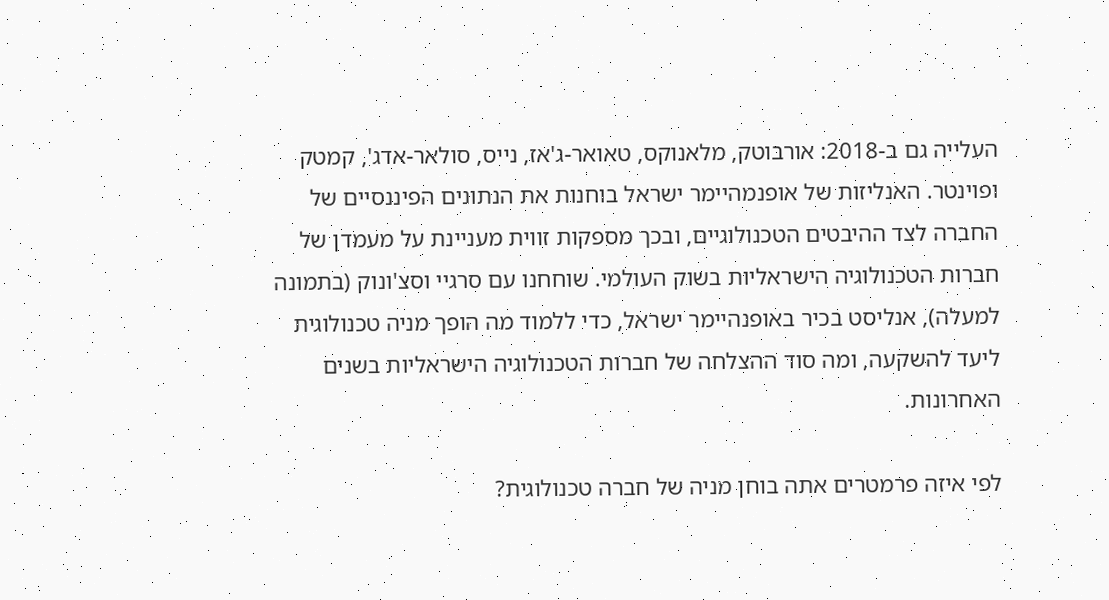העלייה גם ב-2018: אורבוטק, מלאנוקס, טאואר-ג'אז, נייס, סולאר-אדג', קמטק ופוינטר. האנליזות של אופנמהיימר ישראל בוחנות את הנתונים הפיננסיים של החברה לצד ההיבטים הטכנולוגיים, ובכך מספקות זווית מעניינת על מעמדן של חברות הטכנולוגיה הישראליות בשוק העולמי. שוחחנו עם סרגיי וסצ'ונוק (בתמונה למעלה), אנליסט בכיר באופנהיימר ישראל, כדי ללמוד מה הופך מניה טכנולוגית ליעד להשקעה, ומה סוד ההצלחה של חברות הטכנולוגיה הישראליות בשנים האחרונות.

לפי איזה פרמטרים אתה בוחן מניה של חברה טכנולוגית?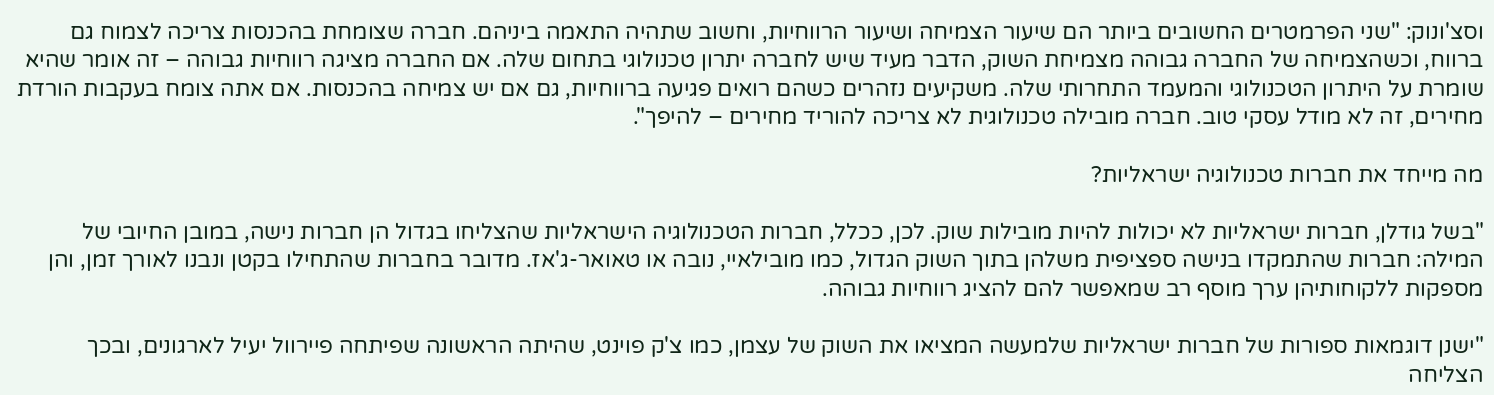וסצ'ונוק: "שני הפרמטרים החשובים ביותר הם שיעור הצמיחה ושיעור הרווחיות, וחשוב שתהיה התאמה ביניהם. חברה שצומחת בהכנסות צריכה לצמוח גם ברווח, וכשהצמיחה של החברה גבוהה מצמיחת השוק, הדבר מעיד שיש לחברה יתרון טכנולוגי בתחום שלה. אם החברה מציגה רווחיות גבוהה – זה אומר שהיא שומרת על היתרון הטכנולוגי והמעמד התחרותי שלה. משקיעים נזהרים כשהם רואים פגיעה ברווחיות, גם אם יש צמיחה בהכנסות. אם אתה צומח בעקבות הורדת מחירים, זה לא מודל עסקי טוב. חברה מובילה טכנולוגית לא צריכה להוריד מחירים – להיפך".

מה מייחד את חברות טכנולוגיה ישראליות?

"בשל גודלן, חברות ישראליות לא יכולות להיות מובילות שוק. לכן, ככלל, חברות הטכנולוגיה הישראליות שהצליחו בגדול הן חברות נישה, במובן החיובי של המילה: חברות שהתמקדו בנישה ספציפית משלהן בתוך השוק הגדול, כמו מובילאיי, נובה או טאואר-ג'אז. מדובר בחברות שהתחילו בקטן ונבנו לאורך זמן, והן מספקות ללקוחותיהן ערך מוסף רב שמאפשר להם להציג רווחיות גבוהה.

"ישנן דוגמאות ספורות של חברות ישראליות שלמעשה המציאו את השוק של עצמן, כמו צ'ק פוינט, שהיתה הראשונה שפיתחה פיירוול יעיל לארגונים, ובכך הצליחה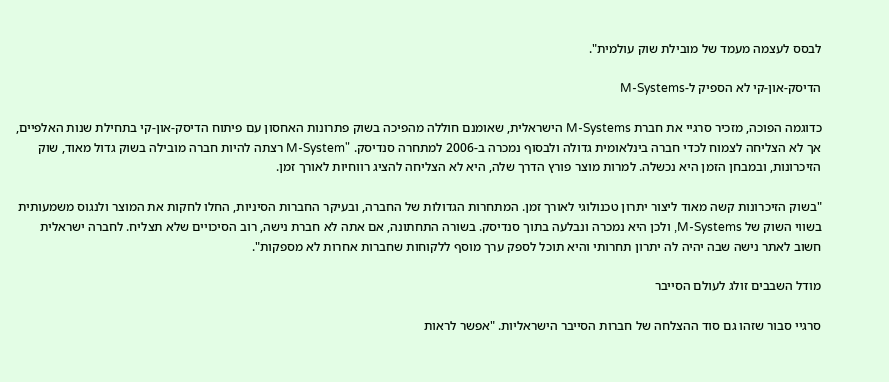לבסס לעצמה מעמד של מובילת שוק עולמית".

הדיסק-און-קי לא הספיק ל-M-Systems

כדוגמה הפוכה, מזכיר סרגיי את חברת M-Systems הישראלית, שאומנם חוללה מהפיכה בשוק פתרונות האחסון עם פיתוח הדיסק-און-קי בתחילת שנות האלפיים, אך לא הצליחה לצמוח לכדי חברה בינלאומית גדולה ולבסוף נמכרה ב-2006 למתחרה סנדיסק. "M-System רצתה להיות חברה מובילה בשוק גדול מאוד, שוק הזיכרונות, ובמבחן הזמן היא נכשלה. למרות מוצר פורץ הדרך שלה, היא לא הצליחה להציג רווחיות לאורך זמן.

"בשוק הזיכרונות קשה מאוד ליצור יתרון טכנולוגי לאורך זמן. המתחרות הגדולות של החברה, ובעיקר החברות הסיניות, החלו לחקות את המוצר ולנגוס משמעותית בשווי השוק של M-Systems, ולכן היא נמכרה ונבלעה בתוך סנדיסק. בשורה התחתונה, אם אתה לא חברת נישה, רוב הסיכויים שלא תצליח. לחברה ישראלית חשוב לאתר נישה שבה יהיה לה יתרון תחרותי והיא תוכל לספק ערך מוסף ללקוחות שחברות אחרות לא מספקות".

מודל השבבים זולג לעולם הסייבר

סרגיי סבור שזהו גם סוד ההצלחה של חברות הסייבר הישראליות. "אפשר לראות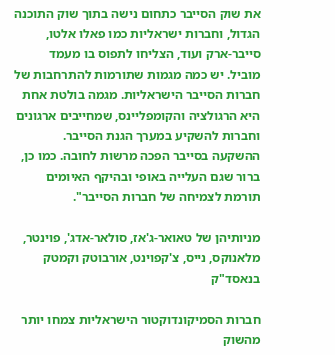את שוק הסייבר כתחום נישה בתוך שוק התוכנה הגדול, וחברות ישראליות כמו פאלו אלטו, סייבר-ארק ועוד, הצליחו לתפוס בו מעמד מוביל. יש כמה מגמות שתורמות להתרחבות של חברות הסייבר הישראליות. מגמה בולטת אחת היא הרגולציה והקומפליינס, שמחייבים ארגונים וחברות להשקיע במערך הגנת הסייבר. ההשקעה בסייבר הפכה מרשות לחובה. כמו כן, ברור שגם העלייה באופי ובהיקף האיומים תורמת לצמיחה של חברות הסייבר".

מניותיהן של טאואר-ג'אז, סולאר-אדג', פוינטר, מלאנוקס, נייס, צ'קפוינט, אורבוטק וקמטק בנאסד"ק

חברות הסמיקונדוקטור הישראליות צמחו יותר מהשוק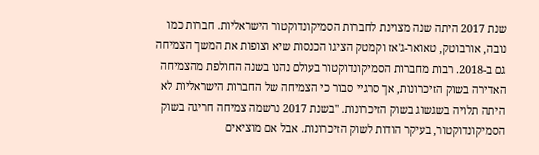שנת 2017 היתה שנה מצוינת לחברות הסמיקונדוקטור הישראליות. חברות כמו נובה, אורבוטק, טאואר-ג'אז וקמטק הציגו הכנסות שיא וצופות את המשך הצמיחה גם ב-2018. רבות מחברות הסמיקונדוקטור בעולם נהנו בשנה החולפת מהצמיחה האדירה בשוק הזיכרונות, אך סרגיי סבור כי הצמיחה של החברות הישראליות לא היתה תלויה בשגשוג בשוק הזיכרונות. "בשנת 2017 נרשמה צמיחה חריגה בשוק הסמיקונדוקטור, בעיקר הודות לשוק הזיכרונות. אבל אם מוציאים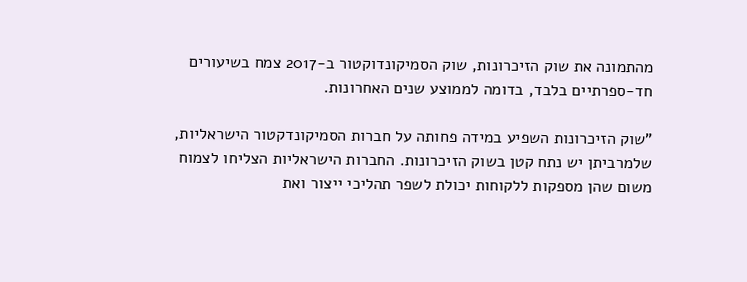מהתמונה את שוק הזיכרונות, שוק הסמיקונדוקטור ב-2017 צמח בשיעורים חד-ספרתיים בלבד, בדומה לממוצע שנים האחרונות.

"שוק הזיכרונות השפיע במידה פחותה על חברות הסמיקונדקטור הישראליות, שלמרביתן יש נתח קטן בשוק הזיכרונות. החברות הישראליות הצליחו לצמוח משום שהן מספקות ללקוחות יכולת לשפר תהליכי ייצור ואת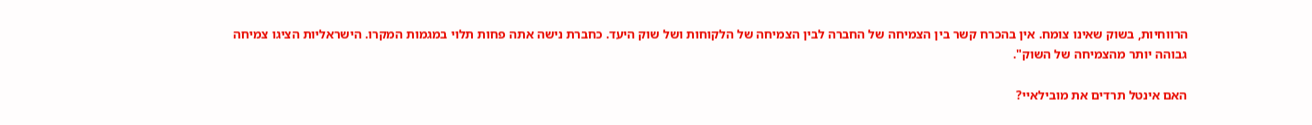הרווחיות, בשוק שאינו צומח. אין בהכרח קשר בין הצמיחה של החברה לבין הצמיחה של הלקוחות ושל שוק היעד. כחברת נישה אתה פחות תלוי במגמות המקרו. הישראליות הציגו צמיחה גבוהה יותר מהצמיחה של השוק".

האם אינטל תרדים את מובילאיי?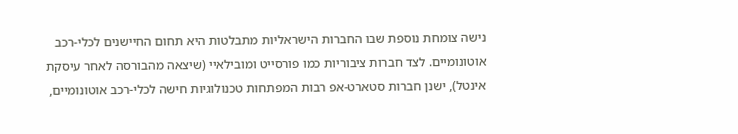נישה צומחת נוספת שבו החברות הישראליות מתבלטות היא תחום החיישנים לכלי-רכב אוטונומיים. לצד חברות ציבוריות כמו פורסייט ומובילאיי (שיצאה מהבורסה לאחר עיסקת אינטל), ישנן חברות סטארט-אפ רבות המפתחות טכנולוגיות חישה לכלי-רכב אוטונומיים,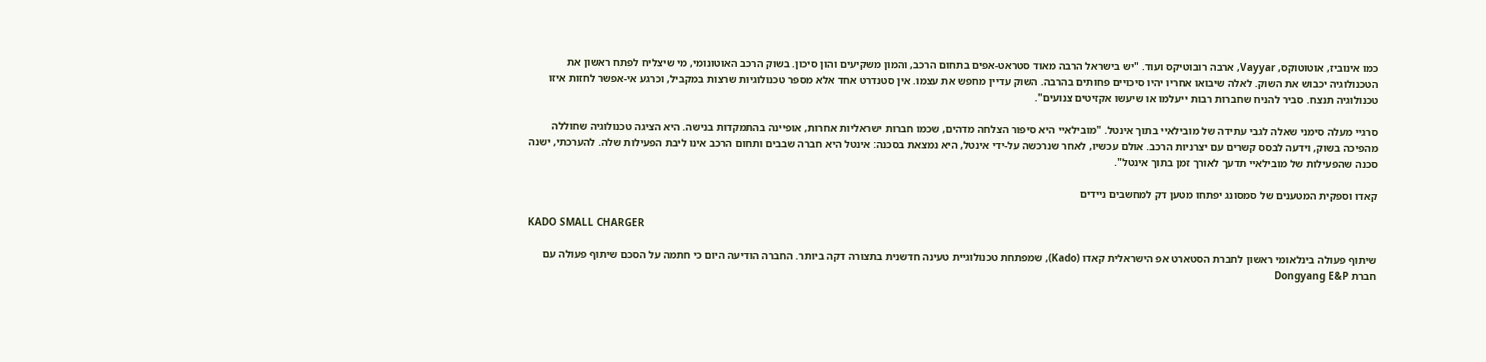כמו אינוביז, אוטוטוקס, Vayyar, ארבה רובוטיקס ועוד. "יש בישראל הרבה מאוד סטראט-אפים בתחום הרכב, והמון משקיעים והון סיכון. בשוק הרכב האוטונומי, מי שיצליח לפתח ראשון את הטכנולוגיה יכבוש את השוק. לאלה שיבואו אחריו יהיו סיכויים פחותים בהרבה. השוק עדיין מחפש את עצמו. אין סטנדרט אחד אלא מספר טכנולוגיות שרצות במקביל, וכרגע אי-אפשר לחזות איזו טכנולוגיה תנצח. סביר להניח שחברות רבות ייעלמו או שיעשו אקזיטים צנועים".

סרגיי מעלה סימני שאלה לגבי עתידה של מובילאיי בתוך אינטל. "מובילאיי היא סיפור הצלחה מדהים, שכמו חברות ישראליות אחרות, אופיינה בהתמקדות בנישה. היא הציגה טכנולוגיה שחוללה מהפיכה בשוק, וידעה לבסס קשרים עם יצרניות הרכב. אולם עכשיו, לאחר שנרכשה על-ידי אינטל, היא נמצאת בסכנה: אינטל היא חברה שבבים ותחום הרכב אינו ליבת הפעילות שלה. להערכתי, ישנה סכנה שהפעילות של מובילאיי תדעך לאורך זמן בתוך אינטל".

קאדו וספקית המטענים של סמסונג יפתחו מטען דק למחשבים ניידים

KADO SMALL CHARGER

שיתוף פעולה בינלאומי ראשון לחברת הסטארט אפ הישראלית קאדו (Kado), שמפתחת טכנולוגיית טעינה חדשנית בתצורה דקה ביותר. החברה הודיעה היום כי חתמה על הסכם שיתוף פעולה עם חברת Dongyang E&P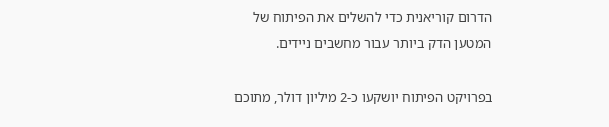הדרום קוריאנית כדי להשלים את הפיתוח של המטען הדק ביותר עבור מחשבים ניידים.

בפרויקט הפיתוח יושקעו כ-2 מיליון דולר, מתוכם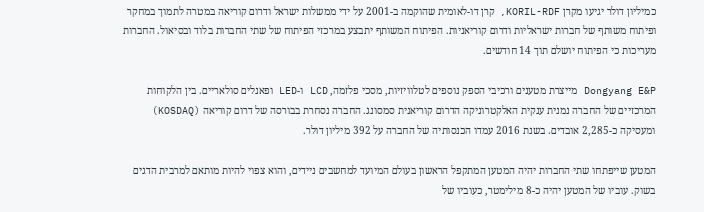כמיליון דולר יגיעו מקרן KORIL-RDF, קרן דו-לאומית שהוקמה ב-2001 על ידי ממשלות ישראל ודרום קוריאה במטרה לתמוך במחקר ופיתוח משותף של חברות ישראליות ודרום קוריאניות. הפיתוח המשותף יתבצע במרכזי הפיתוח של שתי החברות בלוד ובסיאול. החברות מעריכות כי הפיתוח יושלם תוך 14 חודשים.

Dongyang E&P מייצרת מטענים ורכיבי הספק נוספים לטלוויזיות, מסכי פלזמה, LCD ו-LED ופאנלים סולאריים. בין הלקוחות המרכזיים של החברה נמנית ענקית האלקטרוניקה הדרום קוריאנית סמסונג. החברה נסחרת בבורסה של דרום קוריאה (KOSDAQ) ומעסיקה כ-2,285 אובדים. בשנת 2016 עמדו הכנסותיה של החברה על 392 מיליון דולר.

המטען שייפתחו שתי החברות יהיה המטען המתקפל הראשון בעולם המיועד למחשבים ניידים, והוא צפוי להיות מותאם למרבית הדגים בשוק. עוביו של המטען יהיה כ-8 מילימטר, כעוביו של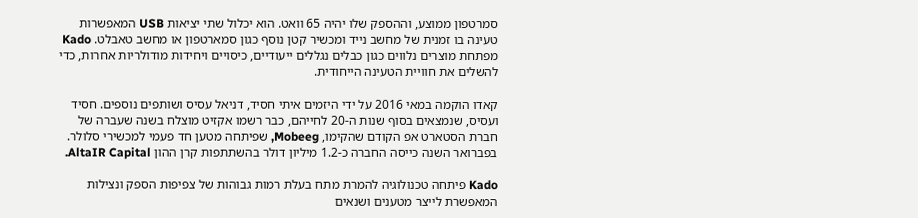סמרטפון ממוצע, וההספק שלו יהיה 65 וואט. הוא יכלול שתי יציאות USB המאפשרות טעינה בו זמנית של מחשב נייד ומכשיר קטן נוסף כגון סמארטפון או מחשב טאבלט. Kado מפתחת מוצרים נלווים כגון כבלים נגללים ייעודיים, כיסויים ויחידות מודולריות אחרות, כדי להשלים את חוויית הטעינה הייחודית.

קאדו הוקמה במאי 2016 על ידי היזמים איתי חסיד, דניאל עסיס ושותפים נוספים. חסיד ועסיס, שנמצאים בסוף שנות ה-20 לחייהם, כבר רשמו אקזיט מוצלח בשנה שעברה של חברת הסטארט אפ הקודם שהקימו, Mobeeg, שפיתחה מטען חד פעמי למכשירי סלולר. בפברואר השנה כייסה החברה כ-1.2 מיליון דולר בהשתתפות קרן ההון AltaIR Capital.

Kado פיתחה טכנולוגיה להמרת מתח בעלת רמות גבוהות של צפיפות הספק ונצילות המאפשרת לייצר מטענים ושנאים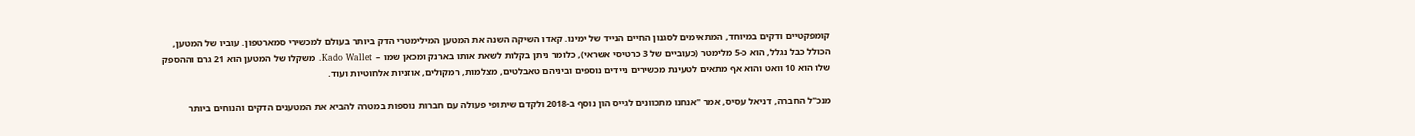קומפקטיים ודקים במיוחד, המתאימים לסגנון החיים הנייד של ימינו. קאדו השיקה השנה את המטען המילימטרי הדק ביותר בעולם למכשירי סמארטפון. עוביו של המטען, הכולל כבל נגלל, הוא כ-5 מלימטר (כעוביים של 3 כרטיסי אשראי), כלומר ניתן בקלות לשאת אותו בארנק ומכאן שמו –  Kado Wallet. משקלו של המטען הוא 21 גרם וההספק שלו הוא 10 וואט והוא אף מתאים לטעינת מכשירים ניידים נוספים וביניהם טאבלטים, מצלמות, רמקולים, אוזניות אלחוטיות ועוד.

מנכ"ל החברה, דניאל עסיס, אמר "אנחנו מתכוונים לגייס הון נוסף ב-2018 ולקדם שיתופי פעולה עם חברות נוספות במטרה להביא את המטענים הדקים והנוחים ביותר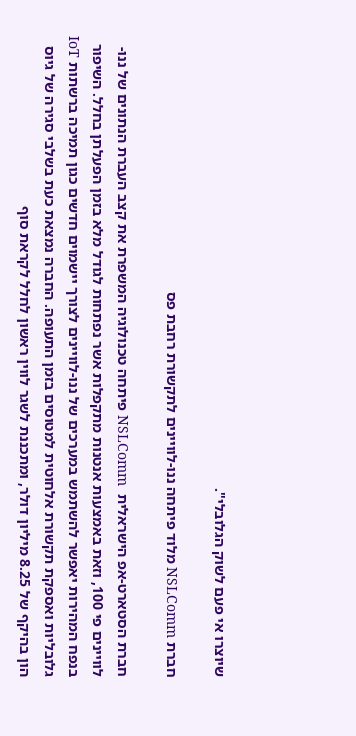שיוצרו אי פעם לשוק הגלובלי".

חברת NSLComm מלוד פיתחה ננו-לוויינים לתקשורת רחבת פס

חברת הסטארט-אפ הישראלית  NSLComm פיתחה טכנולוגיה המשפרת את קצב העברת הנתונים של ננו-לוויינים פי 100, וזאת באמצעות אנטנות מתקפלות אשר נפתחות לגודל מלא בזמן הפעלתן בחלל. השיפור בנפח המהירות יאפשר להשתמש במערכים של ננו-לוויינים לצורך יישמוים חדשים כגון תמיכה ברשתות IoT גלובליות ואספקת תקשורת אלחוטית למטוסים בזמן התעופה. החברה נמצאת כעת בשלבי סגירה של גיוס הון בהיקף של 8.25 מיליון דולר, ומתכננת לשגר לווין ראשון לחלל לקראת סוף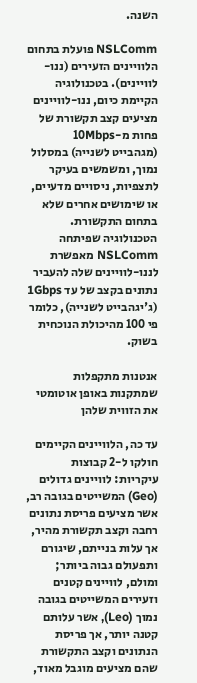השנה.

NSLComm פועלת בתחום הלוויינים הזעירים (ננו-לוויינים). בטכנולוגיה הקיימת כיום, ננו-לוויינים מציעים קצב תקשורת של פחות מ-10Mbps (מגהבייט לשנייה) במסלול נמוך, ומשמשים בעיקר לתצפיות, ניסויים מדעיים, או שימושים אחרים שלא בתחום התקשורת. הטכנולוגיה שפיתחה NSLComm מאפשרת לננו-לוויינים שלה להעביר נתונים בקצב של עד 1Gbps (ג'יגהבייט לשנייה), כלומר פי 100 מהיכולת הנוכחית בשוק.

אנטנות מתקפלות שמתקנות באופן אוטומטי את הזווית שלהן

עד כה, הלוויינים הקיימים חולקו ל-2 קבוצות עיקריות: לוויינים גדולים (Geo) המשייטים בגובה רב, אשר מציעים פריסת נתונים רחבה וקצב תקשורת מהיר, אך עלות בנייתם, שיגורם ותפעולם גבוה ביותר; ומולם, לוויינים קטנים וזעירים המשייטים בגובה נמוך (Leo), אשר עלותם קטנה יותר, אך פריסת הנתונים וקצב התקשורת שהם מציעים מוגבל מאוד,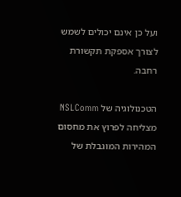ועל כן אינם יכולים לשמש לצורך אספקת תקשורת רחבה.

הטכנולוגיה של NSLComm מצליחה לפרוץ את מחסום המהירות המוגבלת של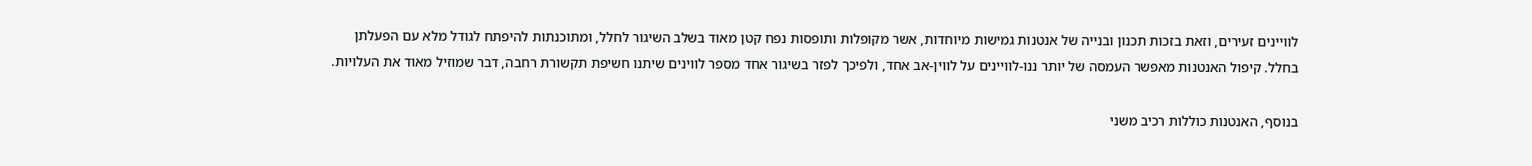לוויינים זעירים, וזאת בזכות תכנון ובנייה של אנטנות גמישות מיוחדות, אשר מקופלות ותופסות נפח קטן מאוד בשלב השיגור לחלל, ומתוכנתות להיפתח לגודל מלא עם הפעלתן בחלל. קיפול האנטנות מאפשר העמסה של יותר ננו-לוויינים על לווין-אב אחד, ולפיכך לפזר בשיגור אחד מספר לווינים שיתנו חשיפת תקשורת רחבה, דבר שמוזיל מאוד את העלויות.

בנוסף, האנטנות כוללות רכיב משני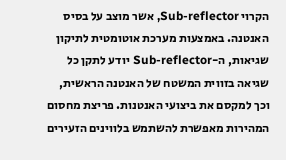הקרוי Sub-reflector, אשר מוצב על בסיס האנטנה. באמצעות מערכת אוטומטית לתיקון שגיאות, ה-Sub-reflector יודע לתקן כל שגיאה בזווית המשטח של האנטנה הראשית, וכך למקסם את ביצועי האנטנות. פריצת מחסום המהירות מאפשרת להשתמש בלווינים הזעירים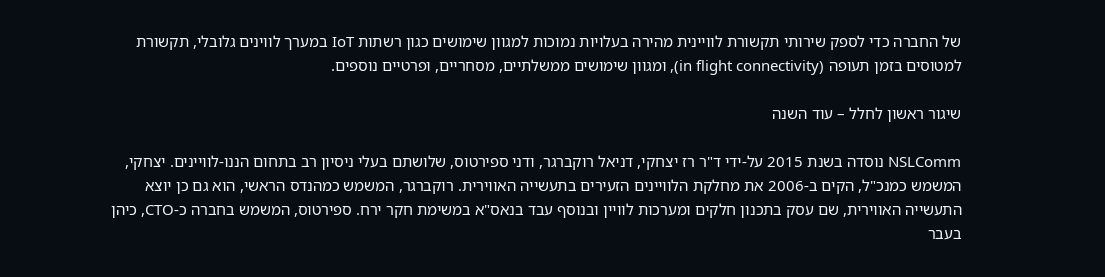של החברה כדי לספק שירותי תקשורת לוויינית מהירה בעלויות נמוכות למגוון שימושים כגון רשתות IoT במערך לווינים גלובלי, תקשורת למטוסים בזמן תעופה (in flight connectivity), ומגוון שימושים ממשלתיים, מסחריים, ופרטיים נוספים.

שיגור ראשון לחלל – עוד השנה

NSLComm נוסדה בשנת 2015 על-ידי ד"ר רז יצחקי, דניאל רוקברגר, ודני ספירטוס, שלושתם בעלי ניסיון רב בתחום הננו-לוויינים. יצחקי, המשמש כמנכ"ל, הקים ב-2006 את מחלקת הלוויינים הזעירים בתעשייה האווירית. רוקברגר, המשמש כמהנדס הראשי, הוא גם כן יוצא התעשייה האווירית, שם עסק בתכנון חלקים ומערכות לוויין ובנוסף עבד בנאס"א במשימת חקר ירח. ספירטוס, המשמש בחברה כ-CTO, כיהן בעבר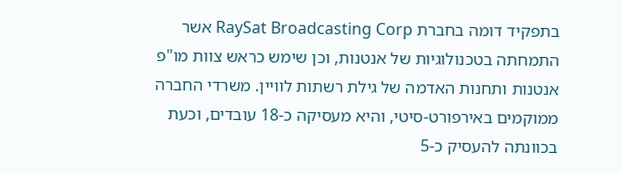בתפקיד דומה בחברת RaySat Broadcasting Corp אשר התמחתה בטכנולוגיות של אנטנות, וכן שימש כראש צוות מו"פ אנטנות ותחנות האדמה של גילת רשתות לוויין. משרדי החברה ממוקמים באירפורט-סיטי, והיא מעסיקה כ-18 עובדים, וכעת בכוונתה להעסיק כ-5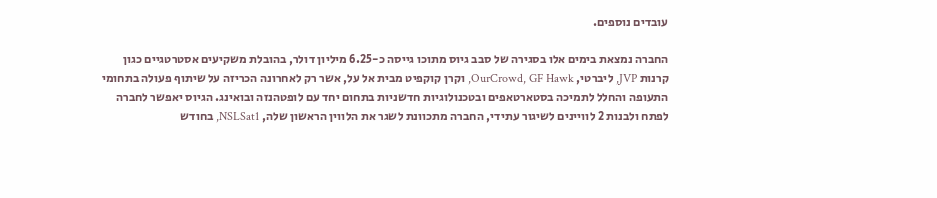עובדים נוספים.

החברה נמצאת בימים אלו בסגירה של סבב גיוס מתוכו גייסה כ-6.25 מיליון דולר, בהובלת משקיעים אסטרטגיים כגון קרנות JVP, ליברטי, OurCrowd, GF Hawk, וקרן קוקפיט מבית אל על, אשר רק לאחרונה הכריזה על שיתוף פעולה בתחומי התעופה והחלל לתמיכה בסטארטאפים ובטכנולוגיות חדשניות בתחום יחד עם לופטהנזה ובואינג. הגיוס יאפשר לחברה לפתח ולבנות 2 לוויינים לשיגור עתידי, החברה מתכוונת לשגר את הלווין הראשון שלה, NSLSat1, בחודש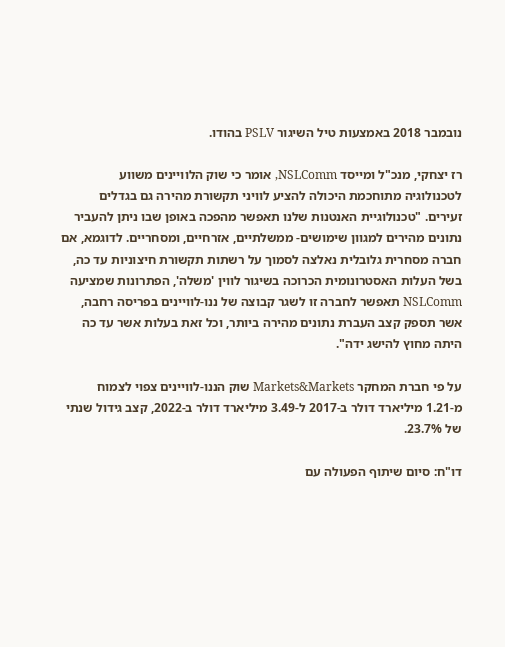נובמבר 2018 באמצעות טיל השיגור PSLV בהודו.

רז יצחקי, מנכ"ל ומייסד NSLComm, אומר כי שוק הלוויינים משווע לטכנולוגיה מתוחכמת היכולה להציע לוויני תקשורת מהירה גם בגדלים זעירים. "טכנולוגיית האנטנות שלנו תאפשר מהפכה באופן שבו ניתן להעביר נתונים מהירים למגוון שימושים- ממשלתיים, אזרחיים, ומסחריים. לדוגמא, אם חברה מסחרית גלובלית נאלצה לסמוך על רשתות תקשורת חיצוניות עד כה, בשל העלות האסטרונומית הכרוכה בשיגור לווין 'משלה', הפתרונות שמציעה NSLComm תאפשר לחברה זו לשגר קבוצה של ננו-לוויינים בפריסה רחבה, אשר תספק קצב העברת נתונים מהירה ביותר, וכל זאת בעלות אשר עד כה היתה מחוץ להישג ידה".

על פי חברת המחקר Markets&Markets שוק הננו-לוויינים צפוי לצמוח מ-1.21 מיליארד דולר ב-2017 ל-3.49 מיליארד דולר ב-2022, קצב גידול שנתי של 23.7%.

דו"ח: סיום שיתוף הפעולה עם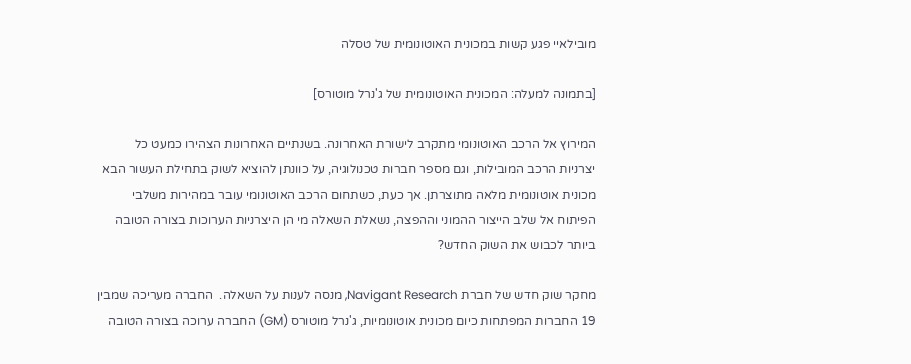מובילאיי פגע קשות במכונית האוטונומית של טסלה

[בתמונה למעלה: המכונית האוטונומית של ג'נרל מוטורס]

המירוץ אל הרכב האוטונומי מתקרב לישורת האחרונה. בשנתיים האחרונות הצהירו כמעט כל יצרניות הרכב המובילות, וגם מספר חברות טכנולוגיה, על כוונתן להוציא לשוק בתחילת העשור הבא מכונית אוטונומית מלאה מתוצרתן. אך כעת, כשתחום הרכב האוטונומי עובר במהירות משלבי הפיתוח אל שלב הייצור ההמוני וההפצה, נשאלת השאלה מי הן היצרניות הערוכות בצורה הטובה ביותר לכבוש את השוק החדש?

מחקר שוק חדש של חברת Navigant Research, מנסה לענות על השאלה.  החברה מעריכה שמבין 19 החברות המפתחות כיום מכונית אוטונומיות, ג'נרל מוטורס (GM) החברה ערוכה בצורה הטובה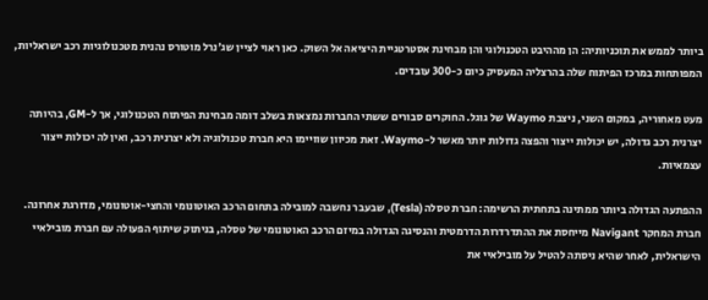ביותר לממש את תוכניותיה: הן מההיבט הטכנולוגי והן מבחינת אסטרטגיית היציאה אל השוק. כאן ראוי לציין שג'נרל מוטורס נהנית מטכנולוגיות רכב ישראליות, המפותחות במרכז הפיתוח שלה בהרצליה המעסיק כיום כ-300 עובדים.

מעט מאחוריה, במקום השני, ניצבת Waymo של גוגל. החוקרים סבורים ששתי החברות נמצאות בשלב דומה מבחינת הפיתוח הטכנולוגי, אך ל-GM, בהיותה יצרנית רכב גדולה, יש יכולות ייצור והפצה גדולות יותר מאשר ל-Waymo. זאת מכיוון שוויימו היא חברת טכנולוגיה ולא יצרנית רכב, ואין לה יכולות ייצור עצמאיות.

ההפתעה הגדולה ביותר ממתינה בתחתית הרשימה: חברת טסלה (Tesla), שבעבר נחשבה למובילה בתחום הרכב האוטונומי והחצי-אוטונומי, מדורגת אחרונה. חברת המחקר Navigant מייחסת את ההתדרדרות הדרמטית והנסיגה הגדולה במיזם הרכב האוטונומי של טסלה, בניתוק שיתוף הפעולה עם חברת מובילאיי הישראלית, לאחר שהיא ניסתה להטיל על מובילאיי את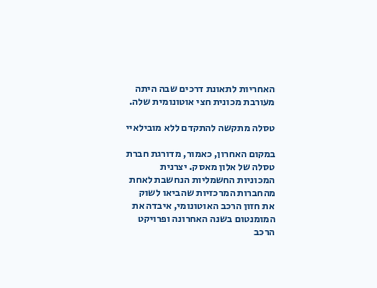האחריות לתאונת דרכים שבה היתה מעורבת מכונית חצי אוטונומית שלה.

טסלה מתקשה להתקדם ללא מובילאיי

במקום האחרון, כאמור, מדורגת חברת טסלה של אלון מאסק. יצרנית המכוניות החשמליות הנחשבת לאחת מהחברות המרכזיות שהביאו לשוק את חזון הרכב האוטונומי, איבדה את המומנטום בשנה האחרונה ופרויקט הרכב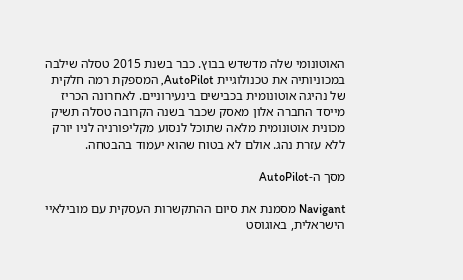האוטונומי שלה מדשדש בבוץ. כבר בשנת 2015 טסלה שילבה במכוניותיה את טכנולוגיית AutoPilot, המספקת רמה חלקית של נהיגה אוטונומית בכבישים בינעירוניים. לאחרונה הכריז מייסד החברה אלון מאסק שכבר בשנה הקרובה טסלה תשיק מכונית אוטונומית מלאה שתוכל לנסוע מקליפורניה לניו יורק ללא עזרת נהג. אולם לא בטוח שהוא יעמוד בהבטחה.

מסך ה-AutoPilot

Navigant מסמנת את סיום ההתקשרות העסקית עם מובילאיי הישראלית, באוגוסט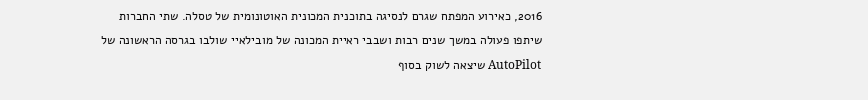2016, כאירוע המפתח שגרם לנסיגה בתוכנית המכונית האוטונומית של טסלה. שתי החברות שיתפו פעולה במשך שנים רבות ושבבי ראיית המכונה של מובילאיי שולבו בגרסה הראשונה של AutoPilot שיצאה לשוק בסוף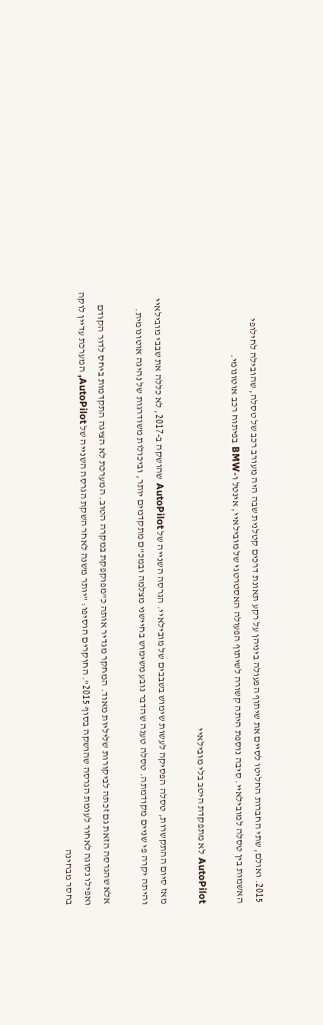2015. ואולם, שתי החברות החליטו לסיים את שיתוף הפעולה ביניהן על רקע תאונת דרכים קטלנית שבה היה מעורב רכב של טסלה, שהובילה לחילופי האשמות בין טסלה למובילאיי. סיבה נוספת היתה קשורה לשיתוף הפעולה האסטרטגי של מובילאיי, אינטל ו-BMW בפיתוח רכב אוטונומי.

AutoPilot לא מתפקדת היטב בלי מובילאיי

מאז סיום ההתקשרות, טסלה הפסיקה לעשות שימוש בשבבים של מובילאיי. הגרסה השנייה של AutoPilot שהושקה ב-2017, לא כללה את שבבי מובילאיי והיתה יקרה פי שניים מקודמתה. טסלה טענה שהדבר נובע משימוש בחיישני מצלמה ובמכ"ם מתקדמים יותר, וביכולות משודרגות של נהיגה אוטונומית.

אלא שהגרסה הזאת גם זכתה לביקורות שליליות מאוד. המחקר מגדיר אותה כ"מפוקפקת במקרה הטוב. המערכת לא הציגה התקדמות ביחס לדור הקודם ואפילו נסוגה לאחור לעומת הגרסה שהושקה בסוף 2015". החוקרים הוסיפו: "יותר משנה לאחר השקת הגרסה השנייה של AutoPilot, המערכת עדיין לוקה בחסר מבחינה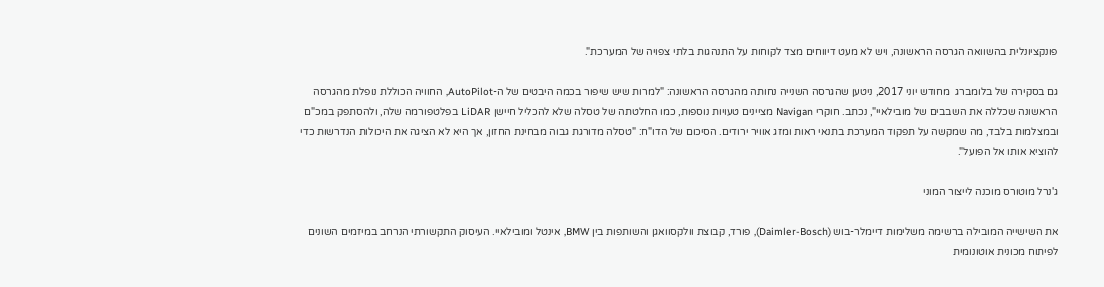פונקציונלית בהשוואה הגרסה הראשונה, ויש לא מעט דיווחים מצד לקוחות על התנהגות בלתי צפויה של המערכת".

גם בסקירה של בלומברג  מחודש יוני 2017, ניטען שהגרסה השנייה נחותה מהגרסה הראשונה: "למרות שיש שיפור בכמה היבטים של ה-AutoPilot, החוויה הכוללת נופלת מהגרסה הראשונה שכללה את השבבים של מובילאיי", נכתב. חוקרי Navigan מציינים טעויות נוספות, כמו החלטתה של טסלה שלא להכליל חיישן LiDAR בפלטפורמה שלה, ולהסתפק במכ"ם ובמצלמות בלבד, מה שמקשה על תפקוד המערכת בתנאי ראות ומזג אוויר ירודים. הסיכום של הדו"ח: "טסלה מדורגת גבוה מבחינת החזון, אך היא לא הציגה את היכולות הנדרשות כדי להוציא אותו אל הפועל".

ג'נרל מוטורס מוכנה לייצור המוני

את השישייה המובילה ברשימה משלימות דיימלר-בוש (Daimler-Bosch), פורד, קבוצת וולקסוואגן והשותפות בין BMW, אינטל ומובילאיי. העיסוק התקשורתי הנרחב במיזמים השונים לפיתוח מכונית אוטונומית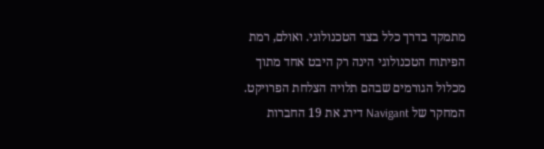מתמקד בדרך כלל בצד הטכנולוגי. ואולם, רמת הפיתוח הטכנולוגי הינה רק היבט אחד מתוך מכלול הגורמים שבהם תלויה הצלחת הפרויקט. המחקר של Navigant דירג את 19 החברות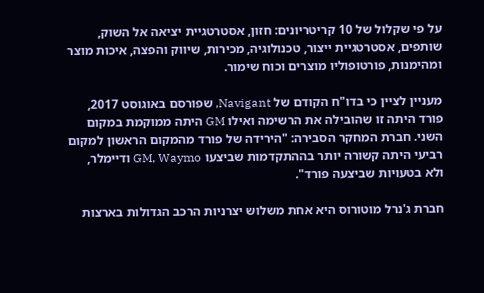על פי שקלול של 10 קריטריונים: חזון, אסטרטגיית יציאה אל השוק, שותפים, אסטרטגיית ייצור, טכנולוגיה, מכירות, שיווק והפצה, איכות מוצר ומהימנות, פורטופוליו מוצרים וכוח שימור.

מעניין לציין כי בדו"ח הקודם של Navigant, שפורסם באוגוסט 2017, פורד היתה זו שהובילה את הרשימה ואילו GM היתה ממוקמת במקום השני. חברת המחקר הסבירה: "הירידה של פורד מהמקום הראשון למקום רביעי היתה קשורה יותר בההתקדמות שביצעו GM, Waymo ודיימלר, ולא בטעויות שביצעה פורד".

חברת ג'נרל מוטורוס היא אחת משלוש יצרניות הרכב הגדולות בארצות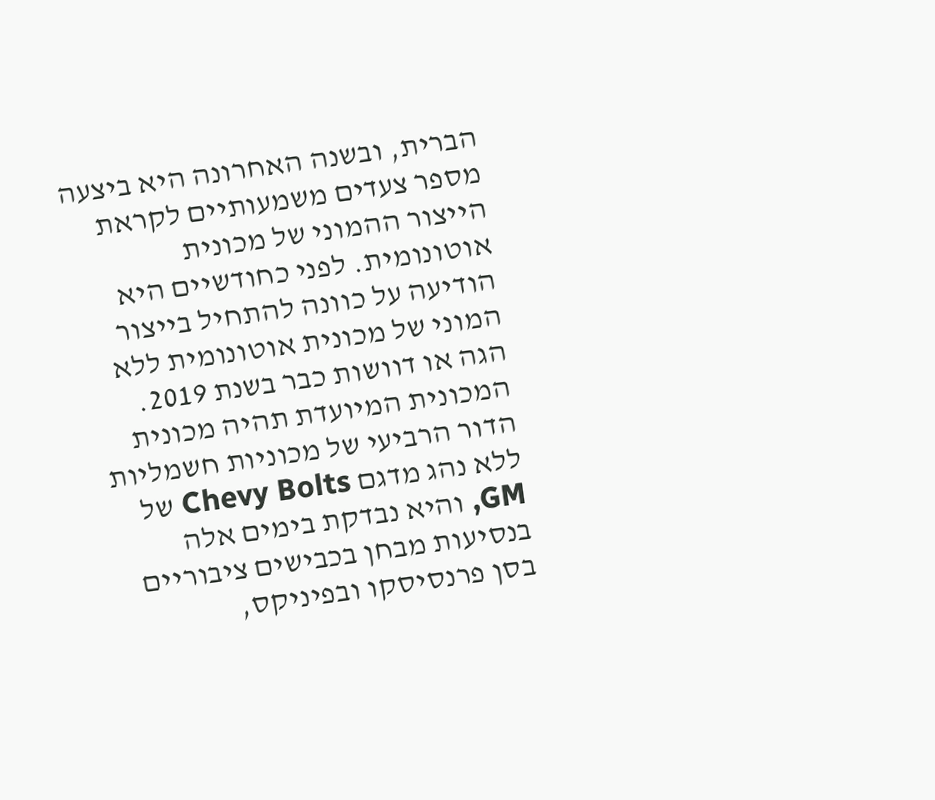הברית, ובשנה האחרונה היא ביצעה מספר צעדים משמעותיים לקראת הייצור ההמוני של מכונית אוטונומית. לפני כחודשיים היא הודיעה על כוונה להתחיל בייצור המוני של מכונית אוטונומית ללא הגה או דוושות כבר בשנת 2019. המכונית המיועדת תהיה מכונית הדור הרביעי של מכוניות חשמליות ללא נהג מדגם Chevy Bolts של GM, והיא נבדקת בימים אלה בנסיעות מבחן בכבישים ציבוריים בסן פרנסיסקו ובפיניקס,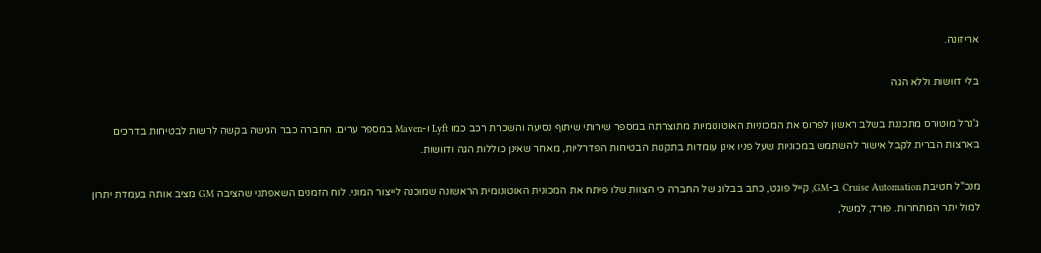אריזונה.

בלי דוושות וללא הגה

ג'נרל מוטורס מתכננת בשלב ראשון לפרוס את המכוניות האוטונומיות מתוצרתה במספר שירותי שיתוף נסיעה והשכרת רכב כמו Lyft ו-Maven במספר ערים. החברה כבר הגישה בקשה לרשות לבטיחות בדרכים בארצות הברית לקבל אישור להשתמש במכוניות שעל פניו אינן עומדות בתקנות הבטיחות הפדרליות, מאחר שאינן כוללות הגה ודוושות.

מנכ"ל חטיבת Cruise Automation ב-GM, קייל פוגט, כתב בבלוג של החברה כי הצוות שלו פיתח את המכונית האוטונומית הראשונה שמוכנה לייצור המוני. לוח הזמנים השאפתני שהציבה GM מציב אותה בעמדת יתרון למול יתר המתחרות. פורד, למשל,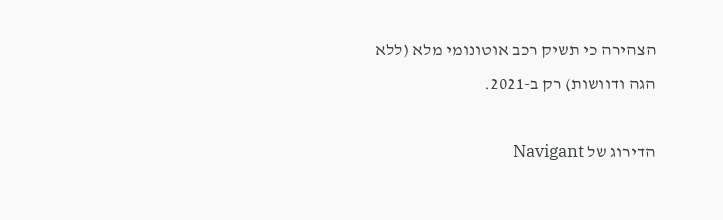הצהירה כי תשיק רכב אוטונומי מלא (ללא הגה ודוושות) רק ב-2021.

הדירוג של Navigant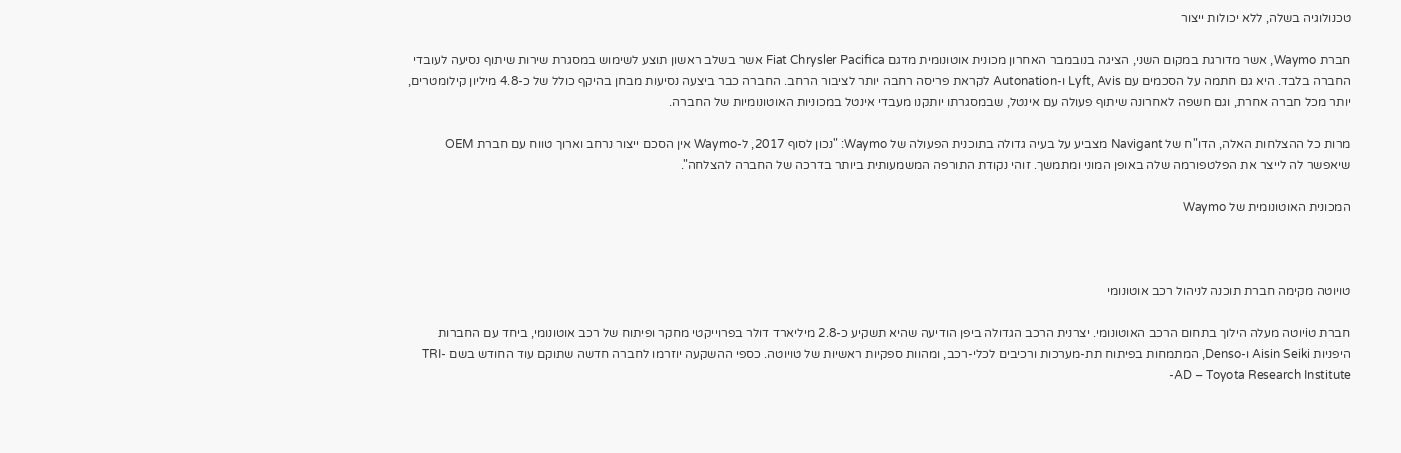טכנולוגיה בשלה, ללא יכולות ייצור

חברת Waymo, אשר מדורגת במקום השני, הציגה בנובמבר האחרון מכונית אוטונומית מדגם Fiat Chrysler Pacifica אשר בשלב ראשון תוצע לשימוש במסגרת שירות שיתוף נסיעה לעובדי החברה בלבד. היא גם חתמה על הסכמים עם Lyft, Avis ו-Autonation לקראת פריסה רחבה יותר לציבור הרחב. החברה כבר ביצעה נסיעות מבחן בהיקף כולל של כ-4.8 מיליון קילומטרים, יותר מכל חברה אחרת, וגם חשפה לאחרונה שיתוף פעולה עם אינטל, שבמסגרתו יותקנו מעבדי אינטל במכוניות האוטונומיות של החברה.

מרות כל ההצלחות האלה, הדו"ח של Navigant מצביע על בעיה גדולה בתוכנית הפעולה של Waymo: "נכון לסוף 2017, ל-Waymo אין הסכם ייצור נרחב וארוך טווח עם חברת OEM שיאפשר לה לייצר את הפלטפורמה שלה באופן המוני ומתמשך. זוהי נקודת התורפה המשמעותית ביותר בדרכה של החברה להצלחה".

המכונית האוטונומית של Waymo



טויוטה מקימה חברת תוכנה לניהול רכב אוטונומי

חברת טiיוטה מעלה הילוך בתחום הרכב האוטונומי. יצרנית הרכב הגדולה ביפן הודיעה שהיא תשקיע כ-2.8 מיליארד דולר בפרוייקטי מחקר ופיתוח של רכב אוטונומי, ביחד עם החברות היפניות Aisin Seiki ו-Denso, המתמחות בפיתוח תת-מערכות ורכיבים לכלי-רכב, ומהוות ספקיות ראשיות של טויוטה. כספי ההשקעה יוזרמו לחברה חדשה שתוקם עוד החודש בשם TRI-AD – Toyota Research Institute-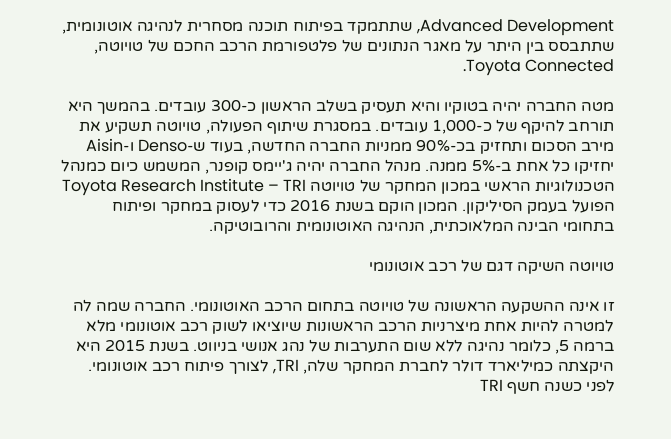Advanced Development, שתתמקד בפיתוח תוכנה מסחרית לנהיגה אוטונומית, שתתבסס בין היתר על מאגר הנתונים של פלטפורמת הרכב החכם של טויוטה, Toyota Connected.

מטה החברה יהיה בטוקיו והיא תעסיק בשלב הראשון כ-300 עובדים. בהמשך היא תורחב להיקף של כ-1,000 עובדים. במסגרת שיתוף הפעולה, טויוטה תשקיע את מירב הסכום ותחזיק בכ-90% ממניות החברה החדשה, בעוד ש-Denso ו-Aisin יחזיקו כל אחת ב-5% ממנה. מנהל החברה יהיה ג'יימס קופנר, המשמש כיום כמנהל הטכנולוגיות הראשי במכון המחקר של טויוטה Toyota Research Institute – TRI הפועל בעמק הסיליקון. המכון הוקם בשנת 2016 כדי לעסוק במחקר ופיתוח בתחומי הבינה המלאוכתית, הנהיגה האוטונומית והרובוטיקה.

טויוטה השיקה דגם של רכב אוטונומי

זו אינה ההשקעה הראשונה של טויוטה בתחום הרכב האוטונומי. החברה שמה לה למטרה להיות אחת מיצרניות הרכב הראשונות שיוציאו לשוק רכב אוטונומי מלא ברמה 5, כלומר נהיגה ללא שום התערבות של נהג אנושי בניווט. בשנת 2015 היא היקצתה כמיליארד דולר לחברת המחקר שלה, TRI, לצורך פיתוח רכב אוטונומי. לפני כשנה חשף TRI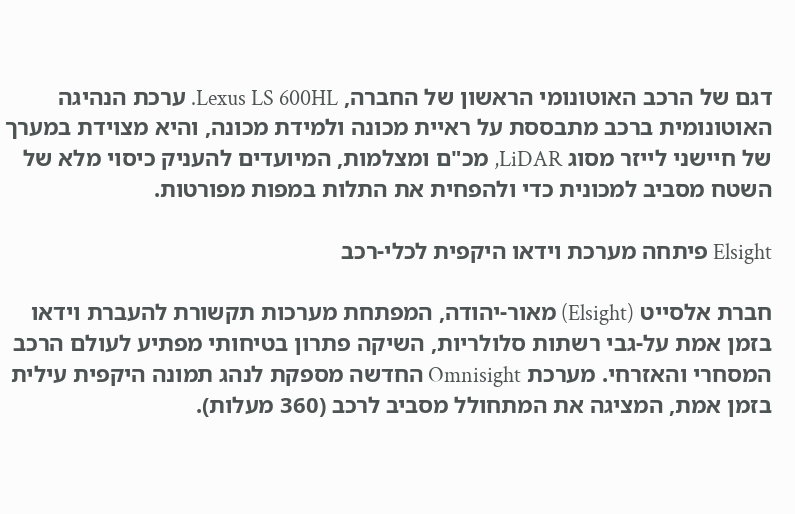דגם של הרכב האוטונומי הראשון של החברה, Lexus LS 600HL. ערכת הנהיגה האוטונומית ברכב מתבססת על ראיית מכונה ולמידת מכונה, והיא מצוידת במערך של חיישני לייזר מסוג LiDAR, מכ"ם ומצלמות, המיועדים להעניק כיסוי מלא של השטח מסביב למכונית כדי ולהפחית את התלות במפות מפורטות.

Elsight פיתחה מערכת וידאו היקפית לכלי-רכב

חברת אלסייט (Elsight) מאור-יהודה, המפתחת מערכות תקשורת להעברת וידאו בזמן אמת על-גבי רשתות סלולריות, השיקה פתרון בטיחותי מפתיע לעולם הרכב המסחרי והאזרחי. מערכת Omnisight החדשה מספקת לנהג תמונה היקפית עילית בזמן אמת, המציגה את המתחולל מסביב לרכב (360 מעלות).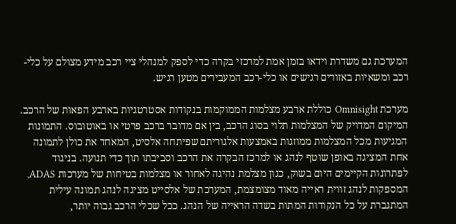המערכת גם משדרת וידאו בזמן אמת למרכזי בקרה כדי לספק למנהלי ציי רכב מידע מצולם על כלי-רכב ומשאיות באזורים רגישים או כלי-רכב המעבירים מטען רגיש.

מערכת Omnisight כוללת ארבע מצלמות הממוקמות בנקודות אסטרטגיות בארבע הפאות של הרכב. המיקום המדויק של המצלמות תלוי בסוג הרכב, בין אם מדובר ברכב פרטי או באוטובוס. התמונות המגיעות מכל המצלמות ממוזגות באמצעות אלגוריתם שפיתחה אלסיט, המאחד את כולן לתמונה אחת המציגה באופן שוטף לנהג או למרכז הבקרה את הרכב וסביבתו תוך כדי תנועה. בניגוד לפתרונות הקיימים היום בשוק, כגון מצלמת נהיגה לאחור או מצלמות בטיחות של מערכות ADAS, המספקות לנהג זווית ראייה מאוד מצומצמת, המערכת של אלסייט מציגה לנהג תמונה עילית המתגברת על כל הנקודות המתות בשדה הראייה של הנהג. ככל שכלי הרכב גבוה יותר,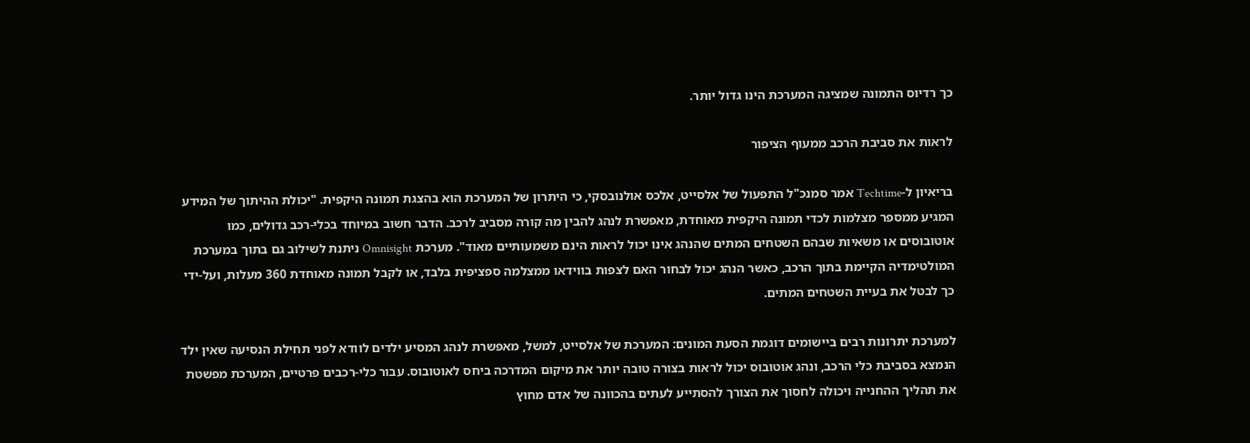כך רדיוס התמונה שמציגה המערכת הינו גדול יותר.

לראות את סביבת הרכב ממעוף הציפור

בריאיון ל-Techtime אמר סמנכ"ל התפעול של אלסייט, אלכס אולנובסקי, כי היתרון של המערכת הוא בהצגת תמונה היקפית. "יכולת ההיתוך של המידע המגיע ממספר מצלמות לכדי תמונה היקפית מאוחדת, מאפשרת לנהג להבין מה קורה מסביב לרכב. הדבר חשוב במיוחד בכלי-רכב גדולים, כמו אוטובוסים או משאיות שבהם השטחים המתים שהנהג אינו יכול לראות הינם משמעותיים מאוד". מערכת Omnisight ניתנת לשילוב גם בתוך במערכת המולטימדיה הקיימת בתוך הרכב, כאשר הנהג יכול לבחור האם לצפות בווידאו ממצלמה ספציפית בלבד, או לקבל תמונה מאוחדת 360 מעלות, ועל-ידי כך לבטל את בעיית השטחים המתים.

למערכת יתרונות רבים ביישומים דוגמת הסעת המונים: המערכת של אלסייט, למשל, מאפשרת לנהג המסיע ילדים לוודא לפני תחילת הנסיעה שאין ילד הנמצא בסביבת כלי הרכב, ונהג אוטובוס יכול לראות בצורה טובה יותר את מיקום המדרכה ביחס לאוטובוס. עבור כלי-רכבים פרטיים, המערכת מפשטת את תהליך ההחנייה ויכולה לחסוך את הצורך להסתייע לעתים בהכוונה של אדם מחוץ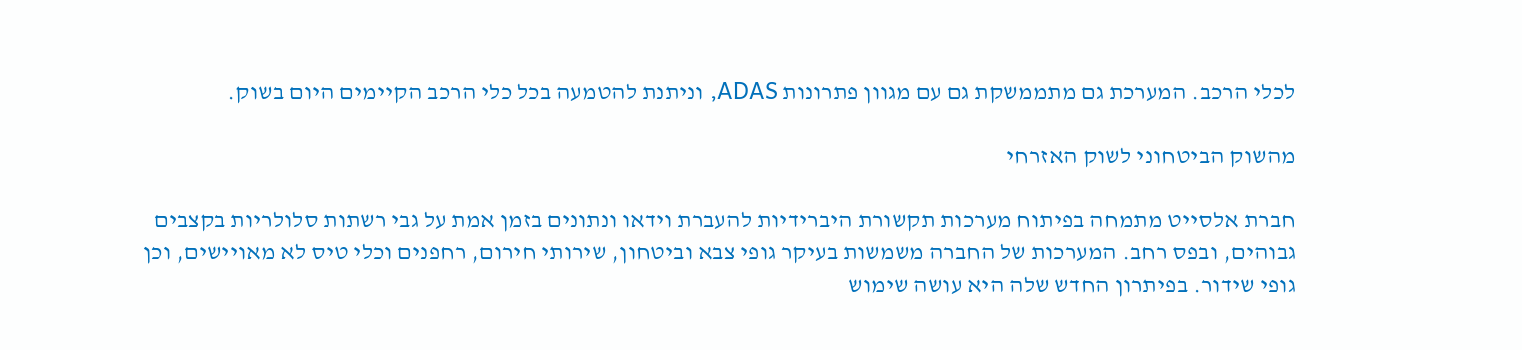לכלי הרכב. המערכת גם מתממשקת גם עם מגוון פתרונות ADAS, וניתנת להטמעה בכל כלי הרכב הקיימים היום בשוק.

מהשוק הביטחוני לשוק האזרחי

חברת אלסייט מתמחה בפיתוח מערכות תקשורת היברידיות להעברת וידאו ונתונים בזמן אמת על גבי רשתות סלולריות בקצבים גבוהים, ובפס רחב. המערכות של החברה משמשות בעיקר גופי צבא וביטחון, שירותי חירום, רחפנים וכלי טיס לא מאויישים, וכן גופי שידור. בפיתרון החדש שלה היא עושה שימוש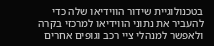בטכנולוגיית שידור הווידיאו שלה כדי להעביר את נתוני הווידיאו למרכזי בקרה ולאפשר למנהלי ציי רכב וגופים אחרים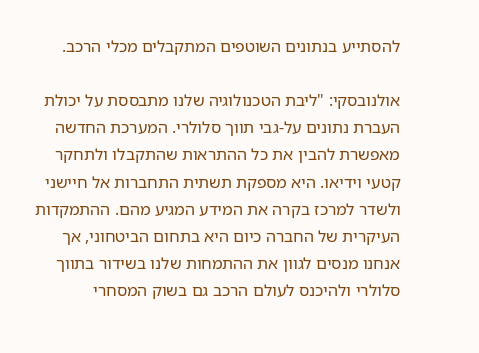להסתייע בנתונים השוטפים המתקבלים מכלי הרכב.

אולנובסקי: "ליבת הטכנולוגיה שלנו מתבססת על יכולת העברת נתונים על-גבי תווך סלולרי. המערכת החדשה מאפשרת להבין את כל ההתראות שהתקבלו ולתחקר קטעי וידיאו. היא מספקת תשתית התחברות אל חיישני ולשדר למרכז בקרה את המידע המגיע מהם. ההתמקדות העיקרית של החברה כיום היא בתחום הביטחוני, אך אנחנו מנסים לגוון את ההתמחות שלנו בשידור בתווך סלולרי ולהיכנס לעולם הרכב גם בשוק המסחרי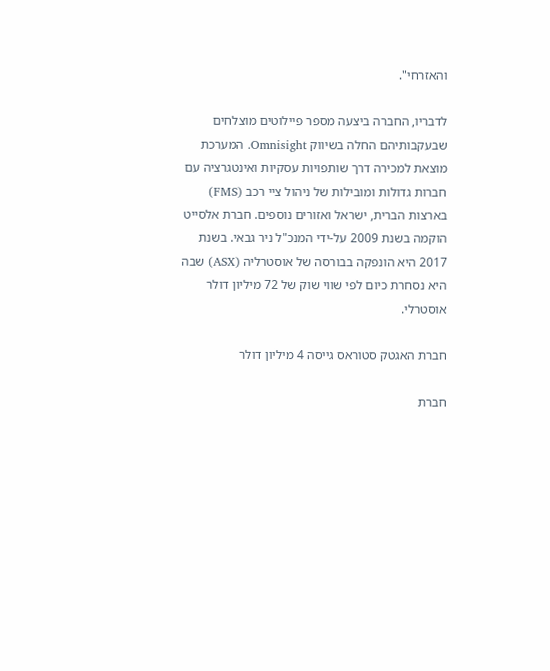והאזרחי".

לדבריו, החברה ביצעה מספר פיילוטים מוצלחים שבעקבותיהם החלה בשיווק Omnisight. המערכת מוצאת למכירה דרך שותפויות עסקיות ואינטגרציה עם חברות גדולות ומובילות של ניהול ציי רכב (FMS) בארצות הברית, ישראל ואזורים נוספים. חברת אלסייט הוקמה בשנת 2009 על-ידי המנכ"ל ניר גבאי. בשנת 2017 היא הונפקה בבורסה של אוסטרליה (ASX) שבה היא נסחרת כיום לפי שווי שוק של 72 מיליון דולר אוסטרלי.

חברת האגטק סטוראס גייסה 4 מיליון דולר

חברת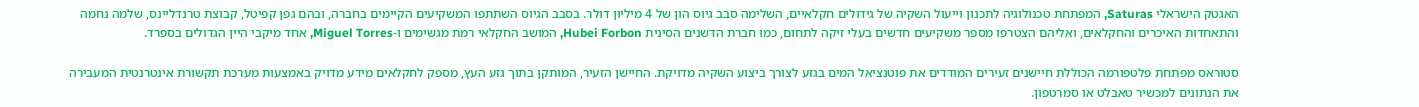האגטק הישראלי Saturas, המפתחת טכנולוגיה לתכנון וייעול השקיה של גידולים חקלאיים, השלימה סבב גיוס הון של 4 מיליון דולר. בסבב הגיוס השתתפו המשקיעים הקיימים בחברה, ובהם גפן קפיטל, קבוצת טרנדליינס, שלמה נחמה והתאחדות האיכרים והחקלאים, ואליהם הצטרפו מספר משקיעים חדשים בעלי זיקה לתחום, כמו חברת הדשנים הסינית Hubei Forbon, המושב החקלאי רמת מגשימים ו-Miguel Torres, אחד מיקבי היין הגדולים בספרד.

סטוראס מפתחת פלטפורמה הכוללת חיישנים זעירים המודדים את פוטנציאל המים בגזע לצורך ביצוע השקיה מדויקת. החיישן הזעיר, המותקן בתוך גזע העץ, מספק לחקלאים מידע מדויק באמצעות מערכת תקשורת אינטרנטית המעבירה את הנתונים למכשיר טאבלט או סמרטפון.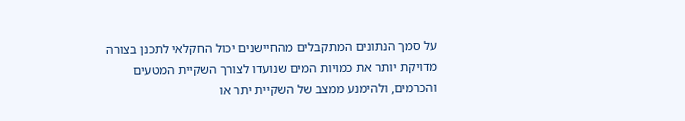על סמך הנתונים המתקבלים מהחיישנים יכול החקלאי לתכנן בצורה מדויקת יותר את כמויות המים שנועדו לצורך השקיית המטעים והכרמים, ולהימנע ממצב של השקיית יתר או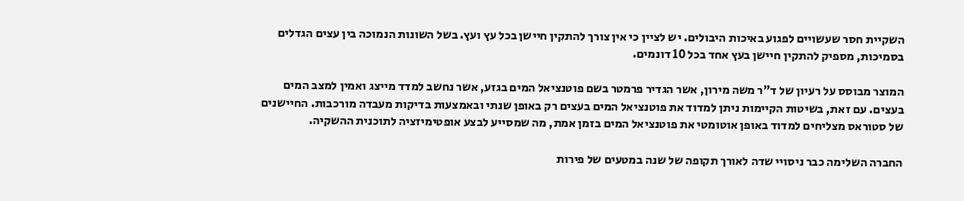השקיית חסר שעשויים לפגוע באיכות היבולים. יש לציין כי אין צורך להתקין חיישן בכל עץ ועץ. בשל השונות הנמוכה בין עצים הגדלים בסמיכות, מספיק להתקין חיישן בעץ אחד בכל 10 דונמים.

המוצר מבוסס על רעיון של ד"ר משה מירון, אשר הגדיר פרמטר בשם פוטנציאל המים בגזע, אשר נחשב למדד מייצג ואמין למצב המים בעצים. עם זאת, בשיטות הקיימות ניתן למדוד את פוטנציאל המים בעצים רק באופן שנתי ובאמצעות בדיקות מעבדה מורכבות. החיישנים של סטוראס מצליחים למדוד באופן אוטומטי את פוטנציאל המים בזמן אמת, מה שמסייע לבצע אופטימיזציה לתוכנית ההשקיה.

החברה השלימה כבר ניסויי שדה לאורך תקופה של שנה במטעים של פירות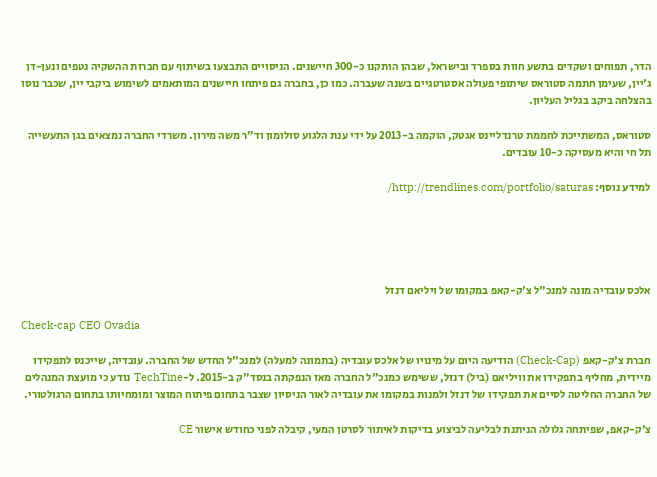הדר, תפוחים ושקדים בתשע חוות בספרד ובישראל, שבהן הותקנו כ-300 חיישנים. הניסויים התבצעו בשיתוף עם חברות ההשקיה נטפים ונען-דן ג'יין, שעימן חתמה סטוראס שיתופי פעולה אסטרטגיים בשנה שעברה. כמו כן, בחברה גם פיתחו חיישנים המותאמים לשימוש ביקבי יין, שכבר נוסו בהצלחה ביקב בגליל העליון.

סטוראס, המשתייכת לחממת טרנדליינס אגטק, הוקמה ב-2013 על ידי ענת הלגוע סולומון וד”ר משה מירון. משרדי החברה נמצאים בגן התעשייה תל חי והיא מעסיקה כ-10 עובדים.

למידע נוסף: http://trendlines.com/portfolio/saturas/





אלכס עובדיה מונה למנכ"ל צ'ק-קאפ במקומו של ויליאם דנזל

Check-cap CEO Ovadia

חברת צ'ק-קאפ (Check-Cap) הודיעה היום על מינויו של אלכס עובדיה (בתמונה למעלה) למנכ"ל החדש של החברה. עובדיה, שייכנס לתפקידו מיידית, מחליף בתפקידו את וויליאם (ביל) דנזל, ששימש כמנכ"ל החברה מאז הנפקתה בנסד"ק ב-2015. ל-TechTine נודע כי מועצת המנהלים של החברה החליטה לסיים את תפקידו של דנזל ולמנות במקומו את עובדיה לאור הניסיון שצבר בתחום פיתוח המוצר ומומחיותו בתחום הרגולטורי.

צ'ק-קאפ, שפיתחה גלולה הניתנת לבליעה לביצוע בדיקות לאיתור לסרטן המעי, קיבלה לפני כחודש אישור CE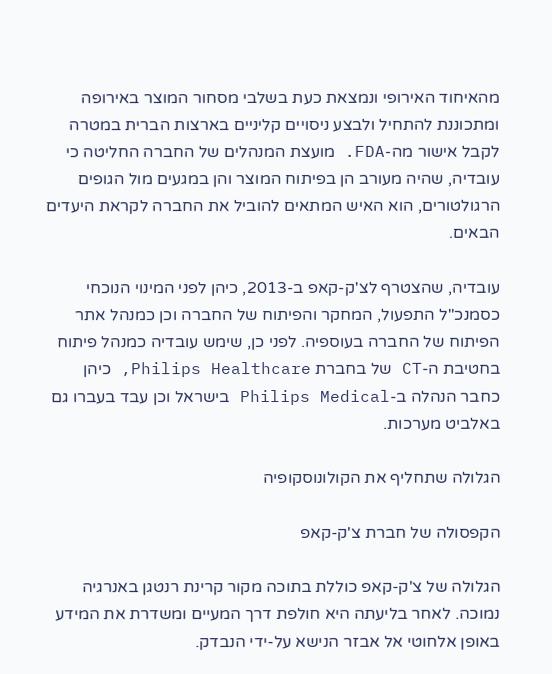מהאיחוד האירופי ונמצאת כעת בשלבי מסחור המוצר באירופה ומתכוננת להתחיל ולבצע ניסויים קליניים בארצות הברית במטרה לקבל אישור מה-FDA. מועצת המנהלים של החברה החליטה כי עובדיה, שהיה מעורב הן בפיתוח המוצר והן במגעים מול הגופים הרגולטורים, הוא האיש המתאים להוביל את החברה לקראת היעדים הבאים.

עובדיה, שהצטרף לצ'ק-קאפ ב-2013, כיהן לפני המינוי הנוכחי כסמנכ"ל התפעול, המחקר והפיתוח של החברה וכן כמנהל אתר הפיתוח של החברה בעוספיה. לפני כן, שימש עובדיה כמנהל פיתוח בחטיבת ה-CT של בחברת Philips Healthcare, כיהן כחבר הנהלה ב-Philips Medical בישראל וכן עבד בעברו גם באלביט מערכות.

הגלולה שתחליף את הקולונוסקופיה

הקפסולה של חברת צ'ק-קאפ

הגלולה של צ'ק-קאפ כוללת בתוכה מקור קרינת רנטגן באנרגיה נמוכה. לאחר בליעתה היא חולפת דרך המעיים ומשדרת את המידע באופן אלחוטי אל אבזר הנישא על-ידי הנבדק.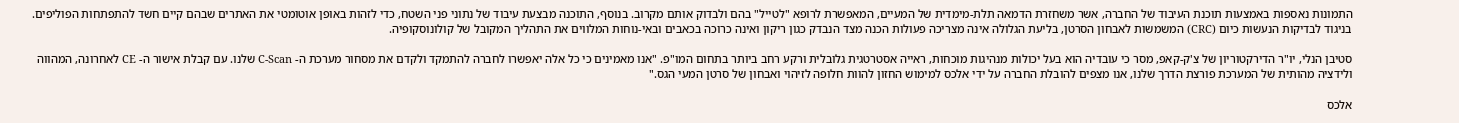התמונות נאספות באמצעות תוכנת העיבוד של החברה, אשר משחזרת הדמאה תלת-מימדית של המעיים, המאפשרת לרופא "לטייל" בהם ולבדוק אותם מקרוב. בנוסף, התוכנה מבצעת עיבוד של נתוני פני השטח, כדי לזהות באופן אוטומטי את האתרים שבהם קיים חשד להתפתחות הפוליפים. בניגוד לבדיקות הנעשות כיום (CRC) המשמשות לאבחון הסרטן, בליעת הגלולה אינה מצריכה פעולות הכנה מצד הנבדק כגון ריקון ואינה כרוכה בכאבים ובאי-נוחות המלווים את התהליך המקובל של קולונוסקופיה.

סטיבן הנלי, יו"ר הדירקטוריון של צ'ק-קאפ, מסר כי עובדיה הוא בעל יכולות מנהיגות מוכחות, ראייה אסטרטגית גלובלית ורקע רחב ביותר בתחום המו"פ. "אנו מאמינים כי כל אלה יאפשרו לחברה להתמקד ולקדם את מסחור מערכת ה- C-Scan שלנו. עם קבלת אישור ה- CE לאחרונה, המהווה ולידציה מהותית של המערכת פורצת הדרך שלנו, אנו מצפים להובלת החברה על ידי אלכס למימוש החזון להוות חלופה לזיהוי ואבחון של סרטן המעי הגס."

אלכס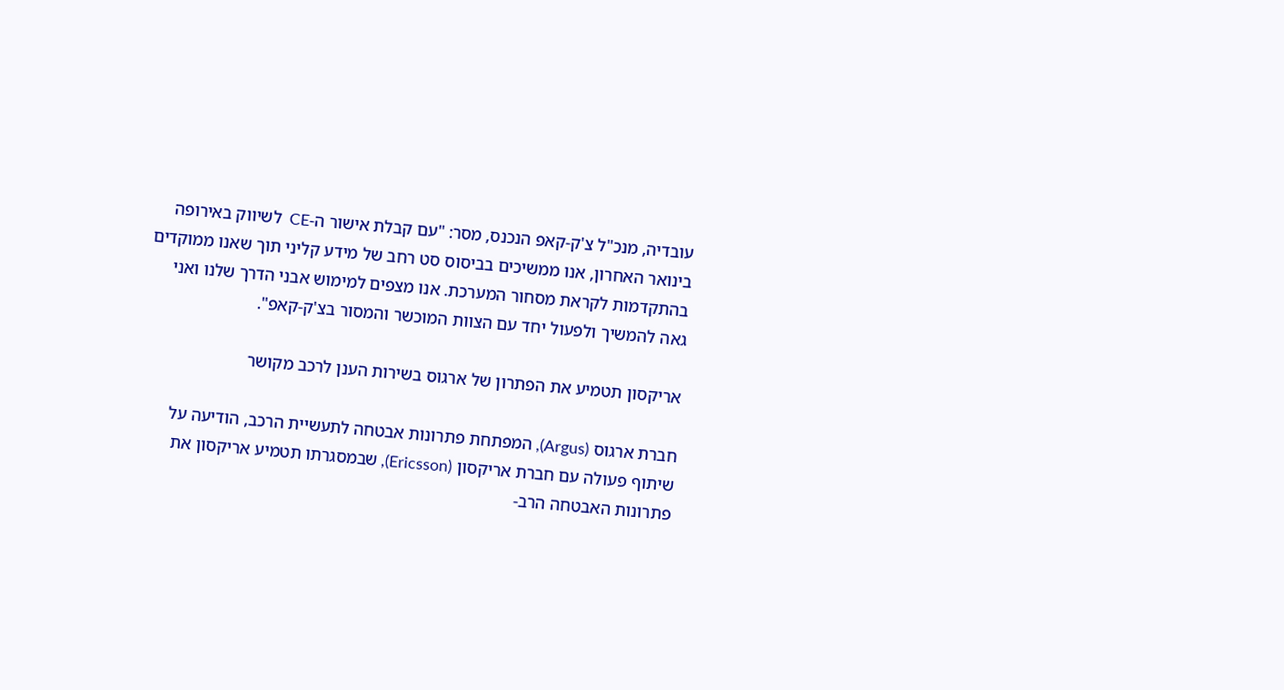עובדיה, מנכ"ל צ'ק-קאפ הנכנס, מסר: "עם קבלת אישור ה-CE  לשיווק באירופה בינואר האחרון, אנו ממשיכים בביסוס סט רחב של מידע קליני תוך שאנו ממוקדים בהתקדמות לקראת מסחור המערכת. אנו מצפים למימוש אבני הדרך שלנו ואני גאה להמשיך ולפעול יחד עם הצוות המוכשר והמסור בצ'ק-קאפ".

אריקסון תטמיע את הפתרון של ארגוס בשירות הענן לרכב מקושר

חברת ארגוס (Argus), המפתחת פתרונות אבטחה לתעשיית הרכב, הודיעה על שיתוף פעולה עם חברת אריקסון (Ericsson), שבמסגרתו תטמיע אריקסון את פתרונות האבטחה הרב-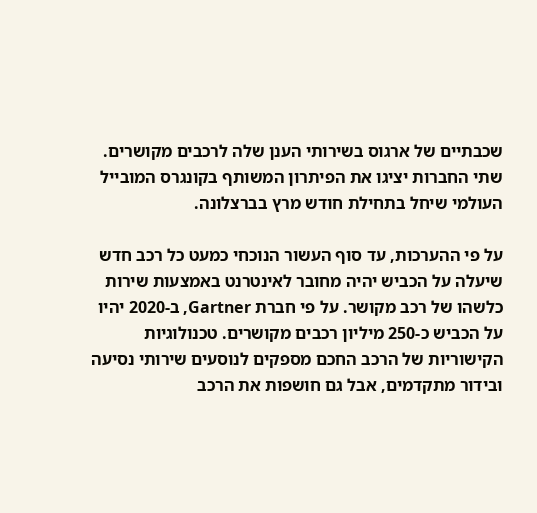שכבתיים של ארגוס בשירותי הענן שלה לרכבים מקושרים. שתי החברות יציגו את הפיתרון המשותף בקונגרס המובייל העולמי שיחל בתחילת חודש מרץ בברצלונה.

על פי ההערכות, עד סוף העשור הנוכחי כמעט כל רכב חדש שיעלה על הכביש יהיה מחובר לאינטרנט באמצעות שירות כלשהו של רכב מקושר. על פי חברת Gartner, ב-2020 יהיו על הכביש כ-250 מיליון רכבים מקושרים. טכנולוגיות הקישוריות של הרכב החכם מספקים לנוסעים שירותי נסיעה ובידור מתקדמים, אבל גם חושפות את הרכב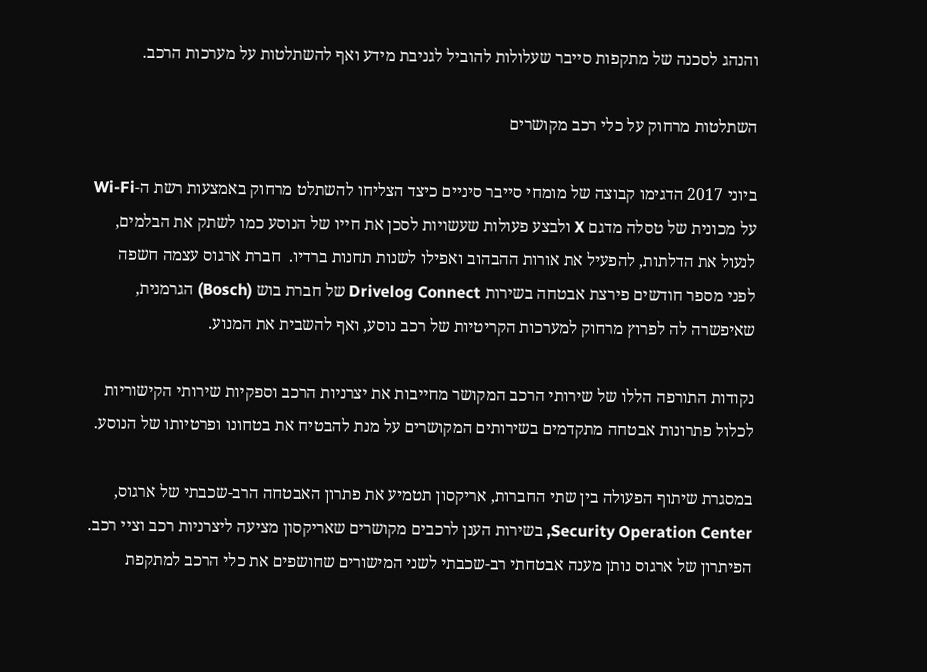והנהג לסכנה של מתקפות סייבר שעלולות להוביל לגניבת מידע ואף להשתלטות על מערכות הרכב.

השתלטות מרחוק על כלי רכב מקושרים

ביוני 2017 הדגימו קבוצה של מומחי סייבר סיניים כיצד הצליחו להשתלט מרחוק באמצעות רשת ה-Wi-Fi על מכונית של טסלה מדגם X ולבצע פעולות שעשויות לסכן את חייו של הנוסע כמו לשתק את הבלמים, לנעול את הדלתות, להפעיל את אורות ההבהוב ואפילו לשנות תחנות ברדיו.  חברת ארגוס עצמה חשפה לפני מספר חודשים פירצת אבטחה בשירות Drivelog Connect של חברת בוש (Bosch) הגרמנית, שאיפשרה לה לפרוץ מרחוק למערכות הקריטיות של רכב נוסע, ואף להשבית את המנוע.

נקודות התורפה הללו של שירותי הרכב המקושר מחייבות את יצרניות הרכב וספקיות שירותי הקישוריות לכלול פתרונות אבטחה מתקדמים בשירותים המקושרים על מנת להבטיח את בטחונו ופרטיותו של הנוסע.

במסגרת שיתוף הפעולה בין שתי החברות, אריקסון תטמיע את פתרון האבטחה הרב-שכבתי של ארגוס, Security Operation Center, בשירות הענן לרכבים מקושרים שאריקסון מציעה ליצרניות רכב וציי רכב. הפיתרון של ארגוס נותן מענה אבטחתי רב-שכבתי לשני המישורים שחושפים את כלי הרכב למתקפת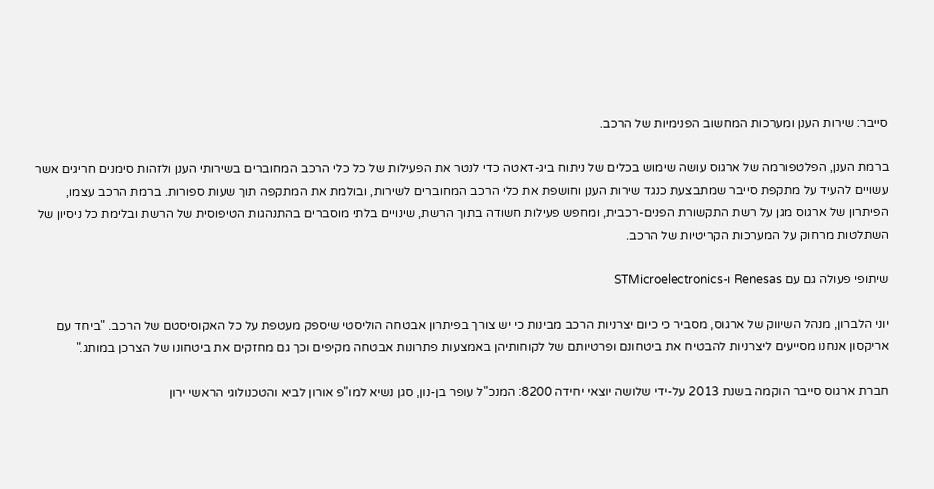סייבר: שירות הענן ומערכות המחשוב הפנימיות של הרכב.

ברמת הענן, הפלטפורמה של ארגוס עושה שימוש בכלים של ניתוח ביג-דאטה כדי לנטר את הפעילות של כל כלי הרכב המחוברים בשירותי הענן ולזהות סימנים חריגים אשר עשויים להעיד על מתקפת סייבר שמתבצעת כנגד שירות הענן וחושפת את כלי הרכב המחוברים לשירות, ובולמת את המתקפה תוך שעות ספורות. ברמת הרכב עצמו, הפיתרון של ארגוס מגן על רשת התקשורת הפנים-רכבית, ומחפש פעילות חשודה בתוך הרשת, שינויים בלתי מוסברים בהתנהגות הטיפוסית של הרשת ובלימת כל ניסיון של השתלטות מרחוק על המערכות הקריטיות של הרכב.

שיתופי פעולה גם עם Renesas ו-STMicroelectronics

יוני הלברון, מנהל השיווק של ארגוס, מסביר כי כיום יצרניות הרכב מבינות כי יש צורך בפיתרון אבטחה הוליסטי שיספק מעטפת על כל האקוסיסטם של הרכב. "ביחד עם אריקסון אנחנו מסייעים ליצרניות להבטיח את ביטחונם ופרטיותם של לקוחותיהן באמצעות פתרונות אבטחה מקיפים וכך גם מחזקים את ביטחונו של הצרכן במותג."

חברת ארגוס סייבר הוקמה בשנת 2013 על-ידי שלושה יוצאי יחידה 8200: המנכ"ל עופר בן-נון, סגן נשיא למו"פ אורון לביא והטכנולוגי הראשי ירון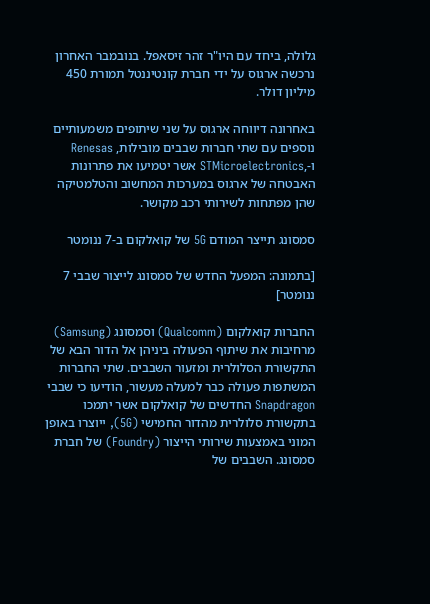גלולה, ביחד עם היו"ר זהר זיסאפל. בנובמבר האחרון נרכשה ארגוס על ידי חברת קונטיננטל תמורת 450 מיליון דולר.

באחרונה דיווחה ארגוס על שני שיתופים משמעותיים נוספים עם שתי חברות שבבים מובילות, Renesas ו-,STMicroelectronics אשר יטמיעו את פתרונות האבטחה של ארגוס במערכות המחשוב והטלמטיקה שהן מפתחות לשירותי רכב מקושר.

סמסונג תייצר המודם 5G של קואלקום ב-7 ננומטר

[בתמונה: המפעל החדש של סמסונג לייצור שבבי 7 ננומטר]

החברות קואלקום (Qualcomm) וסמסונג (Samsung) מרחיבות את שיתוף הפעולה ביניהן אל הדור הבא של התקשורת הסלולרית ומזעור השבבים. שתי החברות המשתפות פעולה כבר למעלה מעשור, הודיעו כי שבבי Snapdragon החדשים של קואלקום אשר יתמכו בתקשורת סלולרית מהדור החמישי (5G), ייוצרו באופן המוני באמצעות שירותי הייצור (Foundry) של חברת סמסונג. השבבים של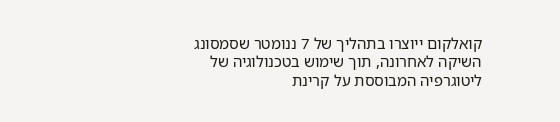קואלקום ייוצרו בתהליך של 7 ננומטר שסמסונג השיקה לאחרונה, תוך שימוש בטכנולוגיה של ליטוגרפיה המבוססת על קרינת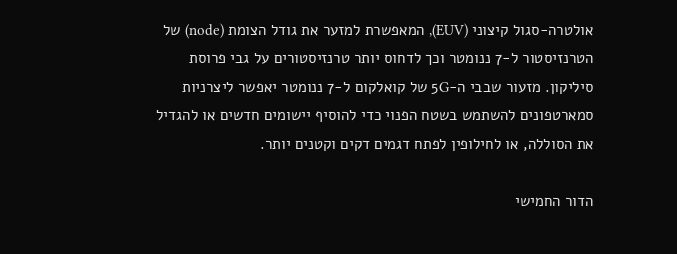אולטרה-סגול קיצוני (EUV), המאפשרת למזער את גודל הצומת (node) של הטרנזיסטור ל-7 ננומטר וכך לדחוס יותר טרנזיסטורים על גבי פרוסת סיליקון. מזעור שבבי ה-5G של קואלקום ל-7 ננומטר יאפשר ליצרניות סמארטפונים להשתמש בשטח הפנוי כדי להוסיף יישומים חדשים או להגדיל את הסוללה, או לחילופין לפתח דגמים דקים וקטנים יותר.

הדור החמישי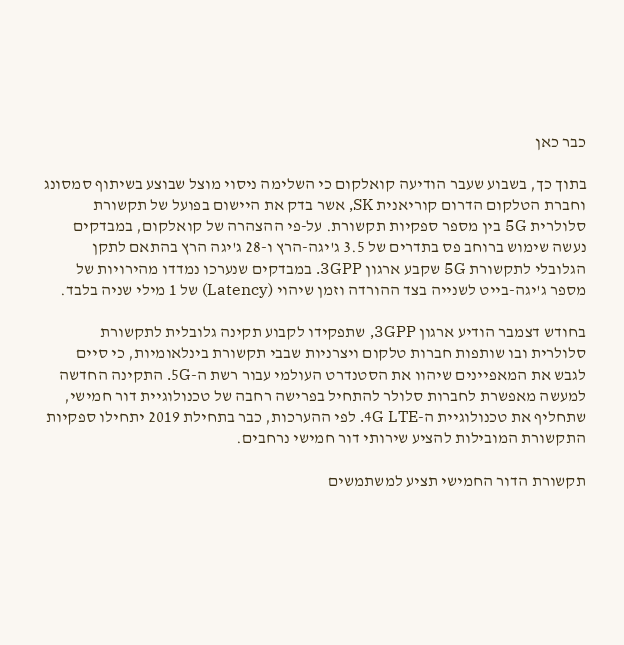כבר כאן

בתוך כך, בשבוע שעבר הודיעה קואלקום כי השלימה ניסוי מוצל שבוצע בשיתוף סמסונג וחברת הטלקום הדרום קוריאנית SK, אשר בדק את היישום בפועל של תקשורת סלולרית 5G בין מספר ספקיות תקשורת. על-פי ההצהרה של קואלקום, במבדקים נעשה שימוש ברוחב פס בתדרים של 3.5 ג'יגה-הרץ ו-28 ג'יגה הרץ בהתאם לתקן הגלובלי לתקשורת 5G שקבע ארגון 3GPP. במבדקים שנערכו נמדדו מהירויות של מספר ג'יגה-בייט לשנייה בצד ההורדה וזמן שיהוי (Latency) של 1 מילי שניה בלבד.

בחודש דצמבר הודיע ארגון 3GPP, שתפקידו לקבוע תקינה גלובלית לתקשורת סלולרית ובו שותפות חברות טלקום ויצרניות שבבי תקשורת בינלאומיות, כי סיים לגבש את המאפיינים שיהוו את הסטנדרט העולמי עבור רשת ה-5G. התקינה החדשה למעשה מאפשרת לחברות סלולר להתחיל בפרישה רחבה של טכנולוגיית דור חמישי, שתחליף את טכנולוגיית ה-4G LTE. לפי ההערכות, כבר בתחילת 2019 יתחילו ספקיות התקשורת המובילות להציע שירותי דור חמישי נרחבים.

תקשורת הדור החמישי תציע למשתמשים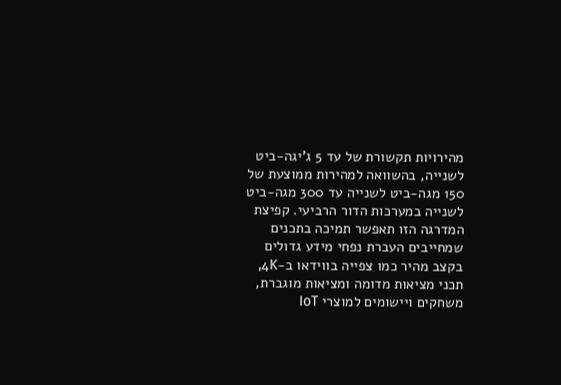מהירויות תקשורת של עד 5 ג'יגה-ביט לשנייה, בהשוואה למהירות ממוצעת של 150 מגה-ביט לשנייה עד 300 מגה-ביט לשנייה במערכות הדור הרביעי. קפיצת המדרגה הזו תאפשר תמיכה בתכנים שמחייבים העברת נפחי מידע גדולים בקצב מהיר כמו צפייה בווידאו ב-4K, תכני מציאות מדומה ומציאות מוגברת, משחקים ויישומים למוצרי IoT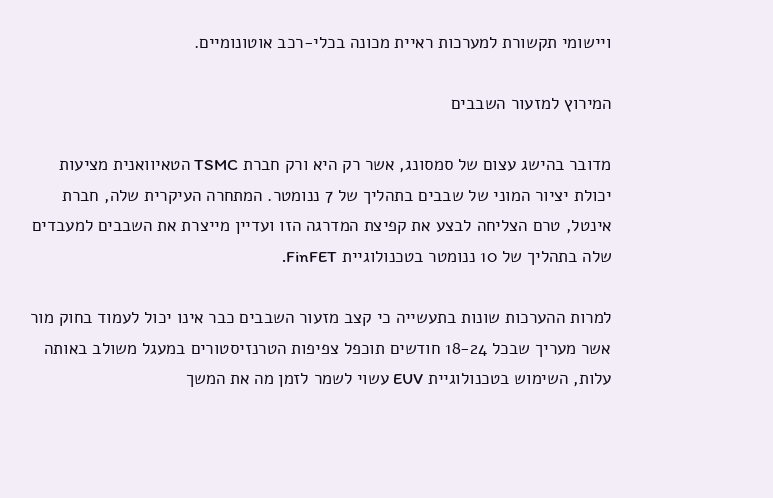ויישומי תקשורת למערכות ראיית מכונה בכלי-רכב אוטונומיים.

המירוץ למזעור השבבים

מדובר בהישג עצום של סמסונג, אשר רק היא ורק חברת TSMC הטאיוואנית מציעות יכולת יציור המוני של שבבים בתהליך של 7 ננומטר. המתחרה העיקרית שלה, חברת אינטל, טרם הצליחה לבצע את קפיצת המדרגה הזו ועדיין מייצרת את השבבים למעבדים שלה בתהליך של 10 ננומטר בטכנולוגיית FinFET.

למרות ההערכות שונות בתעשייה כי קצב מזעור השבבים כבר אינו יכול לעמוד בחוק מור אשר מעריך שבכל 18-24 חודשים תוכפל צפיפות הטרנזיסטורים במעגל משולב באותה עלות, השימוש בטכנולוגיית EUV עשוי לשמר לזמן מה את המשך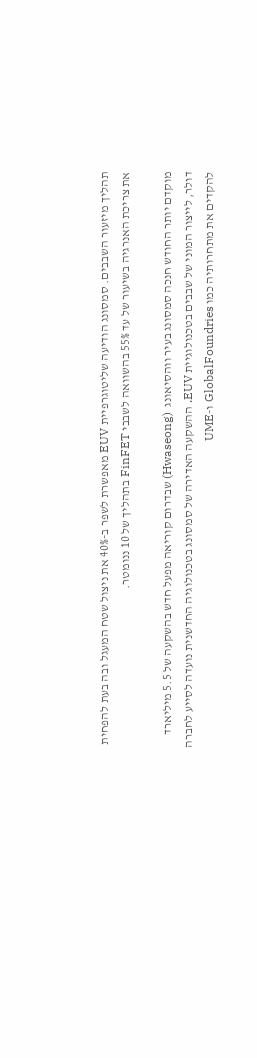תהליך מיזעור השבבים. סמסונג הודיעה שליטוגרפיית EUV מאפשרת לשפר ב-40% את ניצול שטח המעגל ובה בעת להפחית את צריכת האנרגיה בשיעור של עד 55% בהשוואה לשבבי FinFET בתהליך של 10 ננומטר.

מוקדם יותר החודש חנכה סמסונג בעיר ווהסיאונג  (Hwaseong) שבדרום קוריאה מפעל חדש בהשקעה של 5.5 מיליארד דולר, לייצור המוני של שבבים בטכנולוגיית EUV. ההשקעה האדירה של סמסונג בטכנולוגיה החדשנית נועדה לסייע לחברה להקדים את מתחרותיה כמו GlobalFoundries ו-UME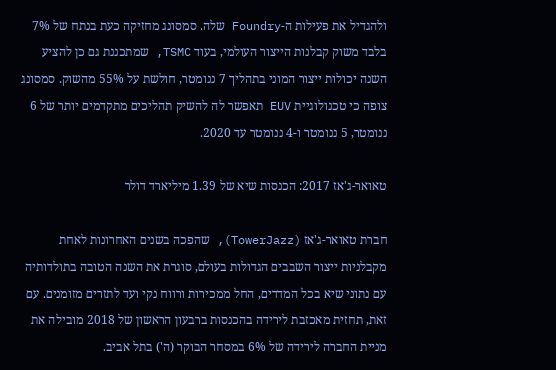ולהגדיל את פעילות ה-Foundry שלה. סמסונג מחזיקה כעת בנתח של 7% בלבד משוק קבלנות הייצור העולמי, בעוד TSMC, שמתכננת גם כן להציע השנה יכולות ייצור המוני בתהליך 7 ננומטר, חולשת על 55% מהשוק. סמסונג צופה כי טכנולוגיית EUV תאפשר לה להשיק תהליכים מתקדמים יותר של 6 ננומטר, 5 ננומטר ו-4 ננומטר עד 2020.

טאואר-ג'אז 2017: הכנסות שיא של 1.39 מיליארד דולר

חברת טאואר-ג'אז (TowerJazz), שהפכה בשנים האחרונות לאחת מקבלניות ייצור השבבים הגדולות בעולם, סוגרת את השנה הטובה בתולדותיה עם נתוני שיא בכל המדדים, החל ממכירות ורווח נקי ועד לתזרים מזומנים. עם זאת, תחזית מאכזבת לירידה בהכנסות ברבעון הראשון של 2018 מובילה את מניית החברה לירידה של 6% במסחר הבוקר (ה') בתל אביב.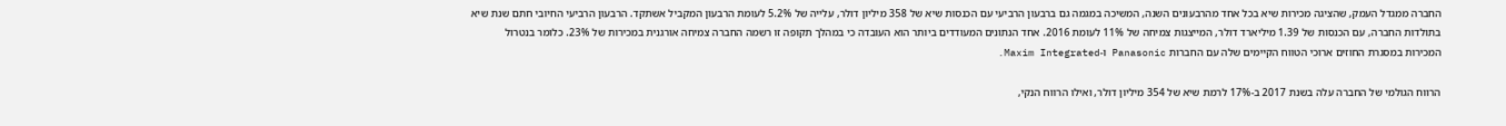החברה ממגדל העמק, שהציגה מכירות שיא בכל אחד מהרבעונים השנה, המשיכה במגמה גם ברבעון הרביעי עם הכנסות שיא של 358 מיליון דולר, עלייה של 5.2% לעומת הרבעון המקביל אשתקד. הרבעון הרביעי החיובי חתם שנת שיא בתולדות החברה, עם הכנסות של 1.39 מיליארד דולר, המייצגות צמיחה של 11% לעומת 2016. אחד הנתונים המעודדים ביותר הוא העובדה כי במהלך תקופה זו רשמה החברה צמיחה אורגנית במכירות של 23%. כלומר בנטרול המכירות במסגרת החוזים ארוכי הטווח הקיימים שלה עם החברות Panasonic ו-Maxim Integrated.

הרווח הגולמי של החברה עלה בשנת 2017 ב-17% לרמת שיא של 354 מיליון דולר, ואילו הרווח הנקי,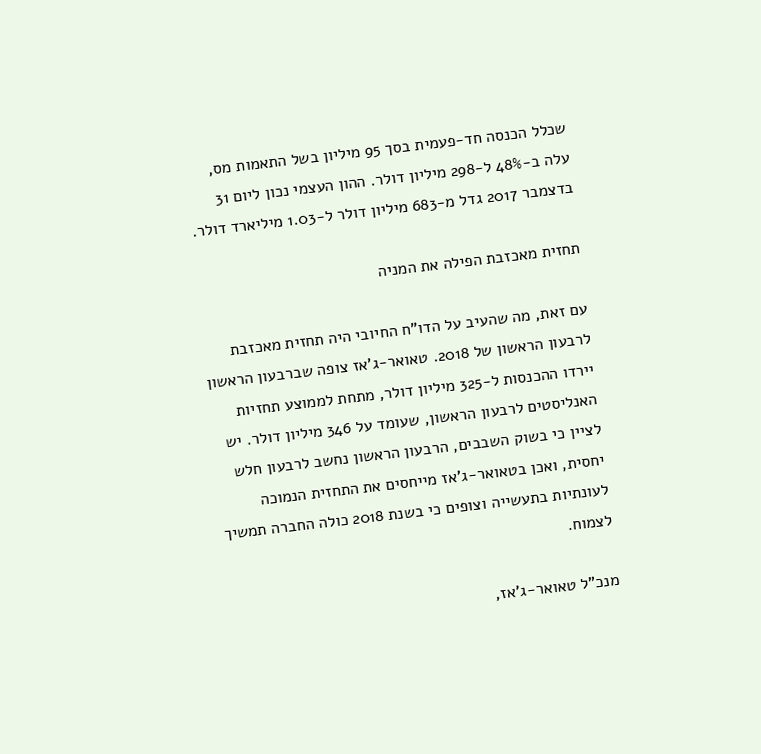שכלל הכנסה חד-פעמית בסך 95 מיליון בשל התאמות מס, עלה ב-48% ל-298 מיליון דולר. ההון העצמי נכון ליום 31 בדצמבר 2017 גדל מ-683 מיליון דולר ל-1.03 מיליארד דולר.

תחזית מאכזבת הפילה את המניה

עם זאת, מה שהעיב על הדו"ח החיובי היה תחזית מאכזבת לרבעון הראשון של 2018. טאואר-ג'אז צופה שברבעון הראשון יירדו ההכנסות ל-325 מיליון דולר, מתחת לממוצע תחזיות האנליסטים לרבעון הראשון, שעומד על 346 מיליון דולר. יש לציין כי בשוק השבבים, הרבעון הראשון נחשב לרבעון חלש יחסית, ואכן בטאואר-ג'אז מייחסים את התחזית הנמוכה לעונתיות בתעשייה וצופים כי בשנת 2018 כולה החברה תמשיך לצמוח.

מנכ"ל טאואר-ג'אז,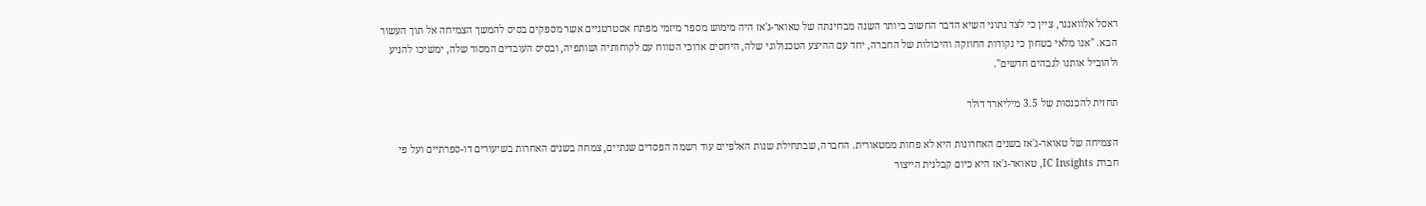ראסל אלוואנגר, ציין כי לצד נתוני השיא הדבר החשוב ביותר השנה מבחינתה של טאואר-ג'אז היה מימוש מספר מיזמי מפתח אסטרטגיים אשר מספקים בסיס להמשך הצמיחה אל תוך העשור הבא. "אנו מלאי בטחון כי נקודות החוזקה והיכולות של החברה, יחד עם ההיצע הטכנולוגי שלה, היחסים ארוכי הטווח עם לקוחותיה ושותפיה, ובסיס העובדים המסור שלה, ימשיכו להניע ולהוביל אותנו לגבהים חדשים".

תחזית להכנסות של 3.5 מיליארד דולר

הצמיחה של טאואר-ג'אז בשנים האחרונות היא לא פחות ממטאורית. החברה, שבתחילת שנות האלפיים עוד רשמה הפסדים שנתיים, צמחה בשנים האחרות בשיעורים דו-ספרתיים ועל פי חברת IC Insights, טאואר-ג'אז היא כיום קבלנית הייצור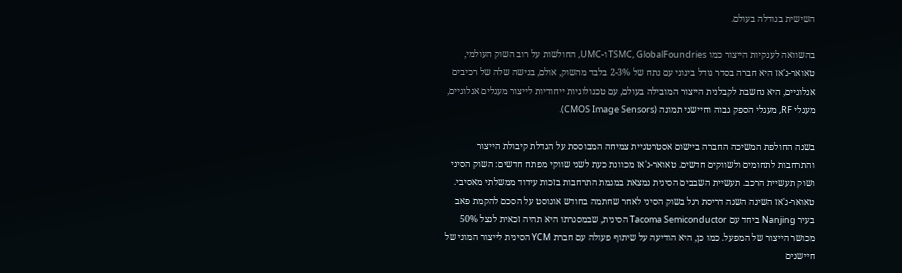השישית בגודלה בעולם.

בהשוואה לענקיות הייצור כמו TSMC, GlobalFoundries ו-UMC, החולשות על רוב השוק העולמי, טאואר-ג'אז היא חברה בסדר גודל בינוני עם נתח של 2-3% בלבד מהשוק, אולם, בנישה שלה של רכיבים אנלוגיים, היא נחשבת לקבלנית הייצור המובילה בעולם, עם טכנולוגיות ייחודיות לייצור מעגלים אנלוגיים, מעגלי RF, מעגלי הספק גבוה וחיישני תמונה (CMOS Image Sensors).

בשנה החולפת המשיכה החברה ביישום אסטרטגיית צמיחה המבוססת על הגדלת קיבולת הייצור והתרחבות לתחומים ולשווקים חדשים. טאואר-ג'אז מכוונת כעת לשני שווקי מפתח חדשים: השוק הסיני ושוק תעשיית הרכב. תעשיית השבבים הסינית נמצאת במגמת התרחבות בזכות עידוד ממשלתי מאסיבי. טאואר-ג'אז השיגה השנה דריסת רגל בשוק הסיני לאחר שחתמה בחודש אוגוסט על הסכם להקמת פאב בעיר Nanjing ביחד עם Tacoma Semiconductor הסינית, שבמסגרתו היא תהיה זכאית לנצל 50% מכושר הייצור של המפעל. כמו כן, היא הודיעה על שיתוף פעולה עם חברת YCM הסינית לייצור המוני של חיישנים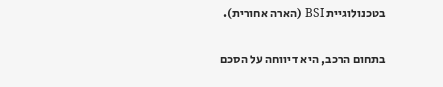בטכנולוגיית BSI (הארה אחורית).

בתחום הרכב, היא דיווחה על הסכם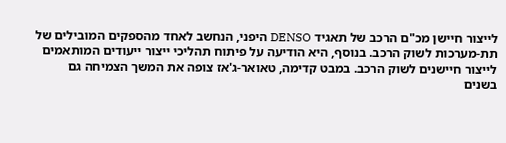לייצור חיישן מכ"ם הרכב של תאגיד DENSO היפני, הנחשב לאחד מהספקים המובילים של תת-מערכות לשוק הרכב. בנוסף, היא הודיעה על פיתוח תהליכי ייצור ייעודים המותאמים לייצור חיישנים לשוק הרכב. במבט קדימה, טאואר-ג'אז צופה את המשך הצמיחה גם בשנים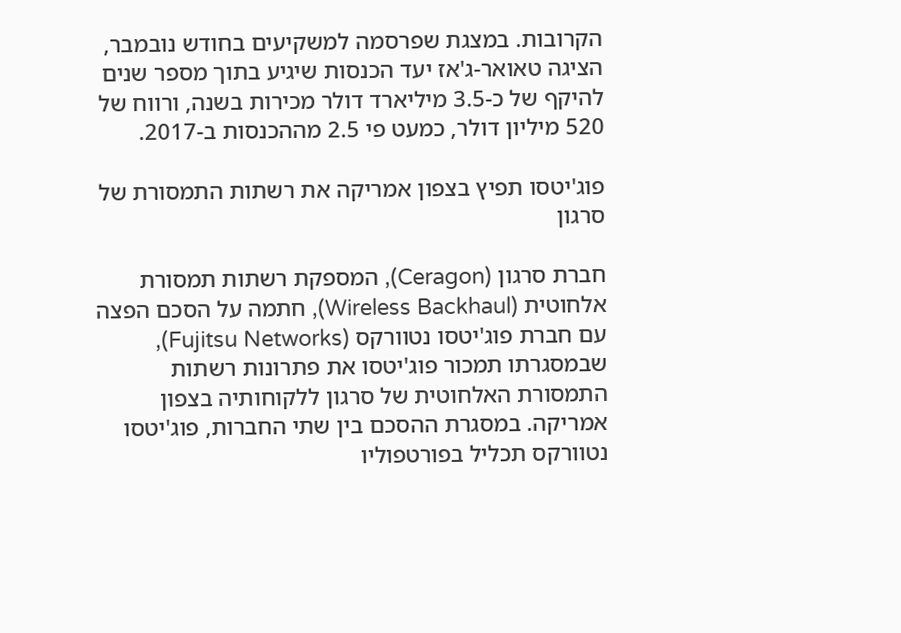הקרובות. במצגת שפרסמה למשקיעים בחודש נובמבר, הציגה טאואר-ג'אז יעד הכנסות שיגיע בתוך מספר שנים להיקף של כ-3.5 מיליארד דולר מכירות בשנה, ורווח של 520 מיליון דולר, כמעט פי 2.5 מההכנסות ב-2017.

פוג'יטסו תפיץ בצפון אמריקה את רשתות התמסורת של סרגון

חברת סרגון (Ceragon), המספקת רשתות תמסורת אלחוטית (Wireless Backhaul), חתמה על הסכם הפצה עם חברת פוג'יטסו נטוורקס (Fujitsu Networks), שבמסגרתו תמכור פוג'יטסו את פתרונות רשתות התמסורת האלחוטית של סרגון ללקוחותיה בצפון אמריקה. במסגרת ההסכם בין שתי החברות, פוג'יטסו נטוורקס תכליל בפורטפוליו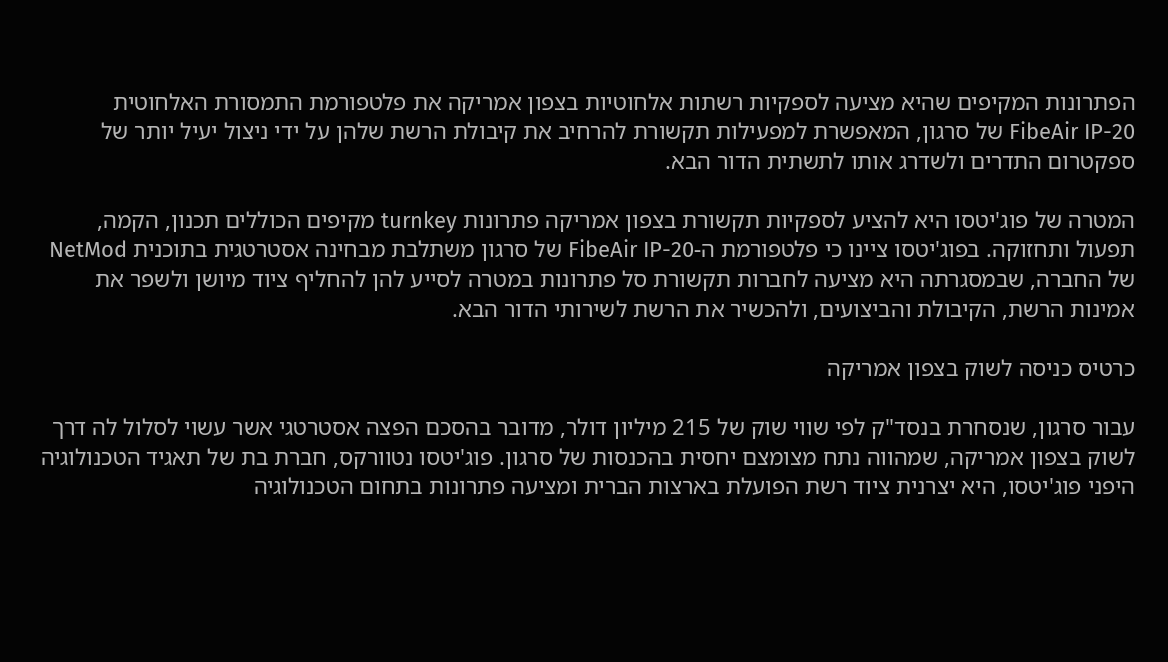הפתרונות המקיפים שהיא מציעה לספקיות רשתות אלחוטיות בצפון אמריקה את פלטפורמת התמסורת האלחוטית  FibeAir IP-20 של סרגון, המאפשרת למפעילות תקשורת להרחיב את קיבולת הרשת שלהן על ידי ניצול יעיל יותר של ספקטרום התדרים ולשדרג אותו לתשתית הדור הבא.

המטרה של פוג'יטסו היא להציע לספקיות תקשורת בצפון אמריקה פתרונות turnkey מקיפים הכוללים תכנון, הקמה, תפעול ותחזוקה. בפוג'יטסו ציינו כי פלטפורמת ה-FibeAir IP-20 של סרגון משתלבת מבחינה אסטרטגית בתוכנית NetMod של החברה, שבמסגרתה היא מציעה לחברות תקשורת סל פתרונות במטרה לסייע להן להחליף ציוד מיושן ולשפר את אמינות הרשת, הקיבולת והביצועים, ולהכשיר את הרשת לשירותי הדור הבא.

כרטיס כניסה לשוק בצפון אמריקה

עבור סרגון, שנסחרת בנסד"ק לפי שווי שוק של 215 מיליון דולר, מדובר בהסכם הפצה אסטרטגי אשר עשוי לסלול לה דרך לשוק בצפון אמריקה, שמהווה נתח מצומצם יחסית בהכנסות של סרגון. פוג'יטסו נטוורקס, חברת בת של תאגיד הטכנולוגיה היפני פוג'יטסו, היא יצרנית ציוד רשת הפועלת בארצות הברית ומציעה פתרונות בתחום הטכנולוגיה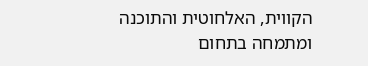הקווית, האלחוטית והתוכנה ומתמחה בתחום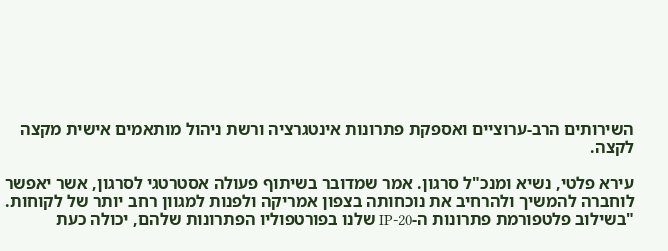השירותים הרב-ערוציים ואספקת פתרונות אינטגרציה ורשת ניהול מותאמים אישית מקצה לקצה.

עירא פלטי, נשיא ומנכ"ל סרגון. אמר שמדובר בשיתוף פעולה אסטרטגי לסרגון, אשר יאפשר לוחברה להמשיך ולהרחיב את נוכחותה בצפון אמריקה ולפנות למגוון רחב יותר של לקוחות. "בשילוב פלטפורמת פתרונות ה-IP-20 שלנו בפורטפוליו הפתרונות שלהם, יכולה כעת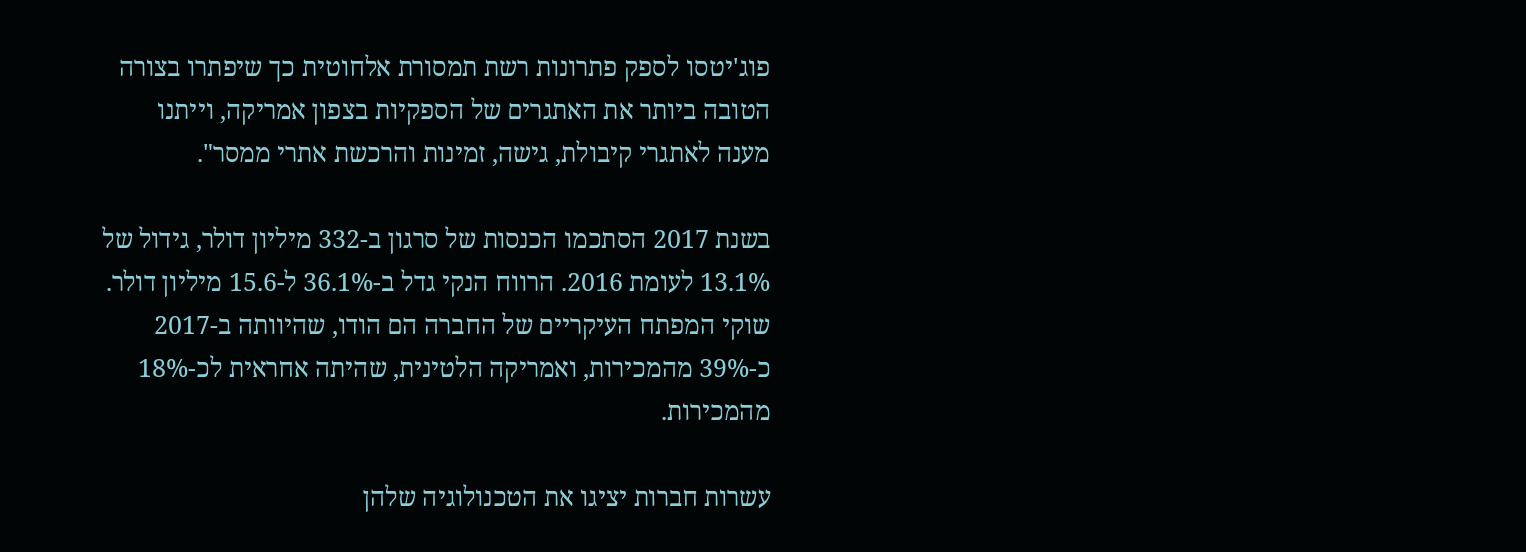פוג'יטסו לספק פתרונות רשת תמסורת אלחוטית כך שיפתרו בצורה הטובה ביותר את האתגרים של הספקיות בצפון אמריקה, וייתנו מענה לאתגרי קיבולת, גישה, זמינות והרכשת אתרי ממסר".

בשנת 2017 הסתכמו הכנסות של סרגון ב-332 מיליון דולר, גידול של 13.1% לעומת 2016. הרווח הנקי גדל ב-36.1% ל-15.6 מיליון דולר. שוקי המפתח העיקריים של החברה הם הודו, שהיוותה ב-2017 כ-39% מהמכירות, ואמריקה הלטינית, שהיתה אחראית לכ-18% מהמכירות.

עשרות חברות יציגו את הטכנולוגיה שלהן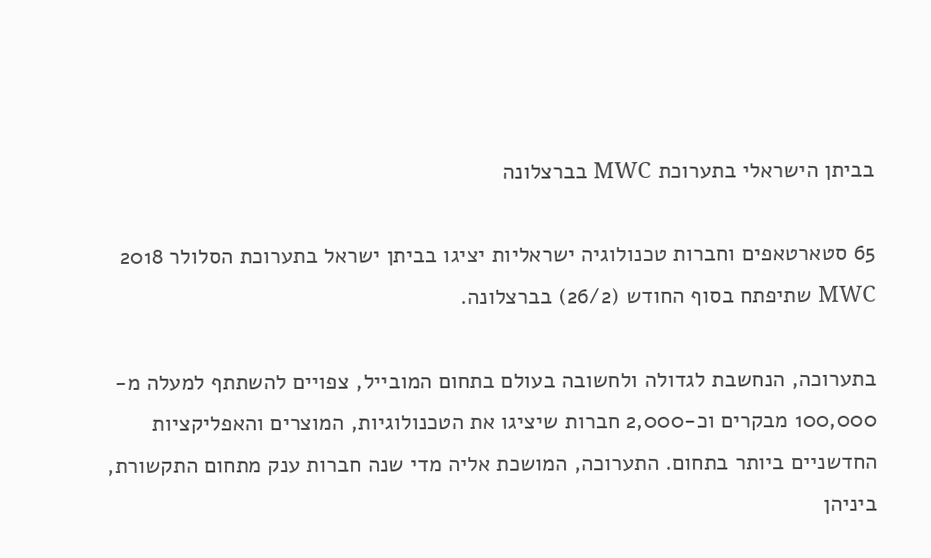בביתן הישראלי בתערוכת MWC בברצלונה

65 סטארטאפים וחברות טכנולוגיה ישראליות יציגו בביתן ישראל בתערוכת הסלולר 2018 MWC שתיפתח בסוף החודש (26/2) בברצלונה.

בתערוכה, הנחשבת לגדולה ולחשובה בעולם בתחום המובייל, צפויים להשתתף למעלה מ- 100,000 מבקרים וכ-2,000 חברות שיציגו את הטכנולוגיות, המוצרים והאפליקציות החדשניים ביותר בתחום. התערוכה, המושכת אליה מדי שנה חברות ענק מתחום התקשורת, ביניהן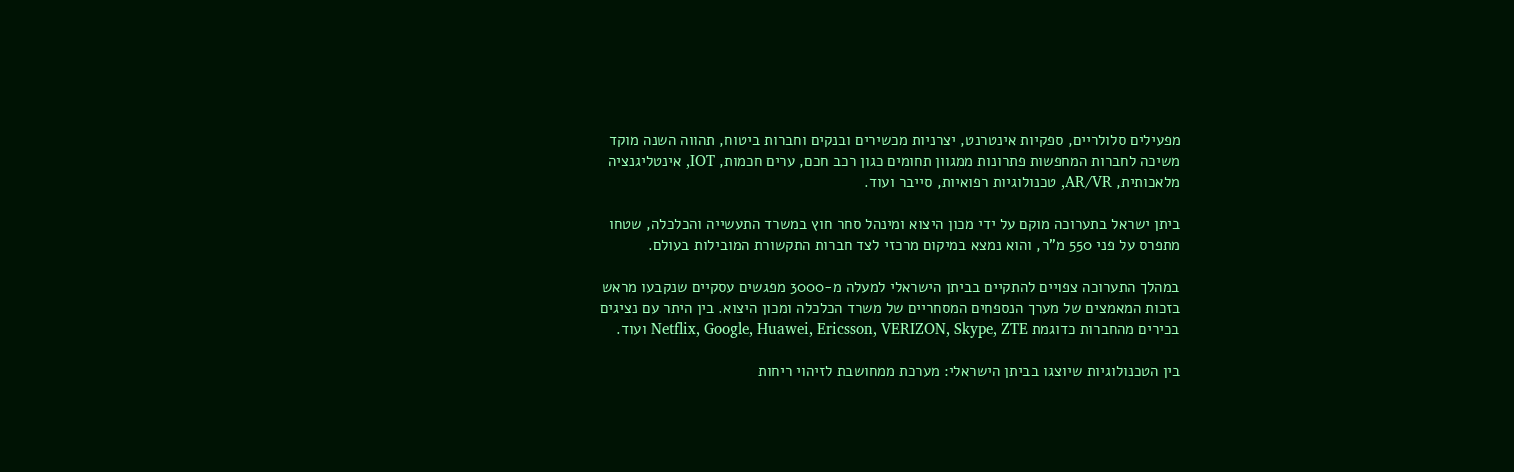מפעילים סלולריים, ספקיות אינטרנט, יצרניות מכשירים ובנקים וחברות ביטוח, תהווה השנה מוקד משיכה לחברות המחפשות פתרונות ממגוון תחומים כגון רכב חכם, ערים חכמות, IOT, אינטליגנציה מלאכותית, AR/VR, טכנולוגיות רפואיות, סייבר ועוד.

ביתן ישראל בתערוכה מוקם על ידי מכון היצוא ומינהל סחר חוץ במשרד התעשייה והכלכלה, שטחו מתפרס על פני 550 מ"ר, והוא נמצא במיקום מרכזי לצד חברות התקשורת המובילות בעולם.

במהלך התערוכה צפויים להתקיים בביתן הישראלי למעלה מ-3000 מפגשים עסקיים שנקבעו מראש בזכות המאמצים של מערך הנספחים המסחריים של משרד הכלכלה ומכון היצוא. בין היתר עם נציגים בכירים מהחברות כדוגמת Netflix, Google, Huawei, Ericsson, VERIZON, Skype, ZTE ועוד.

בין הטכנולוגיות שיוצגו בביתן הישראלי: מערכת ממחושבת לזיהוי ריחות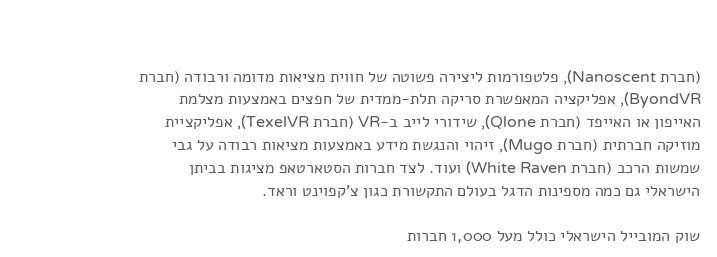(חברת Nanoscent), פלטפורמות ליצירה פשוטה של חווית מציאות מדומה ורבודה (חברת ByondVR), אפליקציה המאפשרת סריקה תלת-ממדית של חפצים באמצעות מצלמת האייפון או האייפד (חברת Qlone), שידורי לייב ב-VR (חברת TexelVR), אפליקציית מוזיקה חברתית (חברת Mugo), זיהוי והנגשת מידע באמצעות מציאות רבודה על גבי שמשות הרכב (חברת White Raven) ועוד. לצד חברות הסטארטאפ מציגות בביתן הישראלי גם כמה מספינות הדגל בעולם התקשורת כגון צ'קפוינט וראד.

שוק המובייל הישראלי כולל מעל 1,000 חברות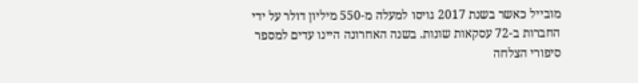מובייל כאשר בשנת 2017 גויסו למעלה מ-550 מיליון דולר על ידי החברות ב-72 עסקאות שונות. בשנה האחרונה היינו עדים למספר סיפורי הצלחה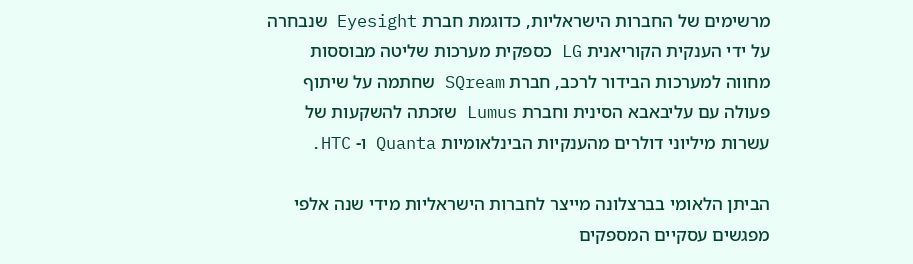מרשימים של החברות הישראליות, כדוגמת חברת Eyesight שנבחרה על ידי הענקית הקוריאנית LG כספקית מערכות שליטה מבוססות מחווה למערכות הבידור לרכב, חברת SQream שחתמה על שיתוף פעולה עם עליבאבא הסינית וחברת Lumus שזכתה להשקעות של עשרות מיליוני דולרים מהענקיות הבינלאומיות Quanta ו- HTC.

הביתן הלאומי בברצלונה מייצר לחברות הישראליות מידי שנה אלפי מפגשים עסקיים המספקים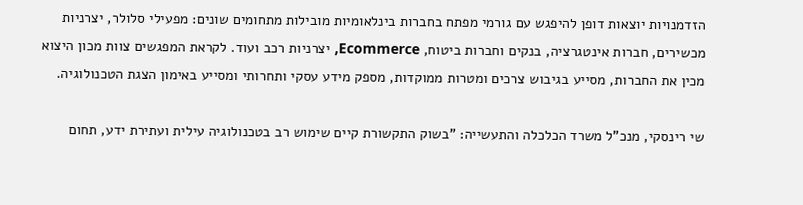הזדמנויות יוצאות דופן להיפגש עם גורמי מפתח בחברות בינלאומיות מובילות מתחומים שונים: מפעילי סלולר, יצרניות מכשירים, חברות אינטגרציה, בנקים וחברות ביטוח, Ecommerce, יצרניות רכב ועוד. לקראת המפגשים צוות מכון היצוא מכין את החברות, מסייע בגיבוש צרכים ומטרות ממוקדות, מספק מידע עסקי ותחרותי ומסייע באימון הצגת הטכנולוגיה.

שי רינסקי, מנכ"ל משרד הכלכלה והתעשייה: "בשוק התקשורת קיים שימוש רב בטכנולוגיה עילית ועתירת ידע, תחום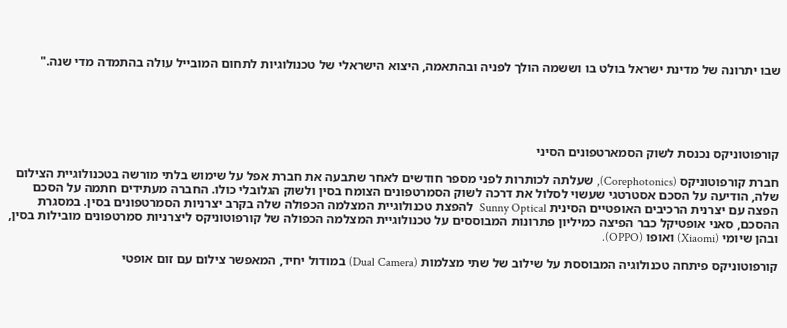שבו יתרונה של מדינת ישראל בולט בו וששמה הולך לפניה ובהתאמה, היצוא הישראלי של טכנולוגיות לתחום המובייל עולה בהתמדה מדי שנה."





קורפוטוניקס נכנסת לשוק הסמארטפונים הסיני

חברת קורפוטוניקס (Corephotonics), שעלתה לכותרות לפני מספר חודשים לאחר שתבעה את חברת אפל על שימוש בלתי מורשה בטכנולוגיית הצילום שלה, הודיעה על הסכם אסטרטגי שעשוי לסלול את דרכה לשוק הסמרטפונים הצומח בסין ולשוק הגלובלי כולו. החברה מעתידים חתמה על הסכם הפצה עם יצרנית הרכיבים האופטיים הסינית Sunny Optical  להפצת טכנולוגיית המצלמה הכפולה שלה בקרב יצרניות הסמרטפונים בסין. במסגרת ההסכם, סאני אופטיקל כבר הפיצה כמיליון פתרונות המבוססים על טכנולוגיית המצלמה הכפולה של קורפוטוניקס ליצרניות סמרטפונים מובילות בסין, ובהן שיומי (Xiaomi) ואופו (OPPO).

קורפוטוניקס פיתחה טכנולוגיה המבוססת על שילוב של שתי מצלמות (Dual Camera) במודול יחיד, המאפשר צילום עם זום אופטי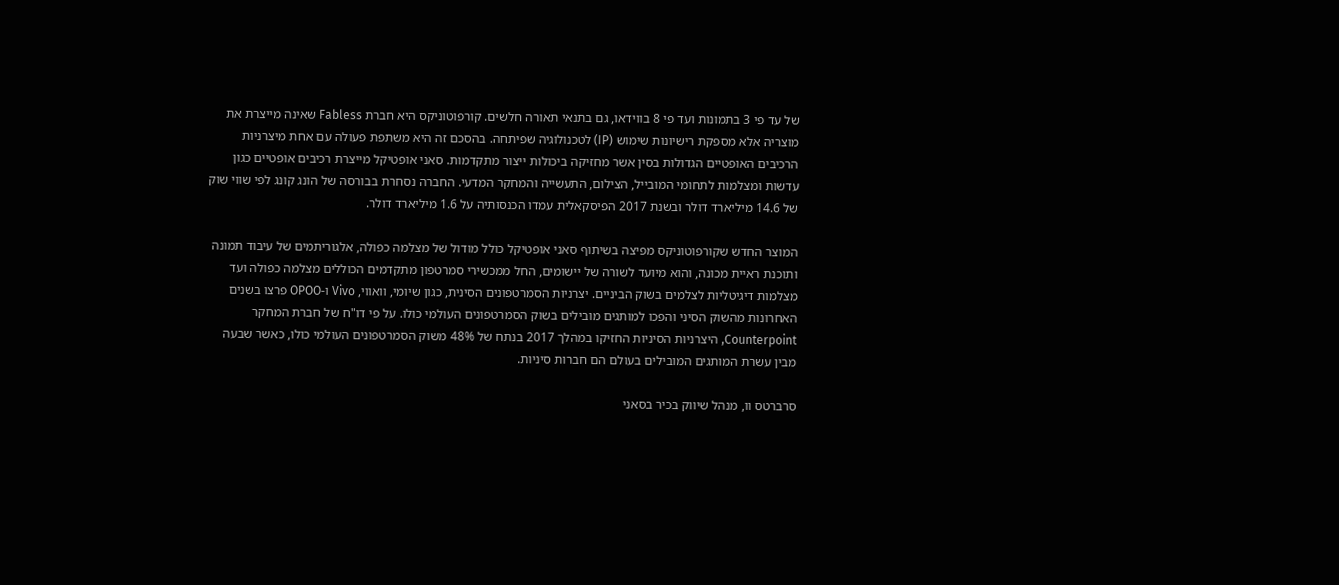של עד פי 3 בתמונות ועד פי 8 בווידאו, גם בתנאי תאורה חלשים. קורפוטוניקס היא חברת Fabless שאינה מייצרת את מוצריה אלא מספקת רישיונות שימוש (IP) לטכנולוגיה שפיתחה. בהסכם זה היא משתפת פעולה עם אחת מיצרניות הרכיבים האופטיים הגדולות בסין אשר מחזיקה ביכולות ייצור מתקדמות. סאני אופטיקל מייצרת רכיבים אופטיים כגון עדשות ומצלמות לתחומי המובייל, הצילום, התעשייה והמחקר המדעי. החברה נסחרת בבורסה של הונג קונג לפי שווי שוק של 14.6 מיליארד דולר ובשנת 2017 הפיסקאלית עמדו הכנסותיה על 1.6 מיליארד דולר.

המוצר החדש שקורפוטוניקס מפיצה בשיתוף סאני אופטיקל כולל מודול של מצלמה כפולה, אלגוריתמים של עיבוד תמונה ותוכנת ראיית מכונה, והוא מיועד לשורה של יישומים, החל ממכשירי סמרטפון מתקדמים הכוללים מצלמה כפולה ועד מצלמות דיגיטליות לצלמים בשוק הביניים. יצרניות הסמרטפונים הסינית, כגון שיומי, וואווי, Vivo ו-OPOO פרצו בשנים האחרונות מהשוק הסיני והפכו למותגים מובילים בשוק הסמרטפונים העולמי כולו. על פי דו"ח של חברת המחקר Counterpoint, היצרניות הסיניות החזיקו במהלך 2017 בנתח של 48% משוק הסמרטפונים העולמי כולו, כאשר שבעה מבין עשרת המותגים המובילים בעולם הם חברות סיניות.

סרברטס וו, מנהל שיווק בכיר בסאני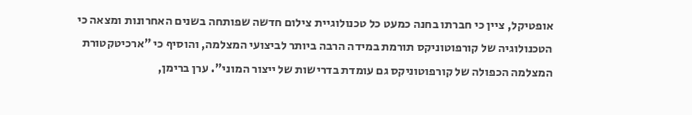אופטיקל, ציין כי חברתו בחנה כמעט כל טכנולוגיית צילום חדשה שפותחה בשנים האחרונות ומצאה כי הטכנולוגיה של קורפוטוניקס תורמת במידה הרבה ביותר לביצועי המצלמה, והוסיף כי "ארכיטקטורת המצלמה הכפולה של קורפוטוניקס גם עומדת בדרישות של ייצור המוני". ערן ברימן,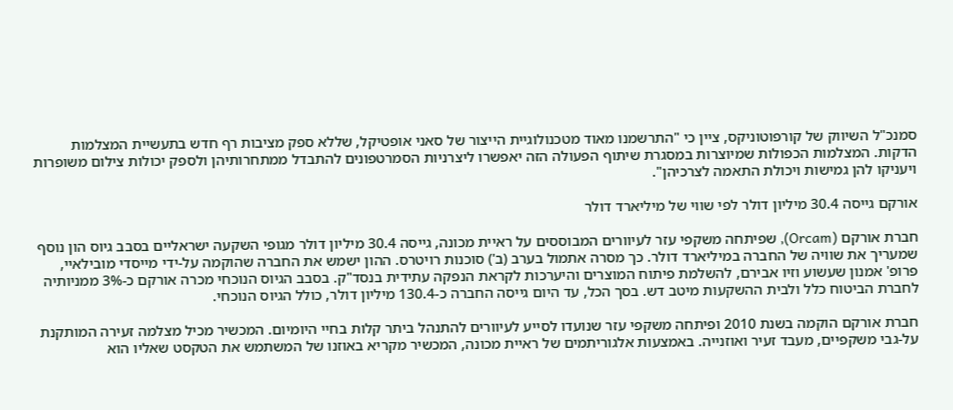סמנכ"ל השיווק של קורפוטוניקס, ציין כי "התרשמנו מאוד מטכנולוגיית הייצור של סאני אופטיקל, שללא ספק מציבות רף חדש בתעשיית המצלמות הדקות. המצלמות הכפולות שמיוצרות במסגרת שיתוף הפעולה הזה יאפשרו ליצרניות הסמרטפונים להתבדל ממתחרותיהן ולספק יכולות צילום משופרות ויעניקו להן גמישות ויכולת התאמה לצרכיהן".

אורקם גייסה 30.4 מיליון דולר לפי שווי של מיליארד דולר

חברת אורקם (Orcam), שפיתחה משקפי עזר לעיוורים המבוססים על ראיית מכונה, גייסה 30.4 מיליון דולר מגופי השקעה ישראליים בסבב גיוס הון נוסף שמעריך את שוויה של החברה במיליארד דולר. כך מסרה אתמול בערב (ב') סוכנות רויטרס. ההון ישמש את החברה שהוקמה על-ידי מייסדי מובילאיי, פרופ' אמנון שעשוע וזיו אבירם, להשלמת פיתוח המוצרים והיערכות לקראת הנפקה עתידית בנסד"ק. בסבב הגיוס הנוכחי מכרה אורקם כ-3% ממניותיה לחברת הביטוח כלל ולבית ההשקעות מיטב דש. בסך הכל, עד היום גייסה החברה כ-130.4 מיליון דולר, כולל הגיוס הנוכחי.

חברת אורקם הוקמה בשנת 2010 ופיתחה משקפי עזר שנועדו לסייע לעיוורים להתנהל ביתר קלות בחיי היומיום. המכשיר מכיל מצלמה זעירה המותקנת על-גבי משקפיים, מעבד זעיר ואוזנייה. באמצעות אלגוריתמים של ראיית מכונה, המכשיר מקריא באוזנו של המשתמש את הטקסט שאליו הוא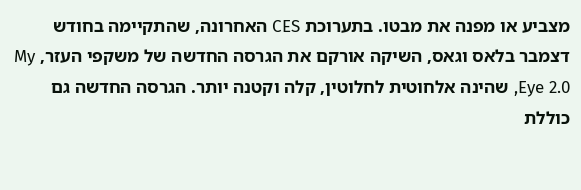מצביע או מפנה את מבטו. בתערוכת CES האחרונה, שהתקיימה בחודש דצמבר בלאס וגאס, השיקה אורקם את הגרסה החדשה של משקפי העזר, My Eye 2.0, שהינה אלחוטית לחלוטין, קלה וקטנה יותר. הגרסה החדשה גם כוללת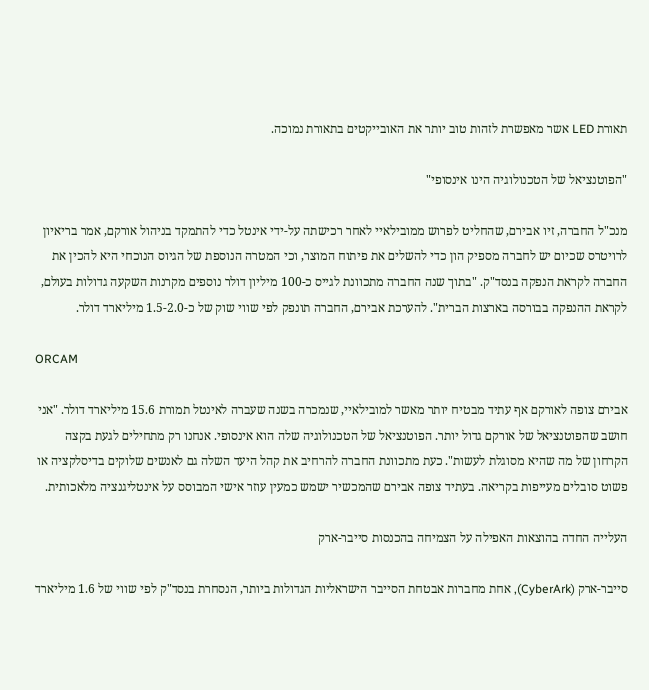תאורת LED אשר מאפשרת לזהות טוב יותר את האובייקטים בתאורת נמוכה.

"הפוטנציאל של הטכנולוגיה הינו אינסופי"

מנכ"ל החברה, זיו אבירם, שהחליט לפרוש ממובילאיי לאחר רכישתה על-ידי אינטל כדי להתמקד בניהול אורקם, אמר בריאיון לרויטרס שכיום יש לחברה מספיק הון כדי להשלים את פיתוח המוצר, וכי המטרה הנוספת של הגיוס הנוכחי היא להכין את החברה לקראת הנפקה בנסד"ק. "בתוך שנה החברה מתכוונת לגייס כ-100 מיליון דולר נוספים מקרנות השקעה גדולות בעולם, לקראת ההנפקה בבורסה בארצות הברית". להערכת אבירם, החברה תונפק לפי שווי שוק של כ-1.5-2.0 מיליארד דולר.

ORCAM

אבירם צופה לאורקם אף עתיד מבטיח יותר מאשר למובילאיי, שנמכרה בשנה שעברה לאינטל תמורת 15.6 מיליארד דולר. "אני חושב שהפוטנציאל של אורקם גדול יותר. הפוטנציאל של הטכנולוגיה שלה הוא אינסופי. אנחנו רק מתחילים לגעת בקצה הקרחון של מה שהיא מסוגלת לעשות". כעת מתכוונת החברה להרחיב את קהל היעד השלה גם לאנשים שלוקים בדיסלקציה או פשוט סובלים מעייפות בקריאה. בעתיד צופה אבירם שהמכשיר ישמש כמעין עוזר אישי המבוסס על אינטליגנציה מלאכותית.

העלייה החדה בהוצאות האפילה על הצמיחה בהכנסות סייבר-ארק

סייבר-ארק (CyberArk), אחת מחברות אבטחת הסייבר הישראליות הגדולות ביותר, הנסחרת בנסד"ק לפי שווי של 1.6 מיליארד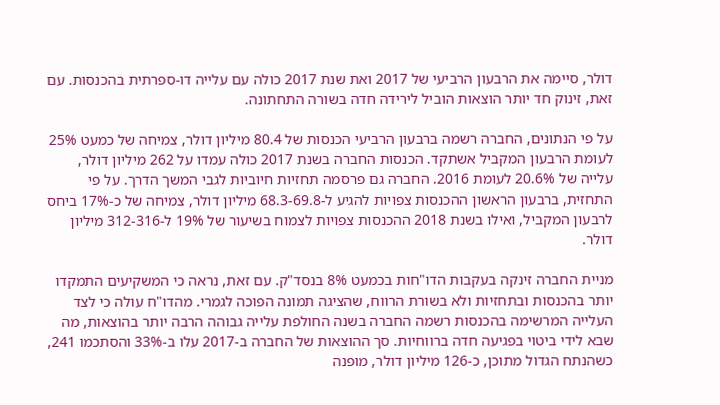דולר, סיימה את הרבעון הרביעי של 2017 ואת שנת 2017 כולה עם עלייה דו-ספרתית בהכנסות. עם זאת, זינוק חד יותר הוצאות הוביל לירידה חדה בשורה התחתונה.

על פי הנתונים, החברה רשמה ברבעון הרביעי הכנסות של 80.4 מיליון דולר, צמיחה של כמעט 25% לעומת הרבעון המקביל אשתקד. הכנסות החברה בשנת 2017 כולה עמדו על 262 מיליון דולר, עלייה של 20.6% לעומת 2016. החברה גם פרסמה תחזיות חיוביות לגבי המשך הדרך. על פי התחזית, ברבעון הראשון ההכנסות צפויות להגיע ל-68.3-69.8 מיליון דולר, צמיחה של כ-17% ביחס לרבעון המקביל, ואילו בשנת 2018 ההכנסות צפויות לצמוח בשיעור של 19% ל-312-316 מיליון דולר.

מניית החברה זינקה בעקבות הדו"חות בכמעט 8% בנסד"ק. עם זאת, נראה כי המשקיעים התמקדו יותר בהכנסות ובתחזיות ולא בשורת הרווח, שהציגה תמונה הפוכה לגמרי. מהדו"ח עולה כי לצד העלייה המרשימה בהכנסות רשמה החברה בשנה החולפת עלייה גבוהה הרבה יותר בהוצאות, מה שבא לידי ביטוי בפגיעה חדה ברווחיות. סך ההוצאות של החברה ב-2017 עלו ב-33% והסתכמו 241, כשהנתח הגדול מתוכן, כ-126 מיליון דולר, מופנה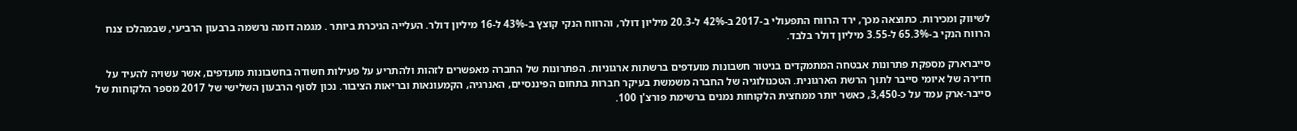לשיווק ומכירות. כתוצאה מכך, ירד הרווח התפעולי ב-2017 ב-42% ל-20.3 מיליון דולר, והרווח הנקי קוצץ ב-43% ל-16 מיליון דולר. העלייה הניכרת ביותר . מגמה דומה נרשמה ברבעון הרביעי, שבמהלכו צנח הרווח הנקי ב-65.3% ל-3.55 מיליון דולר בלבד.

סייברארק מספקת פתרונות אבטחה המתמקדים בניטור חשבונות מועדפים ברשתות ארגוניות. הפתרונות של החברה מאפשרים לזהות ולהתריע על פעילות חשודה בחשבונות מועדפים, אשר עשויה להעיד על חדירה של איומי סייבר לתוך הרשת הארגונית. הטכנולוגיה של החברה משמשת בעיקר חברות בתחום הפיננסיים, האנרגיה, הקמעונאות ובריאות הציבור. נכון לסוף הרבעון השלישי של 2017 מספר הלקוחות של סייבר-ארק עמד על כ-3,450, כאשר יותר ממחצית הלקוחות נמנים ברשימת פורצ'ן 100.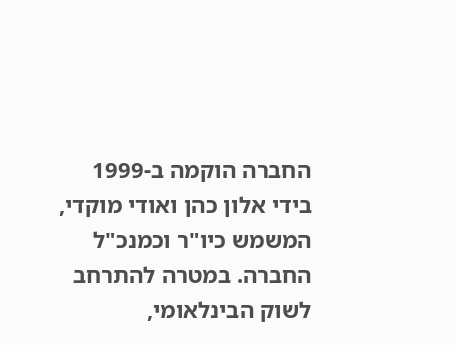החברה הוקמה ב-1999 בידי אלון כהן ואודי מוקדי, המשמש כיו"ר וכמנכ"ל החברה. במטרה להתרחב לשוק הבינלאומי,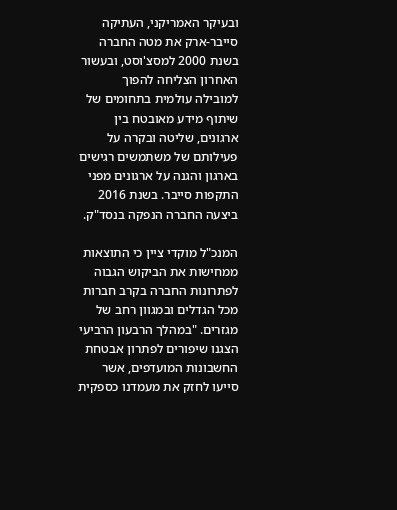ובעיקר האמריקני, העתיקה סייבר-ארק את מטה החברה בשנת 2000 למסצ'וסט, ובעשור האחרון הצליחה להפוך למובילה עולמית בתחומים של שיתוף מידע מאובטח בין ארגונים, שליטה ובקרה על פעילותם של משתמשים רגישים בארגון והגנה על ארגונים מפני התקפות סייבר. בשנת 2016 ביצעה החברה הנפקה בנסד"ק.

המנכ"ל מוקדי ציין כי התוצאות ממחישות את הביקוש הגבוה לפתרונות החברה בקרב חברות מכל הגדלים ובמגוון רחב של מגזרים. "במהלך הרבעון הרביעי הצגנו שיפורים לפתרון אבטחת החשבונות המועדפים, אשר סייעו לחזק את מעמדנו כספקית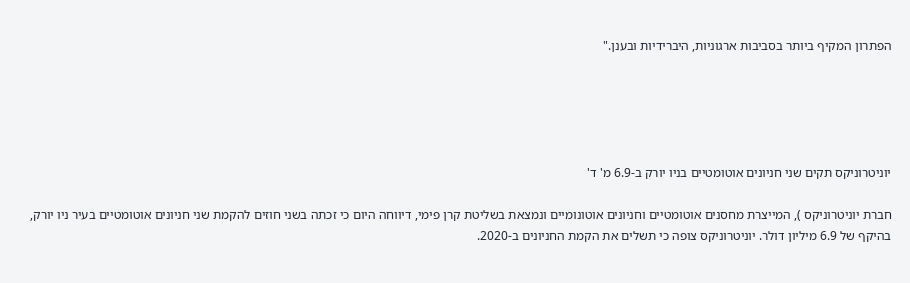הפתרון המקיף ביותר בסביבות ארגוניות, היברידיות ובענן."





יוניטרוניקס תקים שני חניונים אוטומטיים בניו יורק ב-6.9 מ' ד'

חברת יוניטרוניקס ), המייצרת מחסנים אוטומטיים וחניונים אוטונומיים ונמצאת בשליטת קרן פימי, דיווחה היום כי זכתה בשני חוזים להקמת שני חניונים אוטומטיים בעיר ניו יורק, בהיקף של 6.9 מיליון דולר. יוניטרוניקס צופה כי תשלים את הקמת החניונים ב-2020.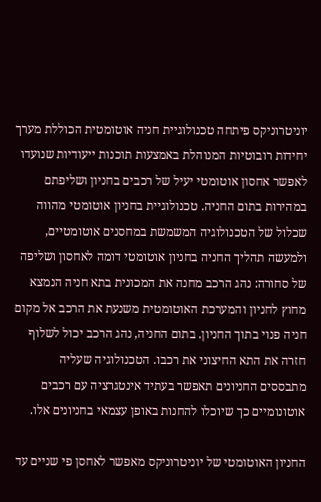יוניטרוניקס פיתחה טכנולוגיית חניה אוטומטית הכוללת מערך יחידות רובוטיות המנוהלת באמצעות תוכנות ייעודיות שנועדו לאפשר אחסון אוטומטי יעיל של רכבים בחניון ושליפתם במהירות בתום החניה. טכנולוגיית בחניון אוטומטי מהווה שכלול של הטכנולוגיה המשמשת במחסנים אוטומטיים, ולמעשה תהליך החניה בחניון אוטומטי דומה לאחסון ושליפה של סחורה: נהג הרכב מחנה את המכונית בתא חניה הנמצא מחוץ לחניון והמערכת האוטומטית משנעת את הרכב אל מקום חניה פנוי בתוך החניון. בתום החניה, נהג הרכב יכול לשלוף חזרה את התא החיצוני את רכבו. הטכנולוגיה שעליה מתבססים החניונים תאפשר בעתיד אינטגרציה עם רכבים אוטונומיים כך שיוכלו להחנות באופן עצמאי בחניונים אלו.

החניון האוטומטי של יוניטרוניקס מאפשר לאחסן פי שניים עד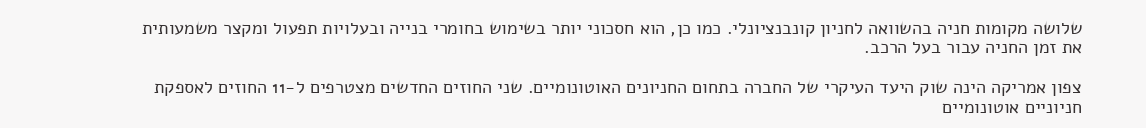שלושה מקומות חניה בהשוואה לחניון קונבנציונלי. כמו כן, הוא חסכוני יותר בשימוש בחומרי בנייה ובעלויות תפעול ומקצר משמעותית את זמן החניה עבור בעל הרכב.

צפון אמריקה הינה שוק היעד העיקרי של החברה בתחום החניונים האוטונומיים. שני החוזים החדשים מצטרפים ל-11 החוזים לאספקת חניוניים אוטונומיים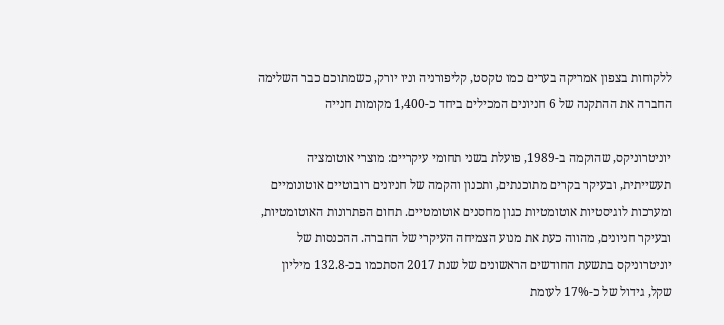ללקוחות בצפון אמריקה בערים כמו טקסט, קליפורניה וניו יורק, כשמתוכם כבר השלימה החברה את ההתקנה של 6 חניונים המכילים ביחד כ-1,400 מקומות חנייה

יוניטרוניקס, שהוקמה ב-1989, פועלת בשני תחומי עיקריים: מוצרי אוטומציה תעשייתית, ובעיקר בקרים מתוכנתים, ותכנון והקמה של חניונים רובוטיים אוטונומיים ומערכות לוגיסטיות אוטומטיות כגון מחסנים אוטומטיים. תחום הפתרונות האוטומטיות, ובעיקר חניונים, מהווה כעת את מנוע הצמיחה העיקרי של החברה. ההכנסות של יוניטרוניקס בתשעת החודשים הראשונים של שנת 2017 הסתכמו בכ-132.8 מיליון שקל, גידול של כ-17% לעומת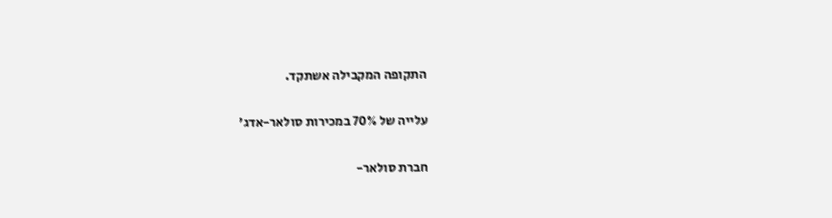התקופה המקבילה אשתקד.

עלייה של 70% במכירות סולאר-אדג'

חברת סולאר-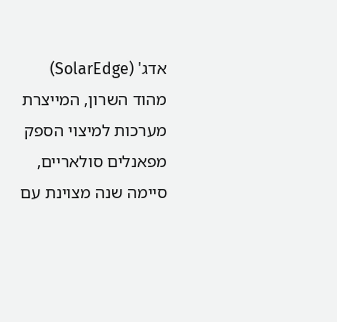אדג' (SolarEdge) מהוד השרון, המייצרת מערכות למיצוי הספק מפאנלים סולאריים, סיימה שנה מצוינת עם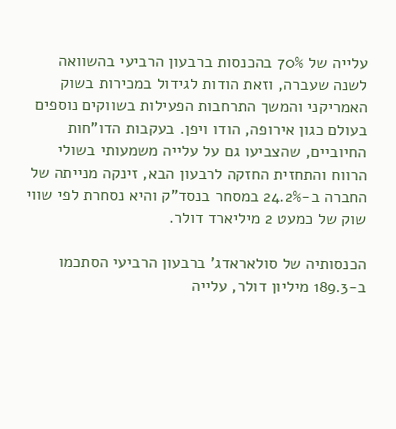עלייה של 70% בהכנסות ברבעון הרביעי בהשוואה לשנה שעברה, וזאת הודות לגידול במכירות בשוק האמריקני והמשך התרחבות הפעילות בשווקים נוספים בעולם כגון אירופה, הודו ויפן. בעקבות הדו"חות החיוביים, שהצביעו גם על עלייה משמעותי בשולי הרווח והתחזית החזקה לרבעון הבא, זינקה מנייתה של החברה ב-24.2% במסחר בנסד"ק והיא נסחרת לפי שווי שוק של כמעט 2 מיליארד דולר.

הכנסותיה של סולאראדג' ברבעון הרביעי הסתכמו ב-189.3 מיליון דולר, עלייה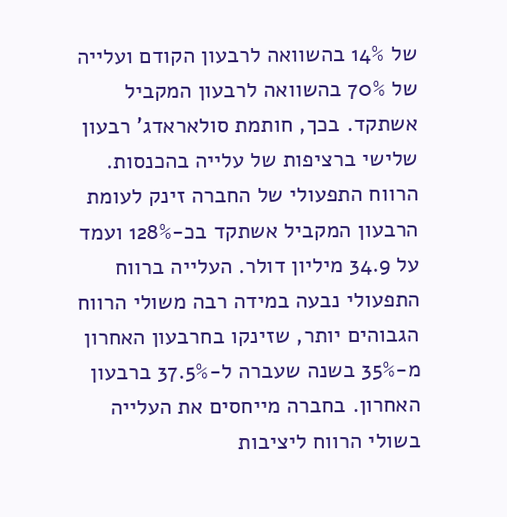של 14% בהשוואה לרבעון הקודם ועלייה של 70% בהשוואה לרבעון המקביל אשתקד. בכך, חותמת סולאראדג' רבעון שלישי ברציפות של עלייה בהכנסות. הרווח התפעולי של החברה זינק לעומת הרבעון המקביל אשתקד בכ-128% ועמד על 34.9 מיליון דולר. העלייה ברווח התפעולי נבעה במידה רבה משולי הרווח הגבוהים יותר, שזינקו בחרבעון האחרון מ-35% בשנה שעברה ל-37.5% ברבעון האחרון. בחברה מייחסים את העלייה בשולי הרווח ליציבות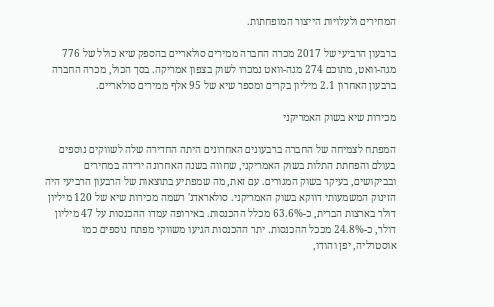המחירים ולעלויות הייצור המופחתות.

ברבעון הרביעי של 2017 מכרה החברה ממירים סולאריים בהספק שיא כולל של 776 מגה-וואט, מתוכם 274 מגה-וואט נמכרו לשוק בצפון אמריקה. בסך הכול, מכרה החברה ברבעון האחרון 2.1 מיליון בקרים ומספר שיא של 95 אלף ממירים סולאריים.

מכירות שיא בשוק האמריקני

המפתח לצמיחה של החברה ברבעונים האחרונים היתה החדירה שלה לשווקים נוספים בעולם והפחתת התלות בשוק האמריקני, שחווה בשנה האחרונה ירידה במחירים ובביקושים, בעיקר בשוק המגורים. עם זאת, מה שמפתיע בתוצאות של הרבעון הרביעי היה הזינוק המשמעותי דווקא בשוק האמריקני. סולאראדג' רשמה מכירות שיא של 120 מיליון דולר בארצות הברית, כ-63.6% מכלל ההכנסות. באירופה עמדו ההכנסות על 47 מיליון דולר, כ-24.8% מככל ההכנסות. יתר ההכנסות הגיעו משווקי מפתח נוספים כמו אוסטרליה, יפן והודו,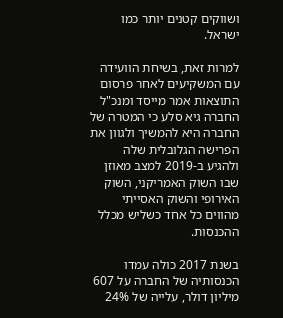ושווקים קטנים יותר כמו ישראל.

למרות זאת, בשיחת הוועידה עם המשקיעים לאחר פרסום התוצאות אמר מייסד ומנכ"ל החברה גיא סלע כי המטרה של החברה היא להמשיך ולגוון את הפרישה הגלובלית שלה ולהגיע ב-2019 למצב מאוזן שבו השוק האמריקני, השוק האירופי והשוק האסייתי מהווים כל אחד כשליש מכלל ההכנסות.

בשנת 2017 כולה עמדו הכנסותיה של החברה על 607 מיליון דולר, עלייה של 24%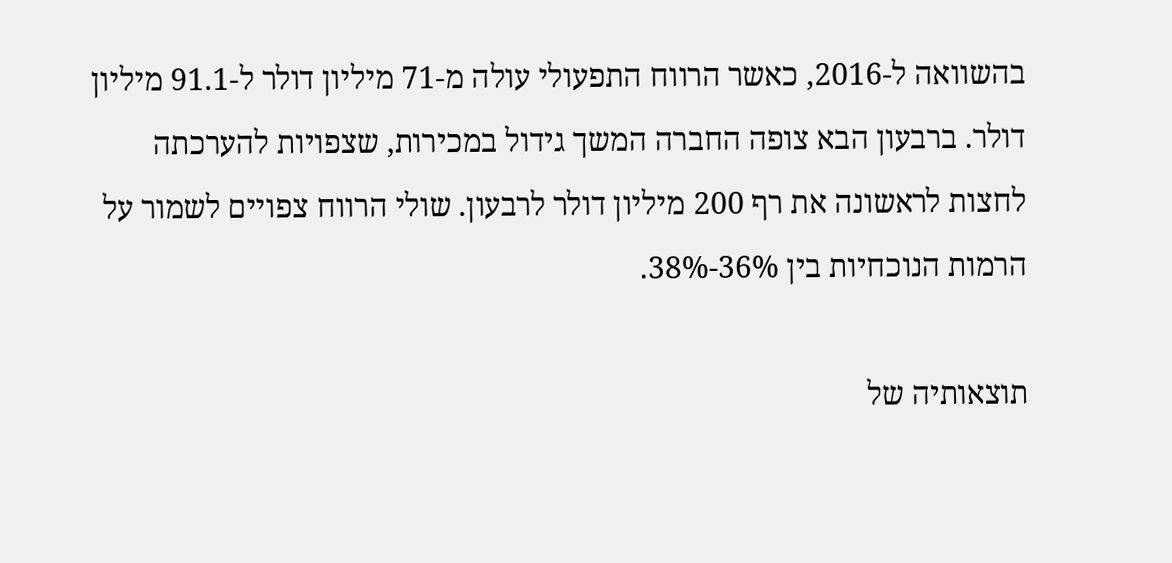בהשוואה ל-2016, כאשר הרווח התפעולי עולה מ-71 מיליון דולר ל-91.1 מיליון דולר. ברבעון הבא צופה החברה המשך גידול במכירות, שצפויות להערכתה לחצות לראשונה את רף 200 מיליון דולר לרבעון. שולי הרווח צפויים לשמור על הרמות הנוכחיות בין 36%-38%.

תוצאותיה של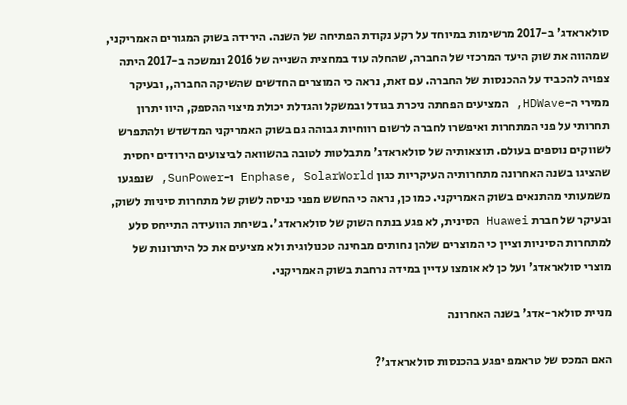סולאראדג' ב-2017 מרשימות במיוחד על רקע נקודת הפתיחה של השנה. הירידה בשוק המגורים האמריקני, שמהווה את שוק היעד המרכזי של החברה, שהחלה עוד במחצית השנייה של 2016 ונמשכה ב-2017 היתה צפויה להכביד על ההכנסות של החברה. עם זאת, נראה כי המוצרים החדשים שהשיקה החברה,, ובעיקר ממירי ה-HDWave, המציעים הפחתה ניכרת בגודל ובמשקל והגדלת יכולת מיצוי ההספק, היוו יתרון תחרותי על פני המתחרות ואיפשרו לחברה לרשום רווחיות גבוהה גם בשוק האמריקני המדשדש ולהתפרש לשווקים נוספים בעולם. תוצאותיה של סולאראדג' מתבלטות לטובה בהשוואה לביצועים הירודים יחסית שהציגו בשנה האחרונה מתחרותיה העיקריות כגון Enphase, SolarWorld ו-SunPower, שנפגעו משמעותי מהתנאים בשוק האמריקני. כמו כן, נראה כי החשש מפני כניסה לשוק של מתחרות סיניות לשוק, ובעיקר של חברת Huawei הסינית, לא פגע בנתח השוק של סולאראדג'. בשיחת הוועידה התייחס סלע למתחרות הסיניות וציין כי המוצרים שלהן נחותים מבחינה טכנולוגית ולא מציעים את כל היתרונות של מוצרי סולאראדג' ועל כן לא אומצו עדיין במידה נרחבת בשוק האמריקני.

מניית סולאר-אדג' בשנה האחרונה

האם המכס של טראמפ יפגע בהכנסות סולאראדג'?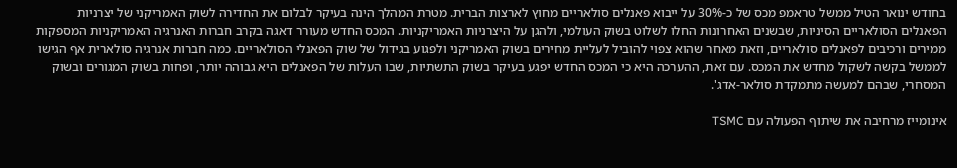בחודש ינואר הטיל ממשל טראמפ מכס של כ-30% על ייבוא פאנלים סולאריים מחוץ לארצות הברית. מטרת המהלך הינה בעיקר לבלום את החדירה לשוק האמריקני של יצרניות הפאנלים הסולאריים הסיניות, שבשנים האחרונות החלו לשלוט בשוק העולמי, ולהגן על היצרניות האמריקניות. המכס החדש מעורר דאגה בקרב חברות האנרגיה האמריקניות המספקות ממירים ורכיבים לפאנלים סולאריים, וזאת מאחר שהוא צפוי להוביל לעליית מחירים בשוק האמריקני ולפגוע בגידול של שוק הפאנלי הסולאריים. כמה חברות אנרגיה סולארית אף הגישו לממשל בקשה לשקול מחדש את המכס. עם זאת, ההערכה היא כי המכס החדש יפגע בעיקר בשוק התשתיות, שבו העלות של הפאנלים היא גבוהה יותר, ופחות בשוק המגורים ובשוק המסחרי, שבהם למעשה מתמקדת סולאר-אדג'.

אינומייז מרחיבה את שיתוף הפעולה עם TSMC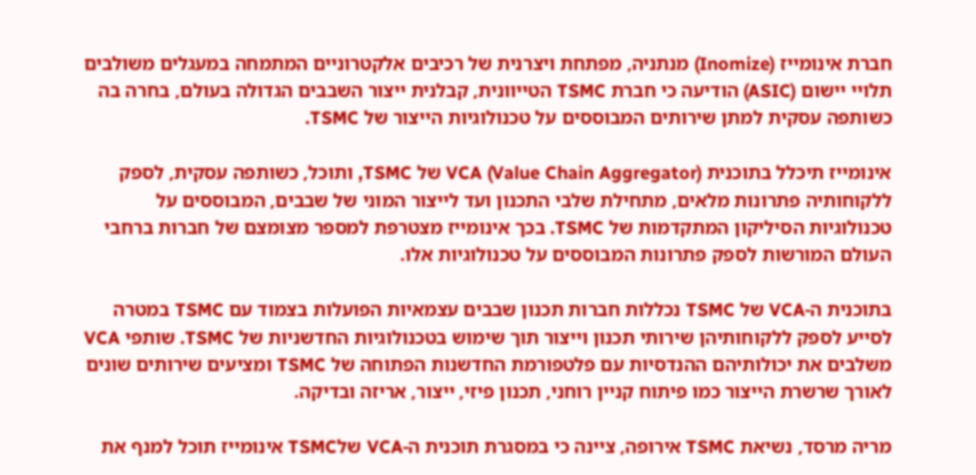חברת אינומייז (Inomize) מנתניה, מפתחת ויצרנית של רכיבים אלקטרוניים המתמחה במעגלים משולבים תלויי יישום (ASIC) הודיעה כי חברת TSMC הטייוונית, קבלנית ייצור השבבים הגדולה בעולם, בחרה בה כשותפה עסקית למתן שירותים המבוססים על טכנולוגיות הייצור של TSMC.

אינומייז תיכלל בתוכנית VCA (Value Chain Aggregator) של TSMC, ותוכל, כשותפה עסקית, לספק ללקוחותיה פתרונות מלאים, מתחילת שלבי התכנון ועד לייצור המוני של שבבים, המבוססים על טכנולוגיות הסיליקון המתקדמות של TSMC. בכך אינומייז מצטרפת למספר מצומצם של חברות ברחבי העולם המורשות לספק פתרונות המבוססים על טכנולוגיות אלו.

בתוכנית ה-VCA של TSMC נכללות חברות תכנון שבבים עצמאיות הפועלות בצמוד עם TSMC במטרה לסייע לספק ללקוחותיהן שירותי תכנון וייצור תוך שימוש בטכנולוגיות החדשניות של TSMC. שותפי VCA משלבים את יכולותיהם ההנדסיות עם פלטפורמת החדשנות הפתוחה של TSMC ומציעים שירותים שונים לאורך שרשרת הייצור כמו פיתוח קניין רוחני, תכנון פיזי, ייצור, אריזה ובדיקה.

מריה מרסד, נשיאת TSMC אירופה, ציינה כי במסגרת תוכנית ה-VCA שלTSMC אינומייז תוכל למנף את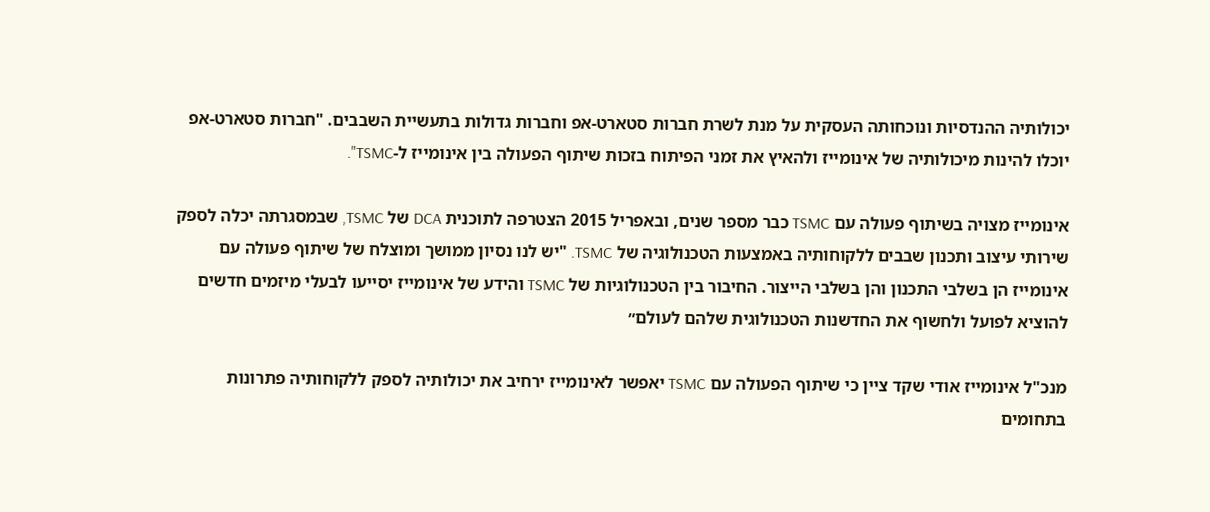יכולותיה ההנדסיות ונוכחותה העסקית על מנת לשרת חברות סטארט-אפ וחברות גדולות בתעשיית השבבים. "חברות סטארט-אפ יוכלו להינות מיכולותיה של אינומייז ולהאיץ את זמני הפיתוח בזכות שיתוף הפעולה בין אינומייז ל-TSMC".

אינומייז מצויה בשיתוף פעולה עם TSMC כבר מספר שנים, ובאפריל 2015 הצטרפה לתוכנית DCA של TSMC, שבמסגרתה יכלה לספק שירותי עיצוב ותכנון שבבים ללקוחותיה באמצעות הטכנולוגיה של TSMC. "יש לנו נסיון ממושך ומוצלח של שיתוף פעולה עם אינומייז הן בשלבי התכנון והן בשלבי הייצור. החיבור בין הטכנולוגיות של TSMC והידע של אינומייז יסייעו לבעלי מיזמים חדשים להוציא לפועל ולחשוף את החדשנות הטכנולוגית שלהם לעולם״

מנכ"ל אינומייז אודי שקד ציין כי שיתוף הפעולה עם TSMC יאפשר לאינומייז ירחיב את יכולותיה לספק ללקוחותיה פתרונות בתחומים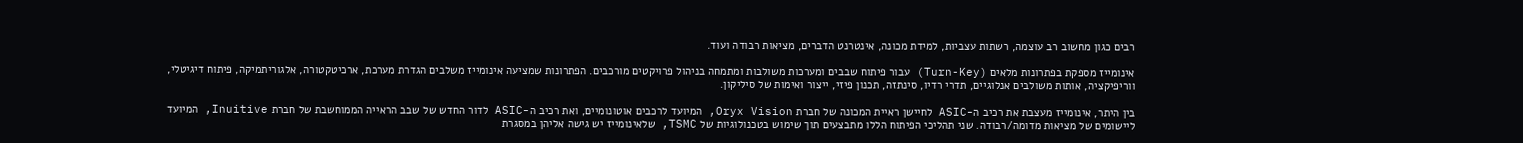רבים כגון מחשוב רב עוצמה, רשתות עצביות, למידת מכונה, אינטרנט הדברים, מציאות רבודה ועוד.

אינומייז מספקת בפתרונות מלאים (Turn-Key) עבור פיתוח שבבים ומערכות משולבות ומתמחה בניהול פרויקטים מורכבים. הפתרונות שמציעה אינומייז משלבים הגדרת מערכת, ארכיטקטורה, אלגוריתמיקה, פיתוח דיגיטלי, ווריפיקציה, אותות משולבים אנלוגיים, תדרי רדיו, סינתזה, תכנון פיזי, ייצור ואימות של סיליקון.

בין היתר, אינומייז מעצבת את רכיב ה-ASIC לחיישן ראיית המכונה של חברת Oryx Vision, המיועד לרכבים אוטונומיים, ואת רכיב ה-ASIC לדור החדש של שבב הראייה הממוחשבת של חברת Inuitive, המיועד ליישומים של מציאות מדומה/רבודה. שני תהליכי הפיתוח הללו מתבצעים תוך שימוש בטכנולוגיות של TSMC, שלאינומייז יש גישה אליהן במסגרת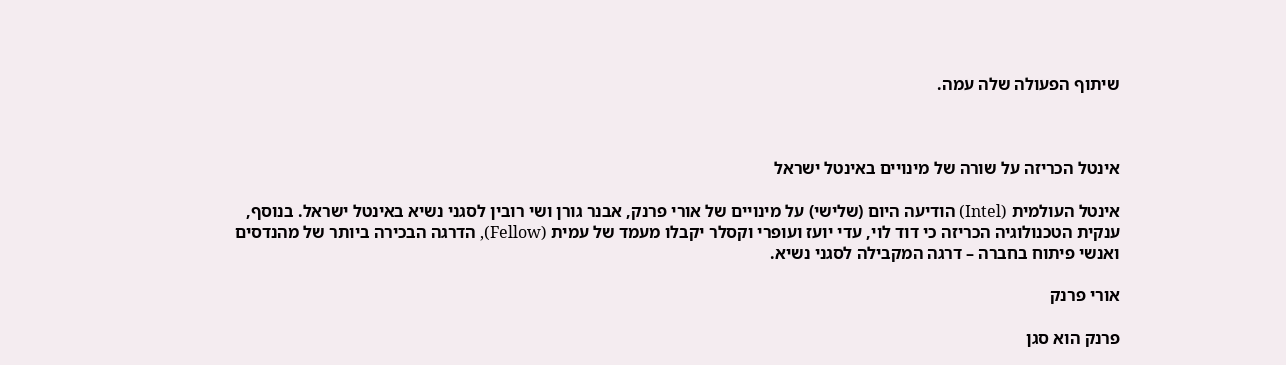שיתוף הפעולה שלה עמה.



אינטל הכריזה על שורה של מינויים באינטל ישראל

אינטל העולמית (Intel) הודיעה היום (שלישי) על מינויים של אורי פרנק, אבנר גורן ושי רובין לסגני נשיא באינטל ישראל. בנוסף, ענקית הטכנולוגיה הכריזה כי דוד לוי, עדי יועז ועופרי וקסלר יקבלו מעמד של עמית (Fellow), הדרגה הבכירה ביותר של מהנדסים ואנשי פיתוח בחברה – דרגה המקבילה לסגני נשיא.

אורי פרנק

פרנק הוא סגן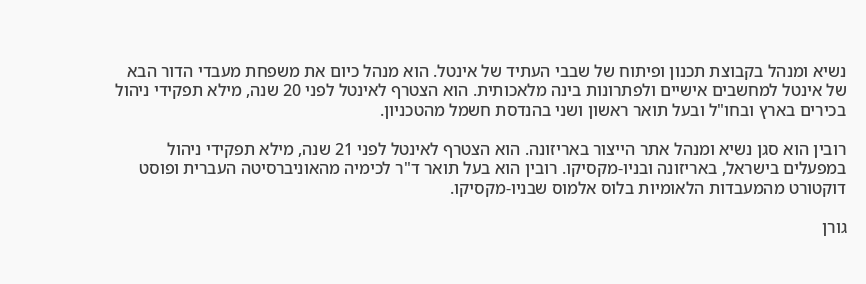נשיא ומנהל בקבוצת תכנון ופיתוח של שבבי העתיד של אינטל. הוא מנהל כיום את משפחת מעבדי הדור הבא של אינטל למחשבים אישיים ולפתרונות בינה מלאכותית. הוא הצטרף לאינטל לפני 20 שנה, מילא תפקידי ניהול בכירים בארץ ובחו"ל ובעל תואר ראשון ושני בהנדסת חשמל מהטכניון.

רובין הוא סגן נשיא ומנהל אתר הייצור באריזונה. הוא הצטרף לאינטל לפני 21 שנה, מילא תפקידי ניהול במפעלים בישראל, באריזונה ובניו-מקסיקו. רובין הוא בעל תואר ד"ר לכימיה מהאוניברסיטה העברית ופוסט דוקטורט מהמעבדות הלאומיות בלוס אלמוס שבניו-מקסיקו.

גורן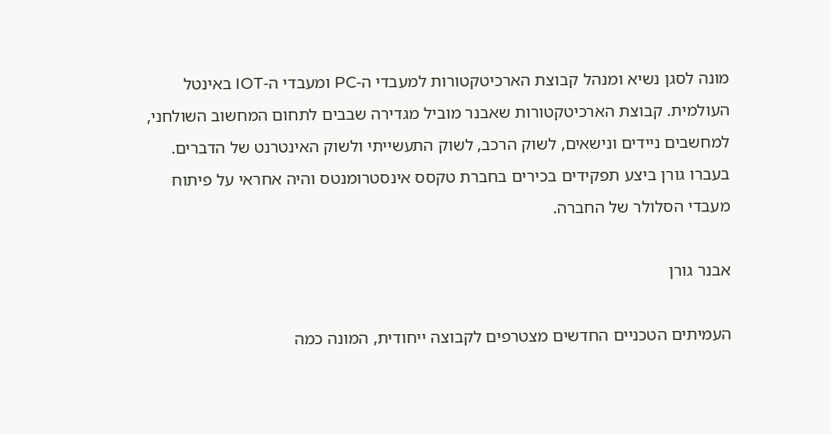מונה לסגן נשיא ומנהל קבוצת הארכיטקטורות למעבדי ה-PC ומעבדי ה-IOT באינטל העולמית. קבוצת הארכיטקטורות שאבנר מוביל מגדירה שבבים לתחום המחשוב השולחני, למחשבים ניידים ונישאים, לשוק הרכב, לשוק התעשייתי ולשוק האינטרנט של הדברים. בעברו גורן ביצע תפקידים בכירים בחברת טקסס אינסטרומנטס והיה אחראי על פיתוח מעבדי הסלולר של החברה.

אבנר גורן

העמיתים הטכניים החדשים מצטרפים לקבוצה ייחודית, המונה כמה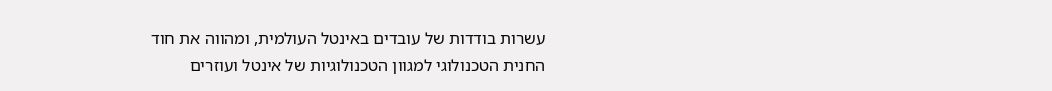עשרות בודדות של עובדים באינטל העולמית, ומהווה את חוד החנית הטכנולוגי למגוון הטכנולוגיות של אינטל ועוזרים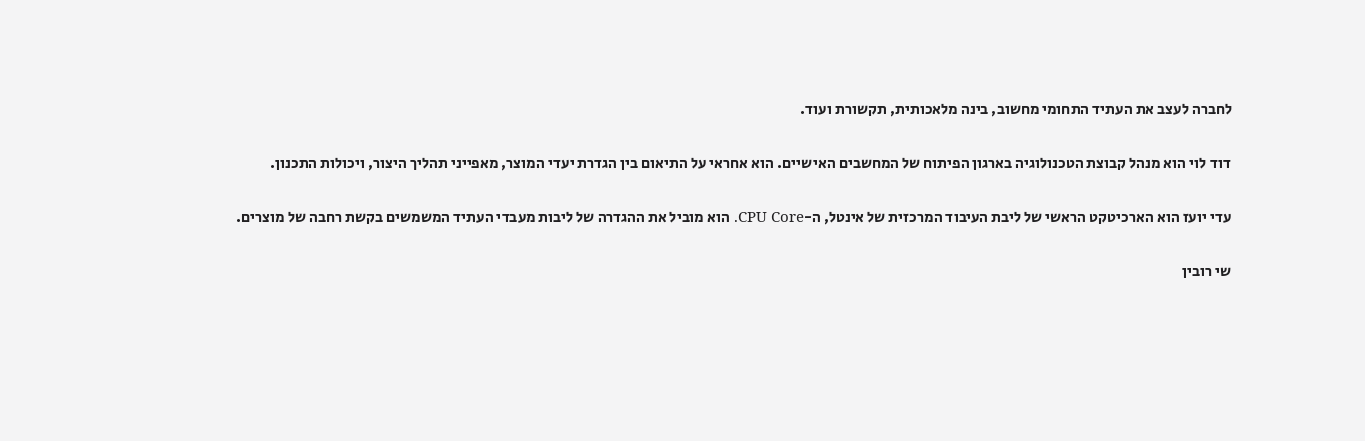לחברה לעצב את העתיד התחומי מחשוב, בינה מלאכותית, תקשורת ועוד.

דוד לוי הוא מנהל קבוצת הטכנולוגיה בארגון הפיתוח של המחשבים האישיים. הוא אחראי על התיאום בין הגדרת יעדי המוצר, מאפייני תהליך היצור, ויכולות התכנון.

עדי יועז הוא הארכיטקט הראשי של ליבת העיבוד המרכזית של אינטל, ה-CPU Core. הוא מוביל את ההגדרה של ליבות מעבדי העתיד המשמשים בקשת רחבה של מוצרים.

שי רובין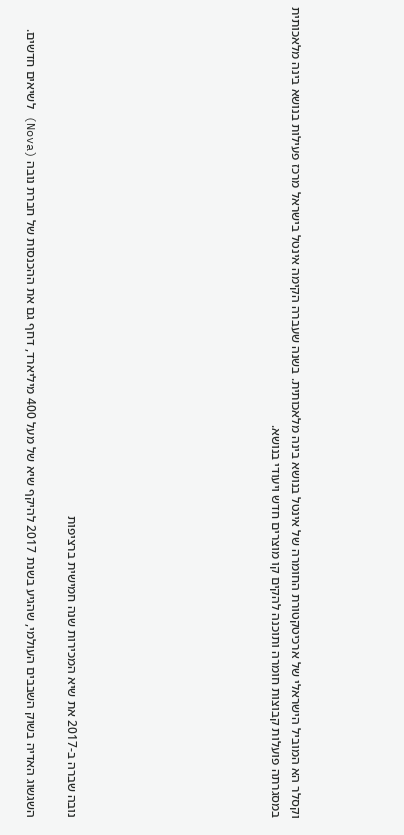וקסלר הא המוביל הישראלי של ארכיטקטורת החומרה של אינטל בנושא בינה מלאכותית. בשנה שעברה הקימה אינטל בישראל מרכז פעילות בנושא בינה מלאכותית במסגרתה פועלות קבוצות חומרה ותוכנה להקים קו מוצרים חדש ויעודי בנושא.









נובה שברה ב-2017 את שיא המכירות שנה חמישית ברציפות

השגשוג האדיה בשוק השבבים העולמי, שהגיע בשנת 2017 להיקף שיא של מעל 400 מיליארד, דחף גם את ההכנסות של חברת נובה (Nova) לשיאים חדשים.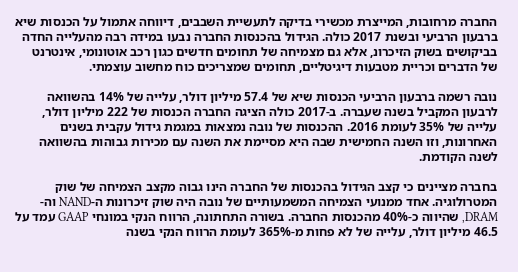החברה מרחובות, המייצרת מכשירי בדיקה לתעשיית השבבים, דיווחה אתמול על הכנסות שיא ברבעון הרביעי ובשנת 2017 כולה. הגידול בהכנסות החברה נבעו במידה רבה מהעלייה החדה בביקושים בשוק הזיכרונ, אלא גם מצמיחה של תחומים חדשים כגון רכב אוטונומי, אינטרנט של הדברים וכריית מטבעות דיגיטליים, תחומים שמצריכים כוח מחשוב עוצמתי.

נובה רשמה ברבעון הרביעי הכנסות שיא של 57.4 מיליון דולר, עלייה של 14% בהשוואה לרבעון המקביל בשנה שעברה. ב-2017 כולה הציגה החברה הכנסות של 222 מיליון דולר, עלייה של 35% לעומת 2016. ההכנסות של נובה נמצאות במגמת גידול עקבית בשנים האחרונות, וזו השנה החמישית שבה היא מסיימת את השנה עם מכירות גבוהות בהשוואה לשנה הקודמת.

בחברה מציינים כי קצב הגידול בהכנסות של החברה הינו גבוה מקצב הצמיחה של שוק המטרולוגיה. אחד ממנועי הצמיחה המשמעותיים של נובה היה שוק זיכרונות ה-NAND וה-DRAM, שהיווה כ-40% מהכנסות החברה. בשורה התחתונה, הרווח הנקי במונחי GAAP עמד על 46.5 מיליון דולר, עלייה של לא פחות מ-365% לעומת הרווח הנקי בשנה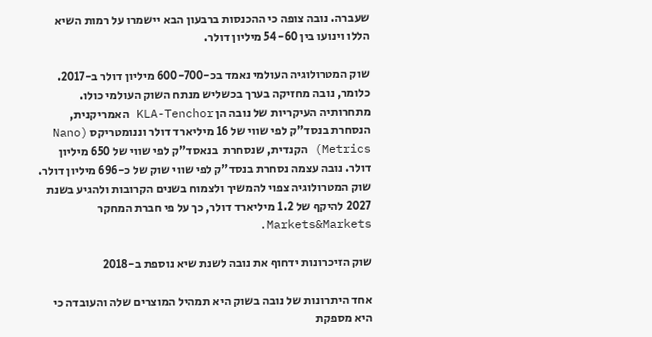שעברה. נובה צופה כי ההכנסות ברבעון הבא יישמרו על רמות השיא הללו וינועו בין 54-60 מיליון דולר.

שוק המטרולוגיה העולמי נאמד בכ-600-700 מיליון דולר ב-2017. כלומר, נובה מחזיקה בערך בכשליש מנתח השוק העולמי כולו. מתחרותיה העיקריות של נובה הן KLA-Tenchor האמריקנית, הנסחרת בנסד"ק לפי שווי של 16 מיליארד דולר וננומטריקס (Nano Metrics) הקנדית, שנסחרת  בנאסד"ק לפי שווי של 650 מיליון דולר. נובה עצמה נסחרת בנסד"ק לפי שווי שוק של כ-696 מיליון דולר. שוק המטרולוגיה צפוי להמשיך ולצמוח בשנים הקרובות ולהגיע בשנת 2027 להיקף של 1.2 מיליארד דולר, כך על פי חברת המחקר Markets&Markets.

שוק הזיכרונות ידחוף את נובה לשנת שיא נוספת ב-2018

אחד היתרונות של נובה בשוק היא תמהיל המוצרים שלה והעובדה כי היא מספקת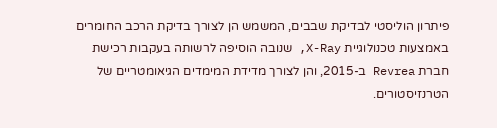פיתרון הוליסטי לבדיקת שבבים, המשמש הן לצורך בדיקת הרכב החומרים באמצעות טכנולוגיית X-Ray, שנובה הוסיפה לרשותה בעקבות רכישת חברת Revrea ב-2015, והן לצורך מדידת המימדים הגיאומטריים של הטרנזיסטורים.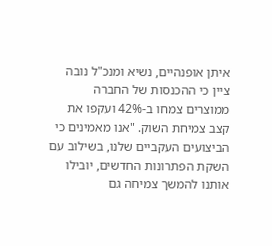איתן אופנהיים, נשיא ומנכ"ל נובה ציין כי ההכנסות של החברה ממוצרים צמחו ב-42% ועקפו את קצב צמיחת השוק. "אנו מאמינים כי הביצועים העקביים שלנו, בשילוב עם השקת הפתרונות החדשים, יובילו אותנו להמשך צמיחה גם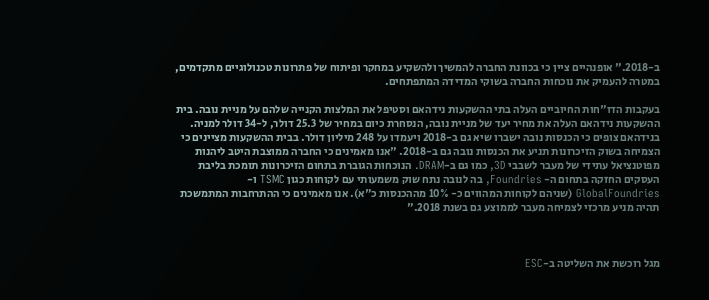ב-2018." אופנהיים ציין כי בכוונת החברה להמשיך ולהשקיע במחקר ופיתוח של פתרונות טכנולוגיים מתקדמים, במטרה להעמיק את נוכחות החברה בשוקי המדידה המתפתחים.

בעקבות הדו"חות החיוביים העלה בתי ההשקעות נידהאם וסטיפל את המלצות הקנייה שלהם על מניית נובה. בית ההשקעות נידהאם העלה את מחיר יעד של מניית נובה, הנסחרת כיום במחיר של 25.3 דולר, ל-34 דולר למניה. בנידהאם צופים כי הכנסות נובה ישברו שיא גם ב-2018 ויעמדו על 248 מיליון דולר. בבית ההשקעות מציינים כי הצמיחה בשוק הזיכרונות תניע את הכנסות נובה גם ב-2018. "אנו מאמינים כי החברה ממוצבת היטב ליהנות מפוטנציאל עתידי של מעבר לשבבי 3D, כמו גם ב-DRAM. הנוכחות הגוברת בתחום הזיכרונות תומכת בליבת העסקים החזקה בתחום ה- Foundries, בה לנובה נתח שוק משמעותי עם לקוחות כגון TSMC ו-GlobalFoundries (שניהם לקוחות המהווים כ- 10% מההכנסות כ"א). אנו מאמינים כי ההתרחבות המתמשכת תהיה מניע מרכזי לצמיחה מעבר לממוצע גם בשנת 2018."



מגל רוכשת את השליטה ב-ESC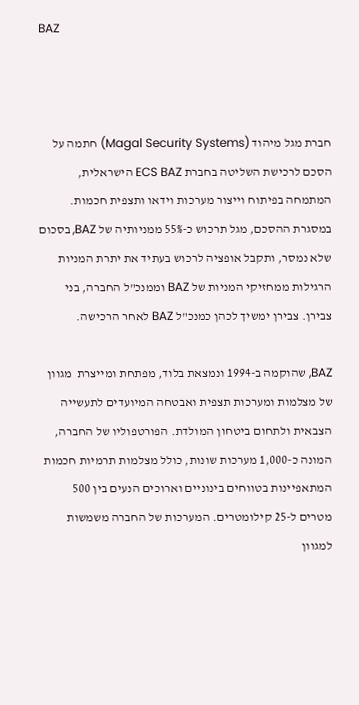BAZ



חברת מגל מיהוד (Magal Security Systems) חתמה על הסכם לרכישת השליטה בחברת ECS BAZ הישראלית, המתמחה בפיתוח וייצור מערכות וידאו ותצפית חכמות. במסגרת ההסכם, מגל תרכוש כ-55% ממניותיה של BAZ, בסכום שלא נמסר, ותקבל אופציה לרכוש בעתיד את יתרת המניות הרגילות ממחזיקי המניות של BAZ וממנכ"ל החברה, בני צבירן. צבירן ימשיך לכהן כמנכ"ל BAZ לאחר הרכישה.

BAZ, שהוקמה ב-1994 ונמצאת בלוד, מפתחת ומייצרת  מגוון של מצלמות ומערכות תצפית ואבטחה המיועדים לתעשייה הצבאית ולתחום ביטחון המולדת. הפורטפוליו של החברה, המונה כ-1,000 מערכות שונות, כולל מצלמות תרמיות חכמות המתאפיינות בטווחים בינוניים וארוכים הנעים בין 500 מטרים ל-25 קילומטרים. המערכות של החברה משמשות למגוון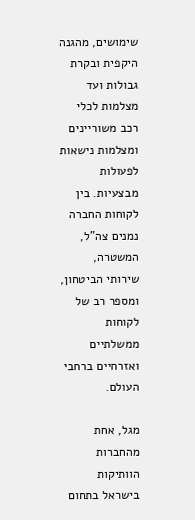שימושים, מהגנה היקפית ובקרת גבולות ועד מצלמות לכלי רכב משוריינים ומצלמות נישאות לפעולות מבצעיות. בין לקוחות החברה נמנים צה"ל, המשטרה, שירותי הביטחון, ומספר רב של לקוחות ממשלתיים ואזרחיים ברחבי העולם.

מגל, אחת מהחברות הוותיקות בישראל בתחום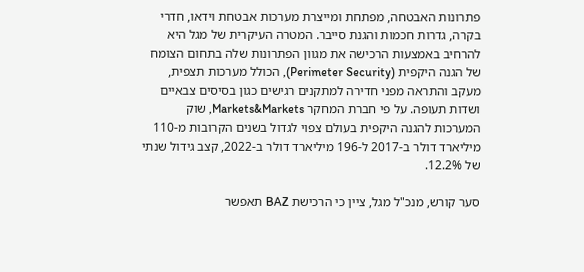פתרונות האבטחה, מפתחת ומייצרת מערכות אבטחת וידאו, חדרי בקרה, גדרות חכמות והגנת סייבר. המטרה העיקרית של מגל היא להרחיב באמצעות הרכישה את מגוון הפתרונות שלה בתחום הצומח של הגנה היקפית (Perimeter Security), הכולל מערכות תצפית, מעקב והתראה מפני חדירה למתקנים רגישים כגון בסיסים צבאיים ושדות תעופה. על פי חברת המחקר Markets&Markets, שוק המערכות להגנה היקפית בעולם צפוי לגדול בשנים הקרובות מ-110 מיליארד דולר ב-2017 ל-196 מיליארד דולר ב-2022, קצב גידול שנתי של 12.2%.

סער קורש, מנכ"ל מגל, ציין כי הרכישת BAZ תאפשר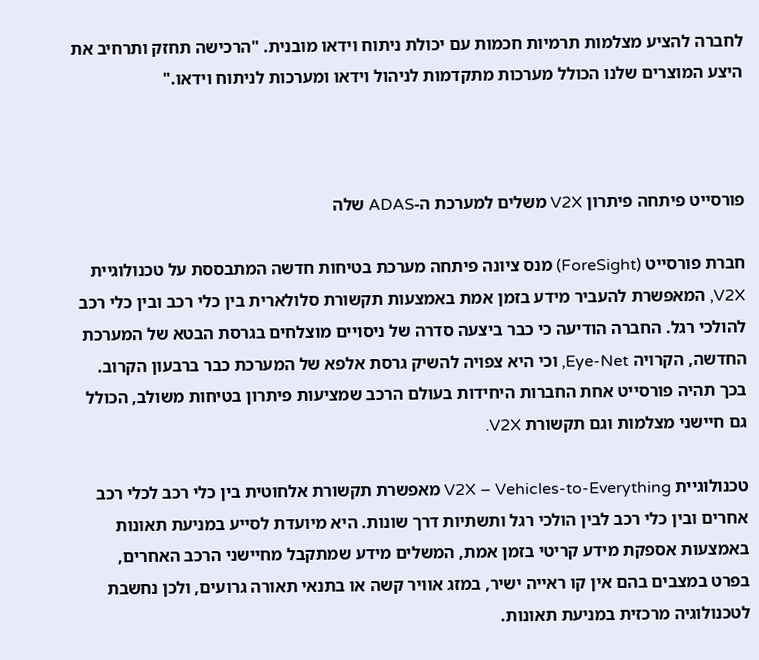לחברה להציע מצלמות תרמיות חכמות עם יכולת ניתוח וידאו מובנית. "הרכישה תחזק ותרחיב את היצע המוצרים שלנו הכולל מערכות מתקדמות לניהול וידאו ומערכות לניתוח וידאו."



פורסייט פיתחה פיתרון V2X משלים למערכת ה-ADAS שלה

חברת פורסייט (ForeSight) מנס ציונה פיתחה מערכת בטיחות חדשה המתבססת על טכנולוגיית V2X, המאפשרת להעביר מידע בזמן אמת באמצעות תקשורת סלולארית בין כלי רכב ובין כלי רכב להולכי רגל. החברה הודיעה כי כבר ביצעה סדרה של ניסויים מוצלחים בגרסת הבטא של המערכת החדשה, הקרויה Eye-Net, וכי היא צפויה להשיק גרסת אלפא של המערכת כבר ברבעון הקרוב. בכך תהיה פורסייט אחת החברות היחידות בעולם הרכב שמציעות פיתרון בטיחות משולב, הכולל גם חיישני מצלמות וגם תקשורת V2X.

טכנולוגיית V2X – Vehicles-to-Everything מאפשרת תקשורת אלחוטית בין כלי רכב לכלי רכב אחרים ובין כלי רכב לבין הולכי רגל ותשתיות דרך שונות. היא מיועדת לסייע במניעת תאונות באמצעות אספקת מידע קריטי בזמן אמת, המשלים מידע שמתקבל מחיישני הרכב האחרים, בפרט במצבים בהם אין קו ראייה ישיר, במזג אוויר קשה או בתנאי תאורה גרועים, ולכן נחשבת לטכנולוגיה מרכזית במניעת תאונות.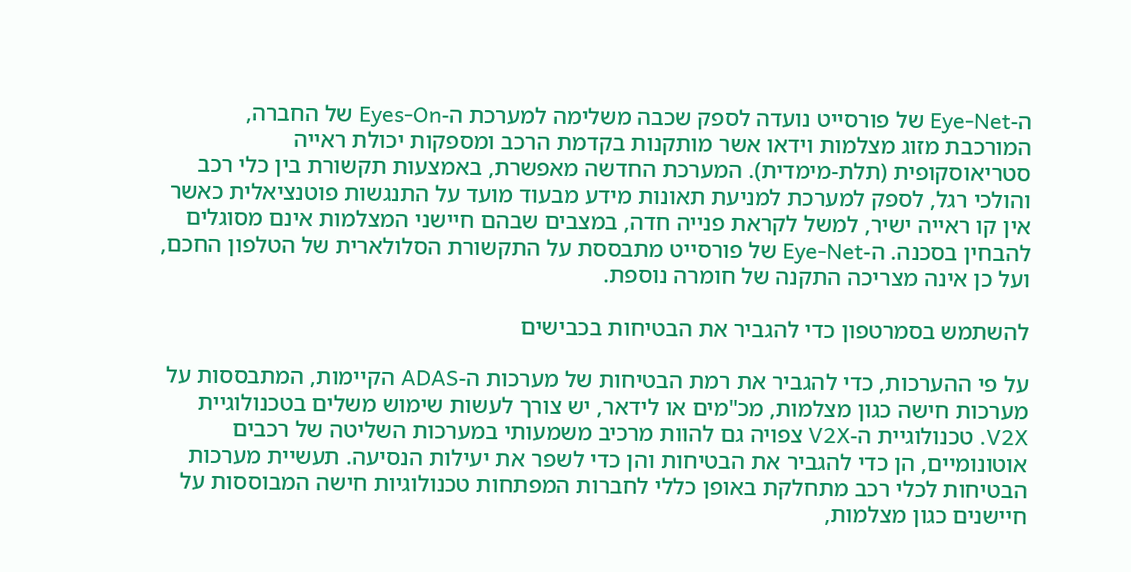ה-Eye-Net של פורסייט נועדה לספק שכבה משלימה למערכת ה-Eyes-On של החברה, המורכבת מזוג מצלמות וידאו אשר מותקנות בקדמת הרכב ומספקות יכולת ראייה סטריאוסקופית (תלת-מימדית). המערכת החדשה מאפשרת, באמצעות תקשורת בין כלי רכב והולכי רגל, לספק למערכת למניעת תאונות מידע מבעוד מועד על התנגשות פוטנציאלית כאשר אין קו ראייה ישיר, למשל לקראת פנייה חדה, במצבים שבהם חיישני המצלמות אינם מסוגלים להבחין בסכנה. ה-Eye-Net של פורסייט מתבססת על התקשורת הסלולארית של הטלפון החכם, ועל כן אינה מצריכה התקנה של חומרה נוספת.

להשתמש בסמרטפון כדי להגביר את הבטיחות בכבישים

על פי ההערכות, כדי להגביר את רמת הבטיחות של מערכות ה-ADAS הקיימות, המתבססות על מערכות חישה כגון מצלמות, מכ"מים או לידאר, יש צורך לעשות שימוש משלים בטכנולוגיית V2X. טכנולוגיית ה-V2X צפויה גם להוות מרכיב משמעותי במערכות השליטה של רכבים אוטונומיים, הן כדי להגביר את הבטיחות והן כדי לשפר את יעילות הנסיעה. תעשיית מערכות הבטיחות לכלי רכב מתחלקת באופן כללי לחברות המפתחות טכנולוגיות חישה המבוססות על חיישנים כגון מצלמות,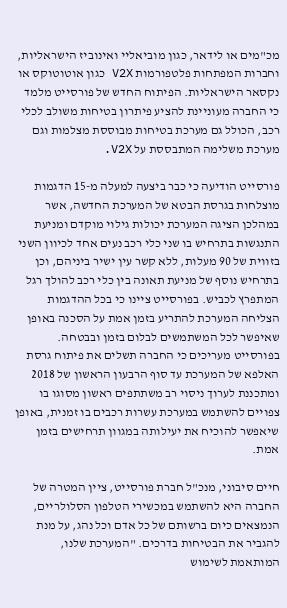מכ"מים או לידאר, כגון מוביאליי ואינוביז הישראליות, וחברות המפתחות פלטפורמות V2X כגון אוטוטוקס או נקסאר הישראליות. הפיתוח החדש של פורסייט מלמד כי החברה מעוניינת להציע פיתרון בטיחות משולב לכלי רכב, הכולל גם מערכת בטיחות מבוססת מצלמות וגם מערכת משלימה המתבססת על V2X.

פורסייט הודיעה כי כבר ביצעה למעלה מ-15 הדגמות מוצלחות בגרסת הבטא של המערכת החדשה, אשר במהלכן הציגה המערכת יכולות גילוי מוקדם ומניעת התנגשות בתרחיש בו שני כלי רכב נעים אחד לכיוון השני בזווית של 90 מעלות, ללא קשר עין ישיר ביניהם, וכן בתרחיש נוסף של מניעת תאונה בין כלי רכב להולך רגל המתפרץ לכביש. בפורסייט ציינו כי בכל ההדגמות הצליחה המערכת להתריע בזמן אמת על הסכנה באופן שאיפשר לכל המשתמשים לבלום בזמן ובבטחה. בפורסייט מעריכים כי החברה תשלים את פיתוח גרסת האלפא של המערכת עד סוף הרבעון הראשון של 2018 ומתכננת לערוך ניסוי רב משתתפים ראשון מסוגו בו צפויים להשתמש במערכת עשרות רכבים בו זמנית, באופן שיאפשר להוכיח את יעילותה במגוון תרחישים בזמן אמת.

חיים סיבוני, מנכ"ל חברת פורסייט, ציין המטרה של החברה היא להשתמש במכשירי הטלפון הסלולריים, הנמצאים כיום ברשותם של כל אדם וכל נהג, על מנת להגביר את הבטיחות בדרכים. "המערכת שלנו, המותאמת לשימוש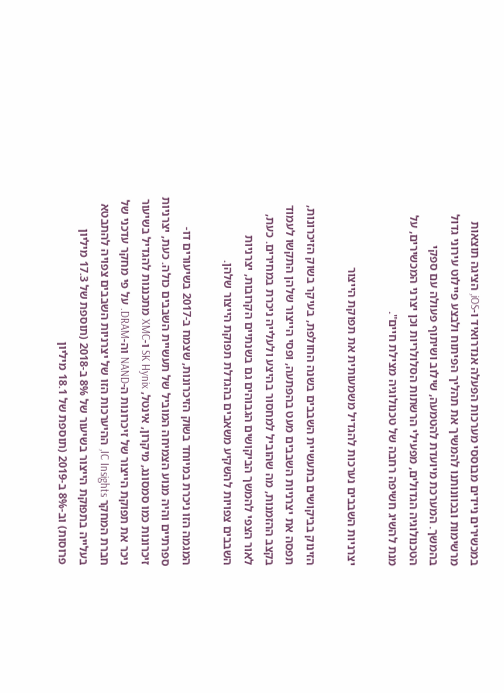במכשירים ניידים מבוססי מערכות הפעלה אנדרואיד ו-iOS, הציגה תוצאות מרשימות ובכוונותנו להמשיך את תהליך הפיתוח ולבצע פיילוט עירוני גדול בהמשך. המערכת מיועדת להטמעה, שילוב ושיתוף פעולה עם ספקי הטכנולוגיה הגדולים, מפעילי הרשתות הסלולריות וכן יצרני המכשירים, על מנת להשיג חשיפה רחבה של טכנולוגיה מצילת חיים".

יצרניות השבבים נערכות להגדיל משמעותית את תפוקת הייצור

הזינוק בביקושים בתעשיית השבבים בשנה החולפת, בעיקר בשוק הזיכרונות, תפסה את יצרניות השבבים מעט בהפתעה, ופסי הייצור שלהן התקשו לעמוד בקצב ההזמנות, מה שהוביל למחסור בהיצע ולעלייה ניכרת במחירים. כעת, לאור הצפי להמשך הביקושים הגבוהים גם בשנתיים הקרובות, יצרניות השבבים צפויות להשקיע משאבים בהגדלת תפוקת הייצור שלהן.

המגמה הזו ניכרת במיוחד בשוק הזיכרונות, שצמח ב-2017 בשיעורים דו-ספרתיים והיה מנוע הצמיחה המוביל של תעשיית השבבים כולה. כעת, יצרניות זיכרונות כמו סמסונג, מיקרון, אינטל, SK Hynix ו-XMC מתכננות להגדיל בשיעור ניכר את תפוקת הייצור של זיכרונות ה-NAND וה-DRAM. על פי מחקר עדכני של חברת המחקר IC Insights, ההיערכות הזו של יצרניות השבבים צפויה להתבטא בעלייה בתפוקת הייצור בשיעור של 8% ב-2018 (תוספת של 17.3 מיליון פרוסות) וב-8% ב-2019 (תוספת של 18.1 מיליון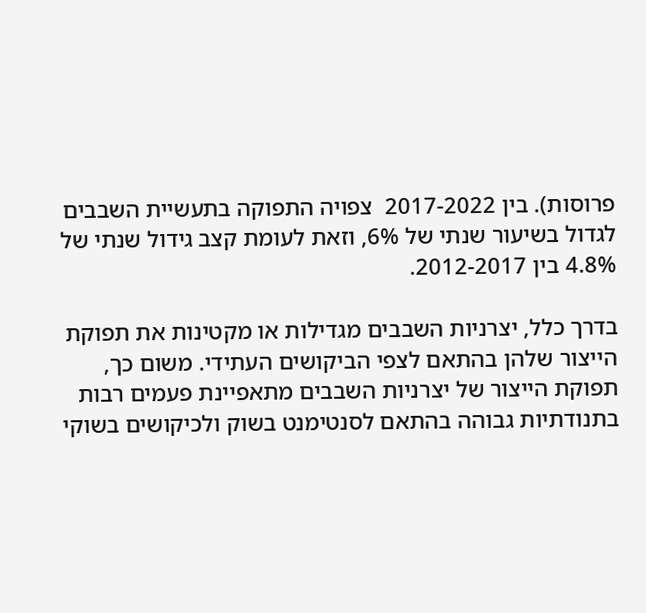פרוסות). בין 2017-2022  צפויה התפוקה בתעשיית השבבים לגדול בשיעור שנתי של 6%, וזאת לעומת קצב גידול שנתי של 4.8% בין 2012-2017.

בדרך כלל, יצרניות השבבים מגדילות או מקטינות את תפוקת הייצור שלהן בהתאם לצפי הביקושים העתידי. משום כך, תפוקת הייצור של יצרניות השבבים מתאפיינת פעמים רבות בתנודתיות גבוהה בהתאם לסנטימנט בשוק ולכיקושים בשוקי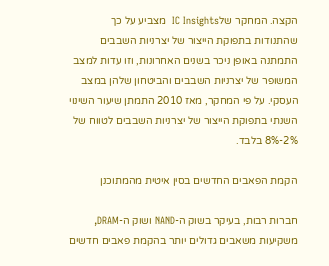הקצה. המחקר שלIC Insights  מצביע על כך שהתנודות בתפוקת הייצור של יצרניות השבבים התמתנה באופן ניכר בשנים האחרונות, וזו עדות למצב המשופר של יצרניות השבבים והביטחון שלהן במצב העסקי. על פי המחקר, מאז 2010 התמתן שיעור השינוי השנתי בתפוקת הייצור של יצרניות השבבים לטווח של 2%-8% בלבד.

הקמת הפאבים החדשים בסין איטית מהמתוכנן

חברות רבות, בעיקר בשוק ה-NAND ושוק ה-DRAM, משקיעות משאבים גדולים יותר בהקמת פאבים חדשים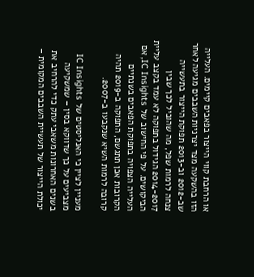או הרחבת קווי הייצור בפאבים קיימים. העלייה הזו בהשקעה מצד יצרניות השבבים מגיעה לאחר שב-2012 וב-2013 תפוקת הייצור בתעשייה צנחה לרמות שפל, מה שהוביל לכך שבין 2014-2017 הגידול בתפוקה לא עמד בקצב עליית הביקושים. על פי החישוב של IC Insights, אם העלייה הצפויה בתפוקת הפאבים בשנתיים הקרובות אכן תתגשם, התפוקה ב-2019 תהיה קרובה לרמות השיא שנקבעו ב-2007.

מעניין לציין כי האנליסטים של IC Insights מצביעים על כך שדווקא בסין – שמשקיעה בשנים האחרונות משאבי עתק כדי להרחיב את יכולת הייצור של תעשיית השבבים המקומית –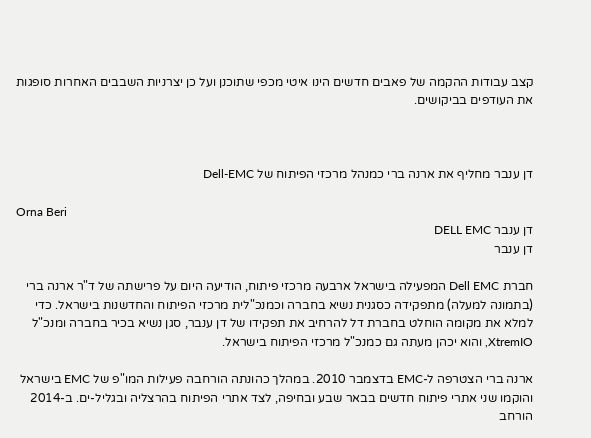קצב עבודות ההקמה של פאבים חדשים הינו איטי מכפי שתוכנן ועל כן יצרניות השבבים האחרות סופגות את העודפים בביקושים.



דן ענבר מחליף את ארנה ברי כמנהל מרכזי הפיתוח של Dell-EMC

Orna Beri
דן ענבר DELL EMC
דן ענבר

חברת Dell EMC המפעילה בישראל ארבעה מרכזי פיתוח, הודיעה היום על פרישתה של ד"ר ארנה ברי (בתמונה למעלה) מתפקידה כסגנית נשיא בחברה וכמנכ"לית מרכזי הפיתוח והחדשנות בישראל. כדי למלא את מקומה הוחלט בחברת דל להרחיב את תפקידו של דן ענבר, סגן נשיא בכיר בחברה ומנכ"ל XtremIO, והוא יכהן מעתה גם כמנכ"ל מרכזי הפיתוח בישראל.

ארנה ברי הצטרפה ל-EMC בדצמבר 2010. במהלך כהונתה הורחבה פעילות המו"פ של EMC בישראל והוקמו שני אתרי פיתוח חדשים בבאר שבע ובחיפה, לצד אתרי הפיתוח בהרצליה ובגליל-ים. ב-2014 הורחב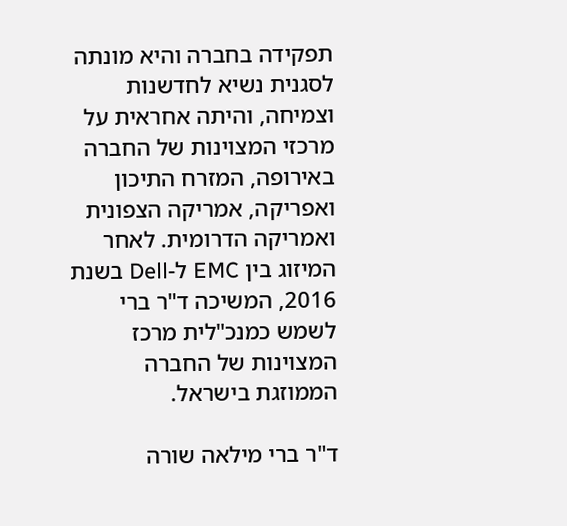תפקידה בחברה והיא מונתה לסגנית נשיא לחדשנות וצמיחה, והיתה אחראית על מרכזי המצוינות של החברה באירופה, המזרח התיכון ואפריקה, אמריקה הצפונית ואמריקה הדרומית. לאחר המיזוג בין EMC ל-Dell בשנת 2016, המשיכה ד"ר ברי לשמש כמנכ"לית מרכז המצוינות של החברה הממוזגת בישראל.

ד"ר ברי מילאה שורה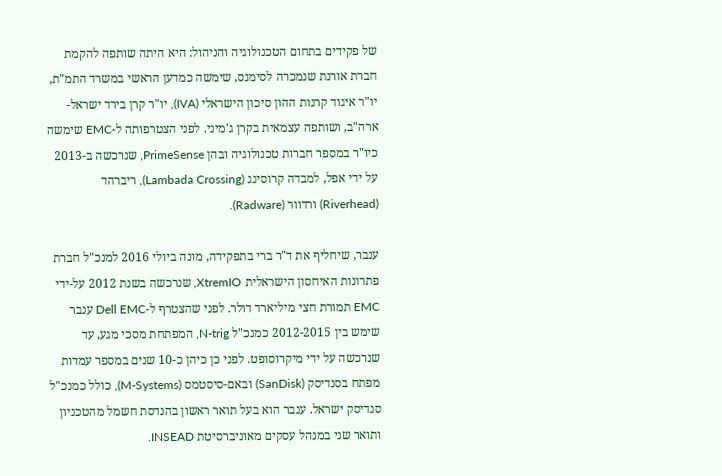של פקידים בתחום הטכנולוגיה והניהול: היא היתה שותפה להקמת חברת אורנת שנמכרה לסימנס, שימשה כמדען הראשי במשרד התמ"ת, יו"ר איגוד קרנות ההון סיכון הישראלי (IVA), יו"ר קרן בירד ישראל-ארה"ב, ושותפה עצמאית בקרן ג'מיני. לפני הצטרפותה ל-EMC שימשה כיו"ר במספר חברות טכנולוגיה ובהן PrimeSense, שנרכשה ב-2013 על ידי אפל, למבדה קרוסינג (Lambada Crossing), ריברהד (Riverhead) ורדוור (Radware).

ענבר, שיחליף את ד"ר ברי בתפקידה, מונה ביולי 2016 למנכ"ל חברת פתרונות האיחסון הישראלית XtremIO, שנרכשה בשנת 2012 על-ידי EMC תמורת חצי מיליארד דולר. לפני שהצטרף ל-Dell EMC ענבר שימש בין 2012-2015 כמנכ"ל N-trig, המפתחת מסכי מגע, עד שנרכשה על ידי מיקרוסופט. לפני כן כיהן כ-10 שנים במספר עמדות מפתח בסנדיסק (SanDisk) ובאם-סיסטמס (M-Systems), כולל כמנכ"ל סנדיסק ישראל. ענבר הוא בעל תואר ראשון בהנדסת חשמל מהטכניון ותואר שני במנהל עסקים מאוניברסיטת INSEAD.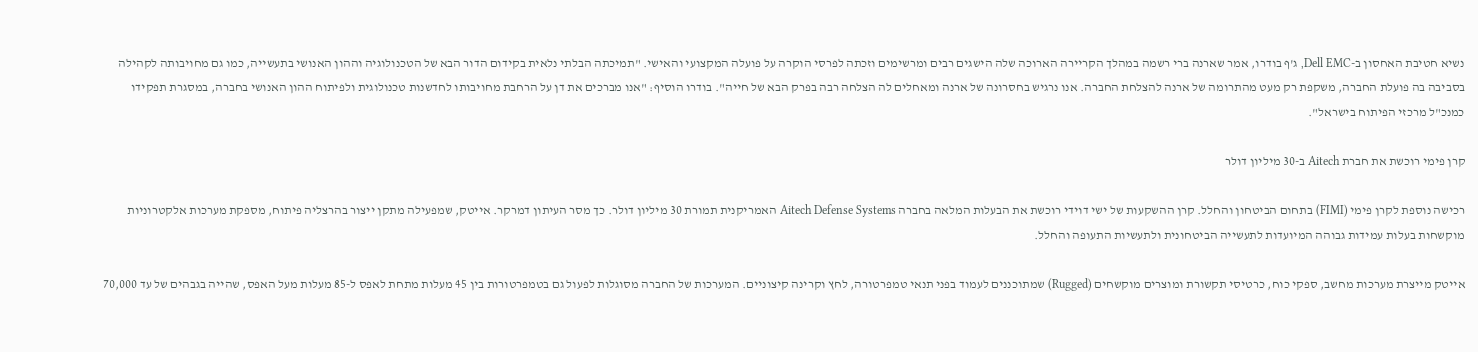נשיא חטיבת האחסון ב-Dell EMC, ג'ף בודרו, אמר שארנה ברי רשמה במהלך הקריירה הארוכה שלה הישגים רבים ומרשימים וזכתה לפרסי הוקרה על פועלה המקצועי והאישי. "תמיכתה הבלתי נלאית בקידום הדור הבא של הטכנולוגיה וההון האנושי בתעשייה, כמו גם מחויבותה לקהילה בסביבה בה פועלת החברה, משקפת רק מעט מהתרומה של ארנה להצלחת החברה. אנו נרגיש בחסרונה של ארנה ומאחלים לה הצלחה רבה בפרק הבא של חייה". בודרו הוסיף: "אנו מברכים את דן על הרחבת מחויבותו לחדשנות טכנולוגית ולפיתוח ההון האנושי בחברה, במסגרת תפקידו כמנכ"ל מרכזי הפיתוח בישראל".

קרן פימי רוכשת את חברת Aitech ב-30 מיליון דולר

רכישה נוספת לקרן פימי (FIMI) בתחום הביטחון והחלל. קרן ההשקעות של ישי דוידי רוכשת את הבעלות המלאה בחברה Aitech Defense Systems האמריקנית תמורת 30 מיליון דולר. כך מסר העיתון דמרקר. אייטק, שמפעילה מתקן ייצור בהרצליה פיתוח, מספקת מערכות אלקטרוניות מוקשחות בעלות עמידות גבוהה המיועדות לתעשייה הביטחונית ולתעשיות התעופה והחלל.

אייטק מייצרת מערכות מחשב, ספקי כוח, כרטיסי תקשורת ומוצרים מוקשחים (Rugged) שמתוכננים לעמוד בפני תנאי טמפרטורה, לחץ וקרינה קיצוניים. המערכות של החברה מסוגלות לפעול גם בטמפרטורות בין 45 מעלות מתחת לאפס ל-85 מעלות מעל האפס, שהייה בגבהים של עד 70,000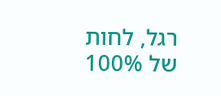רגל, לחות של 100%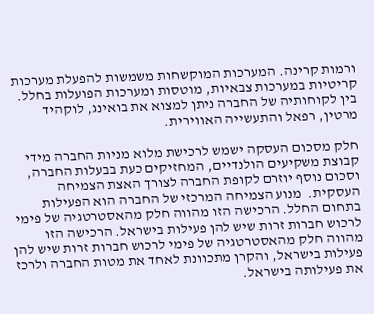ורמות קרינה. המערכות המוקשחות משמשות להפעלת מערכות קריטיות במערכות צבאיות, מוטסות ומערכות הפועלות בחלל. בין לקוחותיה של החברה ניתן למצוא את בואינג, לוקהיד מרטין, רפאל והתעשייה האווירית.

חלק מסכום העסקה ישמש לרכישת מלוא מניות החברה מידי קבוצת משקיעים הולנדיים, המחזיקים כעת בבעלות החברה, וסכום נוסף יוזרם לקופת החברה לצורך האצת הצמיחה העסקית.  מנוע הצמיחה המרכזי של החברה הוא הפעילות בתחום החלל. הרכישה הזו מהווה חלק מהאסטרטגיה של פימי לרכוש חברות זרות שיש להן פעילות בישראל. הרכישה הזו מהווה חלק מהאסטרטגיה של פימי לרכוש חברות זרות שיש להן פעילות בישראל, והקרן מתכוונת לאחד את מטות החברה ולרכז את פעילותה בישראל.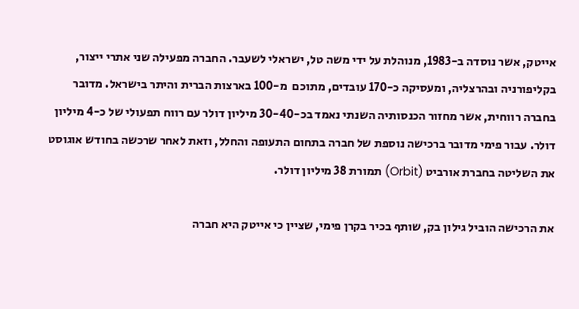אייטק, אשר נוסדה ב-1983, מנוהלת על ידי משה טל, ישראלי לשעבר. החברה מפעילה שני אתרי ייצור, בקליפורניה ובהרצליה, ומעסיקה כ-170 עובדים, מתוכם  מ-100 בארצות הברית והיתר בישראל. מדובר בחברה רווחית, אשר מחזור הכנסותיה השנתי נאמד בכ-30-40 מיליון דולר עם רווח תפעולי של כ-4 מיליון דולר. עבור פימי מדובר ברכישה נוספת של חברה בתחום התעופה והחלל, וזאת לאחר שרכשה בחודש אוגוסט את השליטה בחברת אורביט (Orbit) תמורת 38 מיליון דולר.

את הרכישה הוביל גילון בק, שותף בכיר בקרן פימי, שציין כי אייטק היא חברה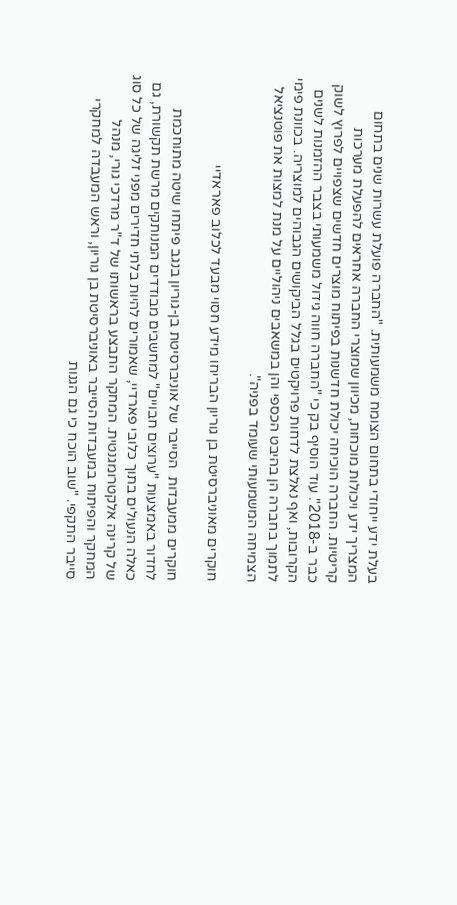בעלת ידע ייחודי בתחום הצומח משמעותית. "החברה פועלת עשרות שנים בתחום המצריך ידע ויכולות מוכחות, מכיוון שמוצרי החברה אחראים להפעלת מערכות קריטיות. החברה הוכיחה יכולת חדשנות בפיתוח מוצרים חדשים שצפויים לפרוץ לשוק כבר ב-2018". עוד הוסיף בק כי "החברה חווה גידול משמעותי בצבר ההזמנות לשנים הקרובות, ואף נאלצת לדחות פרויקטים בגלל הביקושים הגבוהים למוצריה. בכוונת פימי לתמוך בחברה הן בהיבט הכספי והן במשאבים ניהוליים על מנת למצות את פוטנציאל הצמיחה המשמעותי שעומד בפניה".

חוקרים מאוניברסיטת בן גוריון הבריחו מידע חסוי מבעד לכלוב פאראדיי

חוקרים ממעבדות  הסייבר של אוניברסיטת בן-גוריון בנגב פיתחו שיטה מתוחכמת לחדור באמצעות "ערוצים חבויים" למחשבים מבודדים המנותקים מרשת תקשורת, גם כאלה הנעולים בתוך כלובי פארדיי, שאמורים להיות בלתי חדירים מפני זליגה של כל סוג של קרינה אלקטרומגנטית. המחקר התבצע בראשותו של ד"ר מרדכי גורי, מנהל המחקר והפיתוח במעבדות הסייבר באוניברסיטת בן גוריון, וראש המעבדה למחקרי סייבר התקפי. "שוב הוכח כי גם הגנות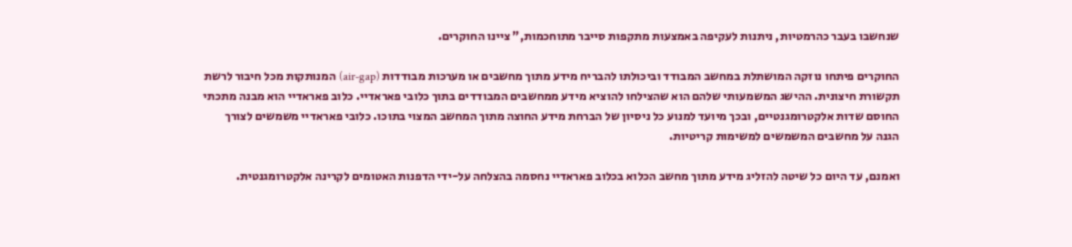שנחשבו בעבר כהרמטיות, ניתנות לעקיפה באמצעות מתקפות סייבר מתוחכמות," ציינו החוקרים.

החוקרים פיתחו נוזקה המושתלת במחשב המבודד וביכולתו להבריח מידע מתוך מחשבים או מערכות מבודדות (air-gap) המנותקות מכל חיבור לרשת תקשורת חיצונית. ההישג המשמעותי שלהם הוא שהצילחו להוציא מידע ממחשבים המבודדים בתוך כלובי פאראדיי. כלוב פאראדיי הוא מבנה מתכתי החוסם שדות אלקטרומגנטיים, ובכך מיועד למנוע כל ניסיון של הברחת מידע החוצה מתוך המחשב המצוי בתוכו. כלובי פאראדיי משמשים לצורך הגנה על מחשבים המשמשים למשימות קריטיות.

ואמנם, עד היום כל שיטה להזליג מידע מתוך מחשב הכלוא בכלוב פאראדיי נחסמה בהצלחה על-ידי הדפנות האטומים לקרינה אלקטרומגנטית.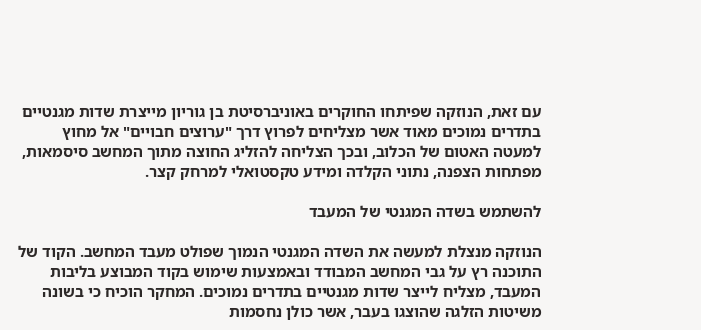עם זאת, הנוזקה שפיתחו החוקרים באוניברסיטת בן גוריון מייצרת שדות מגנטיים בתדרים נמוכים מאוד אשר מצליחים לפרוץ דרך "ערוצים חבויים" אל מחוץ למעטה האטום של הכלוב, ובכך הצליחה להזליג החוצה מתוך המחשב סיסמאות, מפתחות הצפנה, נתוני הקלדה ומידע טקסטואלי למרחק קצר.

להשתמש בשדה המגנטי של המעבד

הנוזקה מנצלת למעשה את השדה המגנטי הנמוך שפולט מעבד המחשב. הקוד של התוכנה רץ על גבי המחשב המבודד ובאמצעות שימוש בקוד המבוצע בליבות המעבד, מצליח לייצר שדות מגנטיים בתדרים נמוכים. המחקר הוכיח כי בשונה משיטות הזלגה שהוצגו בעבר, אשר כולן נחסמות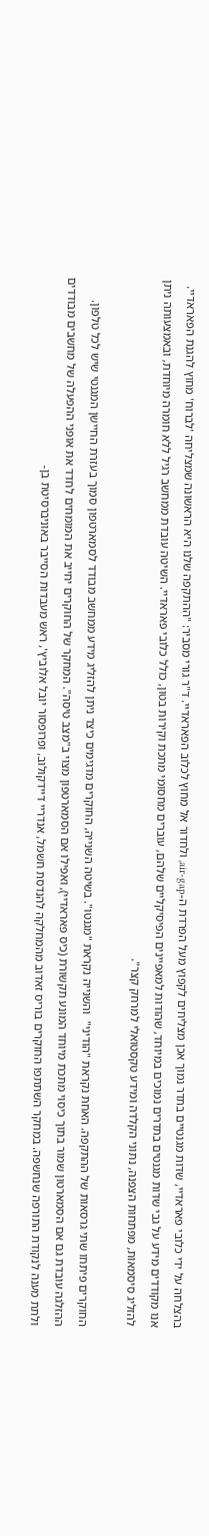בהצלחה על ידי כלובי פאראדיי, שדות מגנטיים בתדר נמוך אכן מצליחים לקפוץ מעל הפרדת ה-air-gap, ולחדור אל מחוץ לכלוב הפאראדיי. ד"ר גורי מסביר: "ההתקפה שלנו היא הראשונה שמצליחה 'לברוח' מחוץ להגנת הפאראדיי. אנו מקודדים מידע על גבי שדות מגנטים בתדרים נמוכים במיוחד, שהודות למאפיינים הפיסיקליים שלהם, עוברים מחסומי מתכת וקירות בטון, כולל כלובי פאראדיי. השיטה עובדת ממחשב רגיל ללא חומרה מיוחדת, ובאמצעותה ניתן להזליג סיסמאות, מפתחות הצפנה, נתוני הקלדה ומידע טקסטואלי למרחק קצר".

החוקרים פיתחו שתי גרסאות של ההתקפה. האחת נקראת "הודיני"  והשנייה נקראת "מגנטו". בשיטה השנייה, החוקרים מדגימים כיצד ניתן להזליג מידע ממחשב מבודד לסמארטפון סמוך בעזרת החיישן המגנטי שיש לכל טלפון. ההזלגה עובדת גם אם הסמארטון שמור בתוך כיסוי מתכת מיוחד המונע תקשורת (כיס פאראדיי), ואפילו אם הסמארטפון מצוי ב"מצב טיסה". המחקר של החוקרים יחייב את המומחים לחדד את אופני ההפעלה של מחשבים מבודדים ולתת מענה לנקודת התורפה שנחשפה. במחקר השתתפו החוקרים בוריס זאדוב מהמחלקה להנדסת חשמל, אנדריי דיידקולוב, ופרופסור יובל אלוביץ', ראש מעבדות הסייבר באוניברסיטת בן-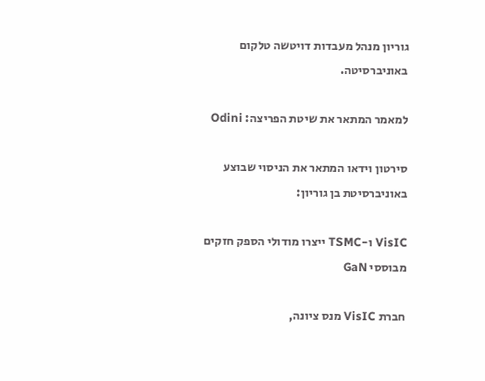גוריון מנהל מעבדות דויטשה טלקום באוניברסיטה.

למאמר המתאר את שיטת הפריצה: Odini

סירטון וידאו המתאר את הניסוי שבוצע באוניברסיטת בן גוריון:

VisIC ו-TSMC ייצרו מודולי הספק חזקים מבוססי GaN

חברת VisIC מנס ציונה,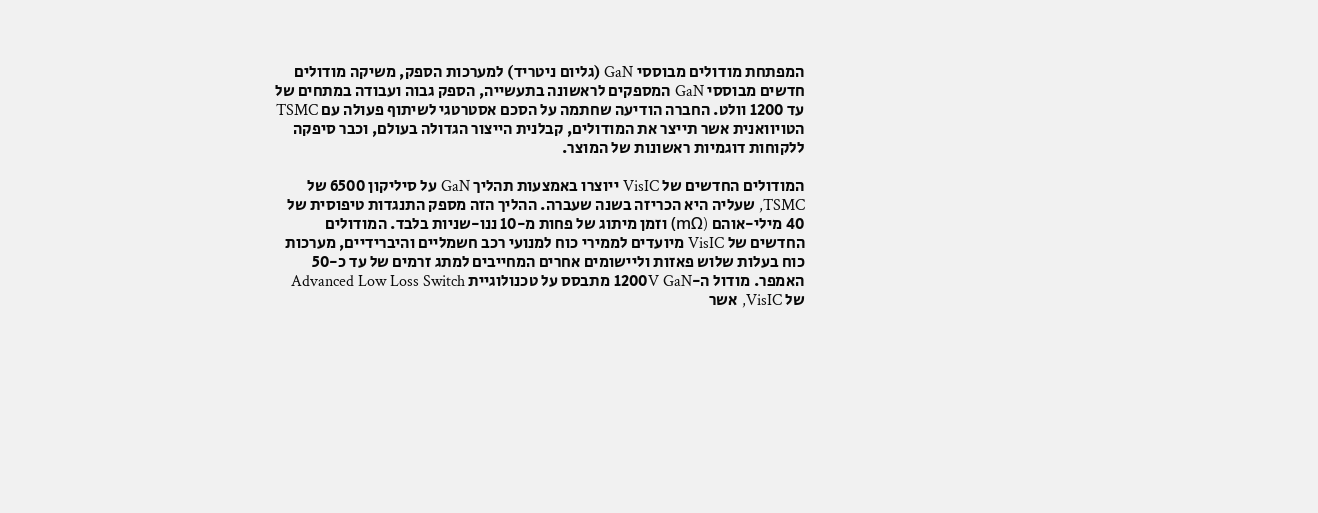המפתחת מודולים מבוססי GaN (גליום ניטריד) למערכות הספק, משיקה מודולים חדשים מבוססי GaN המספקים לראשונה בתעשייה, הספק גבוה ועבודה במתחים של עד 1200 וולט. החברה הודיעה שחתמה על הסכם אסטרטגי לשיתוף פעולה עם TSMC הטויוואנית אשר תייצר את המודולים, קבלנית הייצור הגדולה בעולם, וכבר סיפקה ללקוחות דוגמיות ראשונות של המוצר.

המודולים החדשים של VisIC ייוצרו באמצעות תהליך GaN על סיליקון 6500 של TSMC, שעליה היא הכריזה בשנה שעברה. ההליך הזה מספק התנגדות טיפוסית של 40 מילי-אוהם (mΩ) וזמן מיתוג של פחות מ-10 ננו-שניות בלבד. המודולים החדשים של VisIC מיועדים לממירי כוח למנועי רכב חשמליים והיברידיים, מערכות כוח בעלות שלוש פאזות וליישומים אחרים המחייבים למתג זרמים של עד כ-50 האמפר. מודול ה-1200V GaN מתבסס על טכנולוגיית Advanced Low Loss Switch של VisIC, אשר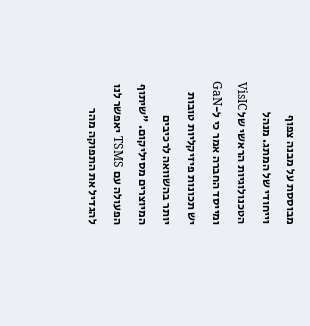מבוססת על מבנה צפוף וייחודי של המתג. מנהל הטכנולוגיות הראשי של VisIC ומייסד החברה אמר כי ל-GaN יש תכונות פיזיקליות טובות יותר בהשוואה לרכיבים המיוצרים מסיליקום. "שיתוף הפעולה עם TSMS יאפשר לנו להגדיל את התפוקה מהר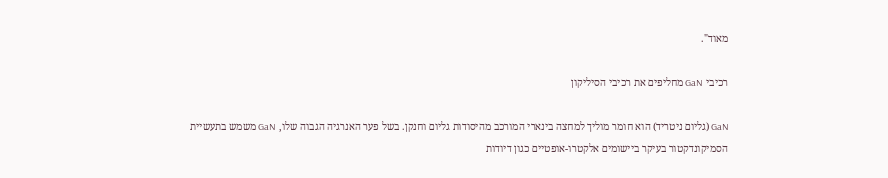מאוד".

רכיבי GaN מחליפים את רכיבי הסיליקון

GaN (גליום ניטריד) הוא חומר מוליך למחצה בינארי המורכב מהיסודות גליום וחנקן. בשל פער האנרגיה הגבוה שלו, GaN משמש בתעשיית הסמיקונדקטור בעיקר ביישומים אלקטרו-אופטיים כגון דיודות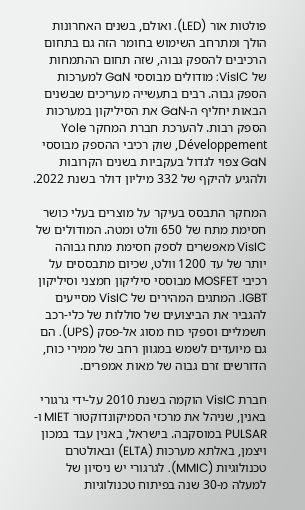פולטות אור (LED). ואולם, בשנים האחרונות הולך ומתרחב השימוש בחומר הזה גם בתחום הרכיבים להספק גבוה, שזה תחום ההתמחות של VisIC: מודולים מבוססי GaN למערכות הספק גבוה. רבים בתעשייה מעריכים שבשנים הבאות יחליף ה-GaN את הסיליקון במערכות הספק רבות. להערכת חברת המחקר Yole Développement, שוק רכיבי ההספק מבוססי GaN צפוי לגדול בעקביות בשנים הקרובות ולהגיע להיקף של 332 מיליון דולר בשנת 2022.

המחקר התבסס בעיקר על מוצרים בעלי כושר חסימת מתח של 650 וולט ומטה. המודולים של VisIC מאפשרים לספק חסימת מתח גבוהה יותר של עד 1200 וולט, שכיום מתבססים על רכיבי MOSFET מבוססי סיליקון חמצני וסיליקון IGBT. המתגים המהירים של VisIC מסייעים להגביר את הביצועים של סוללות של כלי-רכב חשמליים וספקי כוח מסוג אל-פסק (UPS). הם גם מיועדים לשמש במגוון רחב של ממירי כוח, הדורשים זרם גבוה של מאות אמפרים.

חברת VisIC הוקמה בשנת 2010 על-ידי גרגורי באנין, שניהל את מרכזי הסמיקונדוקטור MIET ו-PULSAR במוסקבה. בישראל, באנין עבד במכון ויצמן, באלתא מערכות (ELTA) ובאולטרם טכנולוגיות (MMIC). לגרגורי יש ניסיון של למעלה מ-30 שנה בפיתוח טכנולוגיות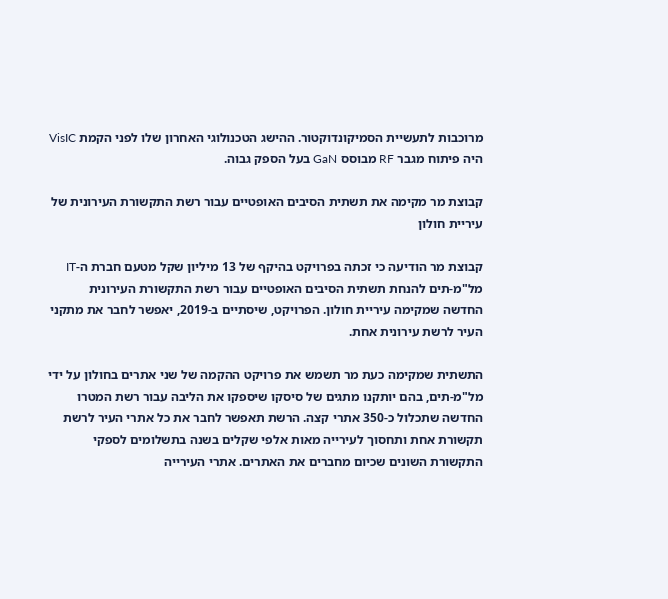מרוכבות לתעשיית הסמיקונדוקטור. ההישג הטכנולוגי האחרון שלו לפני הקמת VisIC היה פיתוח מגבר RF מבוסס GaN בעל הספק גבוה.

קבוצת מר מקימה את תשתית הסיבים האופטיים עבור רשת התקשורת העירונית של עיריית חולון

קבוצת מר הודיעה כי זכתה בפרויקט בהיקף של 13 מיליון שקל מטעם חברת ה-IT מל"מ-תים להנחת תשתית הסיבים האופטיים עבור רשת התקשורת העירונית החדשה שמקימה עיריית חולון. הפרויקט, שיסתיים ב-2019, יאפשר לחבר את מתקני העיר לרשת עירונית אחת.

התשתית שמקימה כעת מר תשמש את פרויקט ההקמה של שני אתרים בחולון על ידי מל"מ-תים, בהם יותקנו מתגים של סיסקו שיספקו את הליבה עבור רשת המטרו החדשה שתכלול כ-350 אתרי קצה. הרשת תאפשר לחבר את כל אתרי העיר לרשת תקשורת אחת ותחסוך לעירייה מאות אלפי שקלים בשנה בתשלומים לספקי התקשורת השונים שכיום מחברים את האתרים. אתרי העירייה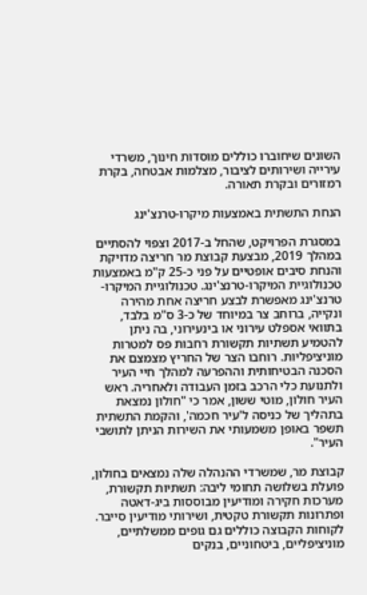השונים שיחוברו כוללים מוסדות חינוך, משרדי עירייה ושירותים לציבור, מצלמות אבטחה, בקרת רמזורים ובקרת תאורה.

הנחת התשתית באמצעות מיקרו-טרנצ'ינג

במסגרת הפרויקט, שהחל ב-2017 וצפוי להסתיים במהלך 2019, מבצעת קבוצת מר חריצה מדויקת והנחת סיבים אופטיים על פני כ-25 ק"מ באמצעות טכנולוגיית המיקרו-טרנצ'ינג. טכנולוגיית המיקרו-טרנצ'ינג מאפשרת לבצע חריצה אחת מהירה ונקייה, ברוחב צר במיוחד של כ-3 ס"מ בלבד, בתוואי אספלט עירוני או בינעירוני, בה ניתן להטמיע תשתיות תקשורת רחבות פס למטרות מוניציפליות. רוחבו הצר של החריץ מצמצם את הסכנה הבטיחותית וההפרעה למהלך חיי העיר ולתנועת כלי הרכב בזמן העבודה ולאחריה. ראש העיר חולון, מוטי ששון, אמר כי "חולון נמצאת בתהליך של כניסה ל'עיר חכמה', והקמת התשתית תשפר באופן משמעותי את השירות הניתן לתושבי העיר".

קבוצת מר, שמשרדי ההנהלה שלה נמצאים בחולון, פועלת בשלושה תחומי ליבה: תשתיות תקשורת, מערכות חקירה ומודיעין מבוססות ביג-דאטה ופתרונות תקשורת טקטית, ושירותי מודיעין סייבר. לקוחות הקבוצה כוללים גם גופים ממשלתיים, מוניציפליים, ביטחוניים, בנקים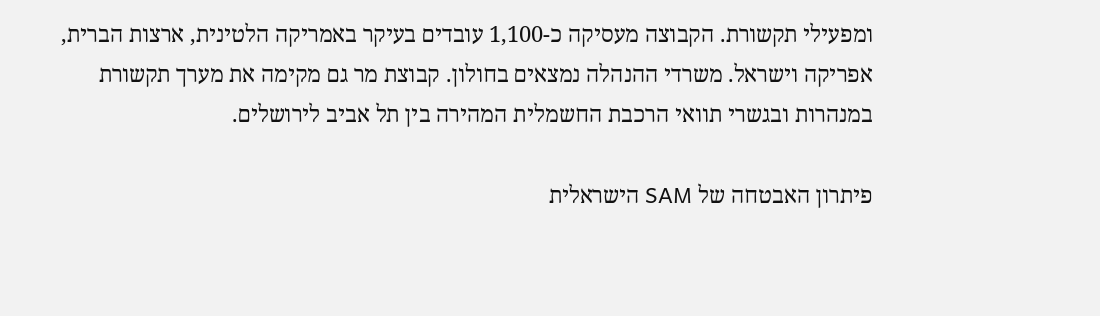ומפעילי תקשורת. הקבוצה מעסיקה כ-1,100 עובדים בעיקר באמריקה הלטינית, ארצות הברית, אפריקה וישראל. משרדי ההנהלה נמצאים בחולון. קבוצת מר גם מקימה את מערך תקשורת במנהרות ובגשרי תוואי הרכבת החשמלית המהירה בין תל אביב לירושלים.

פיתרון האבטחה של SAM הישראלית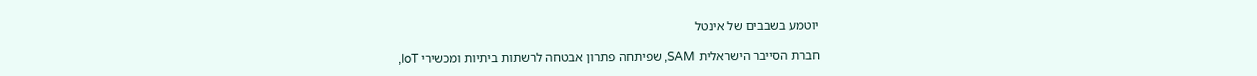יוטמע בשבבים של אינטל

חברת הסייבר הישראלית SAM, שפיתחה פתרון אבטחה לרשתות ביתיות ומכשירי IoT,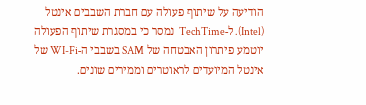הודיעה על שיתוף פעולה עם חברת השבבים אינטל (Intel). ל-TechTime  נמסר כי במסגרת שיתוף הפעולה יוטמע פיתרון האבטחה של SAM בשבבי ה-WI-Fi של אינטל המיועדים לראוטרים וממירים שונים.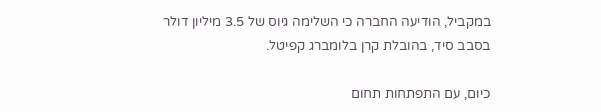במקביל, הודיעה החברה כי השלימה גיוס של 3.5 מיליון דולר בסבב סיד, בהובלת קרן בלומברג קפיטל.

כיום, עם התפתחות תחום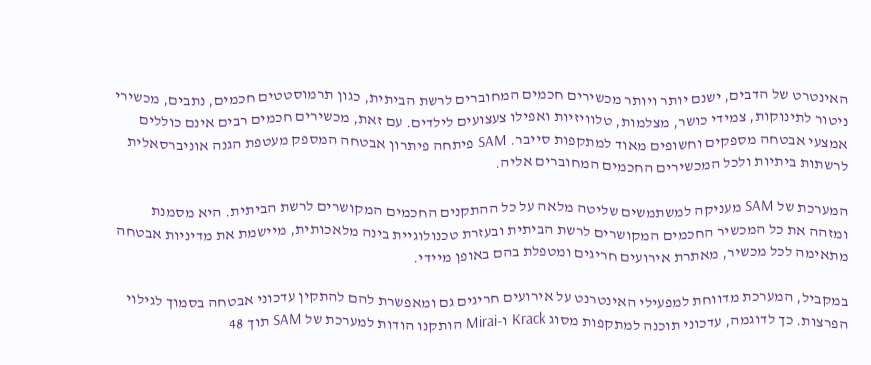האינטרט של הדבים, ישנם יותר ויותר מכשירים חכמים המחוברים לרשת הביתית, כגון תרמוסטטים חכמים, נתבים, מכשירי ניטור לתינוקות, צמידי כושר, מצלמות, טלוויזיות ואפילו צעצועים לילדים. עם זאת, מכשירים חכמים רבים אינם כוללים אמצעי אבטחה מספקים וחשופים מאוד למתקפות סייבר. SAM פיתחה פיתרון אבטחה המספק מעטפת הגנה אוניברסאלית לרשתות ביתיות ולכל המכשירים החכמים המחוברים אליה.

המערכת של SAM מעניקה למשתמשים שליטה מלאה על כל ההתקנים החכמים המקושרים לרשת הביתית. היא מסמנת ומזהה את כל המכשיר החכמים המקושרים לרשת הביתית ובעזרת טכנולוגיית בינה מלאכותית, מיישמת את מדיניות אבטחה מתאימה לכל מכשיר, מאתרת אירועים חריגים ומטפלת בהם באופן מיידי.

במקביל, המערכת מדווחת למפעילי האינטרנט על אירועים חריגים גם ומאפשרת להם להתקין עדכוני אבטחה בסמוך לגילוי הפרצות. כך לדוגמה, עדכוני תוכנה למתקפות מסוג Krack ו-Mirai הותקנו הודות למערכת של SAM תוך 48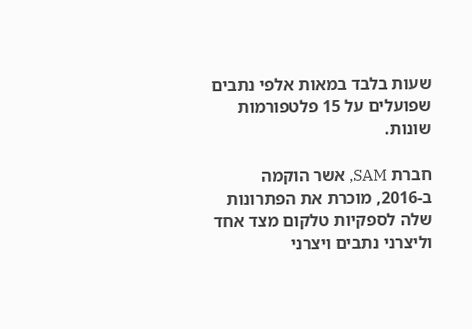שעות בלבד במאות אלפי נתבים שפועלים על 15 פלטפורמות שונות.

חברת SAM, אשר הוקמה ב-2016, מוכרת את הפתרונות שלה לספקיות טלקום מצד אחד וליצרני נתבים ויצרני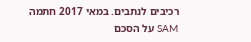רכיבים לנתבים. במאי 2017 חתמה SAM על הסכם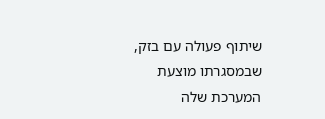שיתוף פעולה עם בזק, שבמסגרתו מוצעת המערכת שלה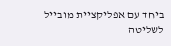ביחד עם אפליקציית מובייל לשליטה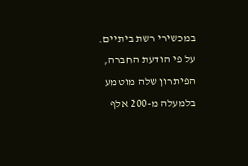במכשירי רשת ביתיים. על פי הודעת החברה, הפיתרון שלה מוטמע בלמעלה מ-200 אלף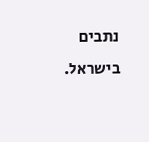נתבים בישראל.